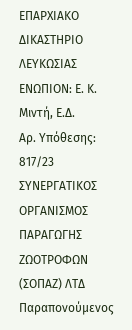ΕΠΑΡΧΙΑΚΟ ΔΙΚΑΣΤΗΡΙΟ ΛΕΥΚΩΣΙΑΣ
ΕΝΩΠΙΟΝ: Ε. Κ. Μιντή, Ε.Δ.
Αρ. Υπόθεσης: 817/23
ΣΥΝΕΡΓΑΤΙΚΟΣ ΟΡΓΑΝΙΣΜΟΣ ΠΑΡΑΓΩΓΗΣ ΖΩOΤΡΟΦΩΝ (ΣΟΠΑΖ) ΛΤΔ
Παραπονούμενος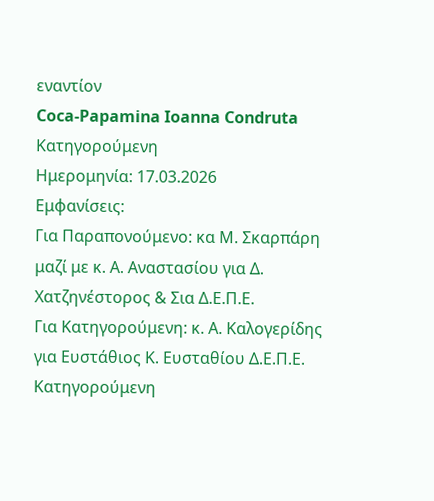εναντίον
Coca-Papamina Ioanna Condruta
Κατηγορούμενη
Ημερομηνία: 17.03.2026
Εμφανίσεις:
Για Παραπονούμενο: κα Μ. Σκαρπάρη μαζί με κ. Α. Αναστασίου για Δ. Χατζηνέστορος & Σια Δ.Ε.Π.Ε.
Για Κατηγορούμενη: κ. Α. Καλογερίδης για Ευστάθιος Κ. Ευσταθίου Δ.Ε.Π.Ε.
Κατηγορούμενη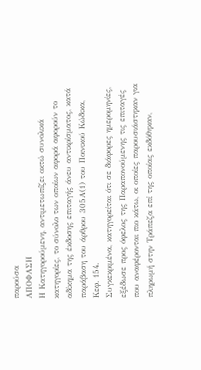παρούσα
ΑΠΟΦΑΣΗ
Η Κατηγορούμενη, αντιμετωπίζει οκτώ συνολικά κατηγορίες, το σύνολο των οποίων αφορά αφορούν το αδίκημα της έκδοσης επιταγής άνευ αντικρίσματος, κατά παράβαση του άρθρου 305Α(1) του Ποινικού Κώδικα, Κεφ. 154.
Συγκεκριμένα, κατηγορείται ότι σε διάφορες ημερομηνίες, εξέδωσε προς όφελος της Παραπονούμενης τις επιταγές που αναφέρονται πιο κάτω, οι οποίες παρουσιάστηκαν για πληρωμή στην Τράπεζα επί της οποίας εκδόθηκαν,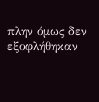πλην όμως δεν εξοφλήθηκαν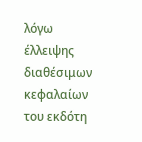λόγω έλλειψης διαθέσιμων κεφαλαίων του εκδότη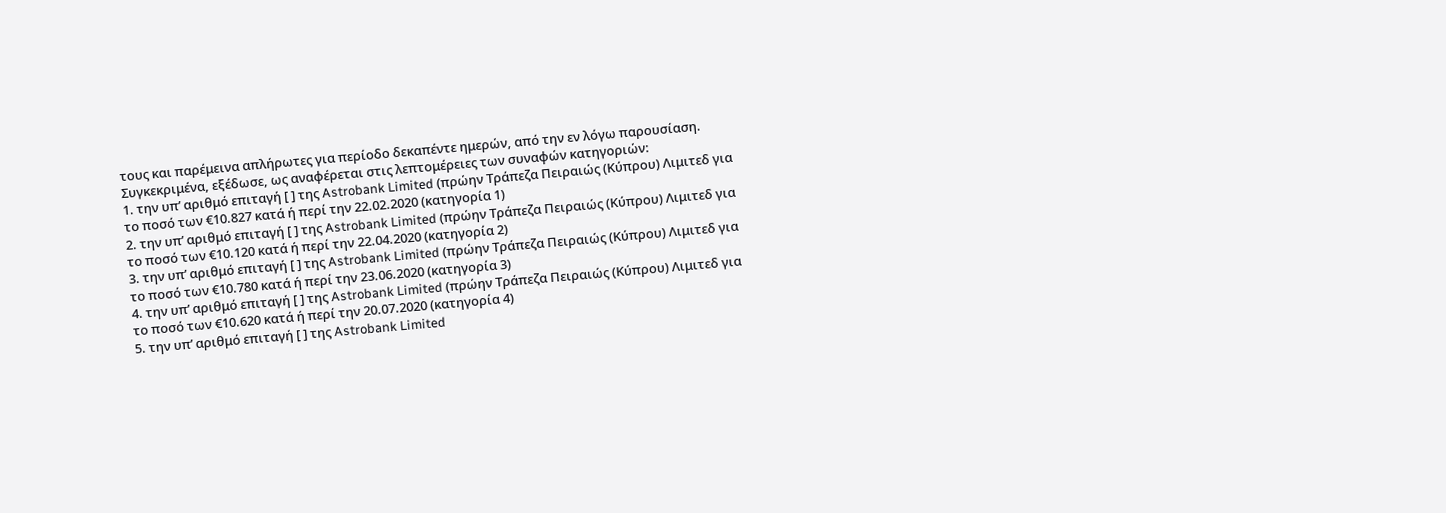τους και παρέμεινα απλήρωτες για περίοδο δεκαπέντε ημερών, από την εν λόγω παρουσίαση.
Συγκεκριμένα, εξέδωσε, ως αναφέρεται στις λεπτομέρειες των συναφών κατηγοριών:
1. την υπ’ αριθμό επιταγή [ ] της Astrobank Limited (πρώην Τράπεζα Πειραιώς (Κύπρου) Λιμιτεδ για το ποσό των €10.827 κατά ή περί την 22.02.2020 (κατηγορία 1)
2. την υπ’ αριθμό επιταγή [ ] της Astrobank Limited (πρώην Τράπεζα Πειραιώς (Κύπρου) Λιμιτεδ για το ποσό των €10.120 κατά ή περί την 22.04.2020 (κατηγορία 2)
3. την υπ’ αριθμό επιταγή [ ] της Astrobank Limited (πρώην Τράπεζα Πειραιώς (Κύπρου) Λιμιτεδ για το ποσό των €10.780 κατά ή περί την 23.06.2020 (κατηγορία 3)
4. την υπ’ αριθμό επιταγή [ ] της Astrobank Limited (πρώην Τράπεζα Πειραιώς (Κύπρου) Λιμιτεδ για το ποσό των €10.620 κατά ή περί την 20.07.2020 (κατηγορία 4)
5. την υπ’ αριθμό επιταγή [ ] της Astrobank Limited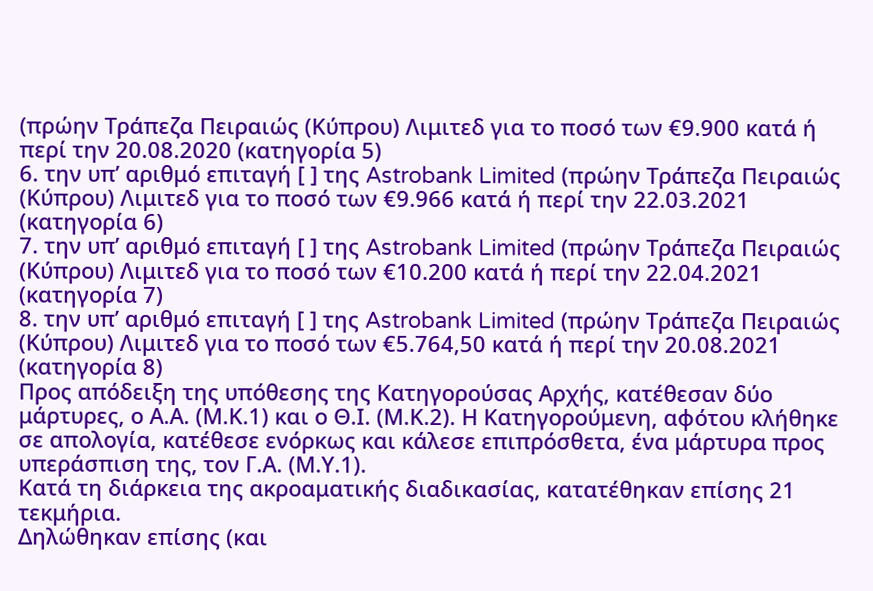(πρώην Τράπεζα Πειραιώς (Κύπρου) Λιμιτεδ για το ποσό των €9.900 κατά ή περί την 20.08.2020 (κατηγορία 5)
6. την υπ’ αριθμό επιταγή [ ] της Astrobank Limited (πρώην Τράπεζα Πειραιώς (Κύπρου) Λιμιτεδ για το ποσό των €9.966 κατά ή περί την 22.03.2021 (κατηγορία 6)
7. την υπ’ αριθμό επιταγή [ ] της Astrobank Limited (πρώην Τράπεζα Πειραιώς (Κύπρου) Λιμιτεδ για το ποσό των €10.200 κατά ή περί την 22.04.2021 (κατηγορία 7)
8. την υπ’ αριθμό επιταγή [ ] της Astrobank Limited (πρώην Τράπεζα Πειραιώς (Κύπρου) Λιμιτεδ για το ποσό των €5.764,50 κατά ή περί την 20.08.2021 (κατηγορία 8)
Προς απόδειξη της υπόθεσης της Κατηγορούσας Αρχής, κατέθεσαν δύο μάρτυρες, ο Α.Α. (Μ.Κ.1) και ο Θ.Ι. (Μ.Κ.2). Η Κατηγορούμενη, αφότου κλήθηκε σε απολογία, κατέθεσε ενόρκως και κάλεσε επιπρόσθετα, ένα μάρτυρα προς υπεράσπιση της, τον Γ.Α. (Μ.Υ.1).
Κατά τη διάρκεια της ακροαματικής διαδικασίας, κατατέθηκαν επίσης 21 τεκμήρια.
Δηλώθηκαν επίσης (και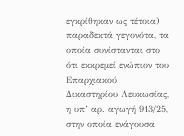εγκρίθηκαν ως τέτοια) παραδεκτά γεγονότα, τα οποία συνίστανται στο ότι εκκρεμεί ενώπιον του Επαρχιακού Δικαστηρίου Λευκωσίας, η υπ’ αρ. αγωγή 913/25, στην οποία ενάγουσα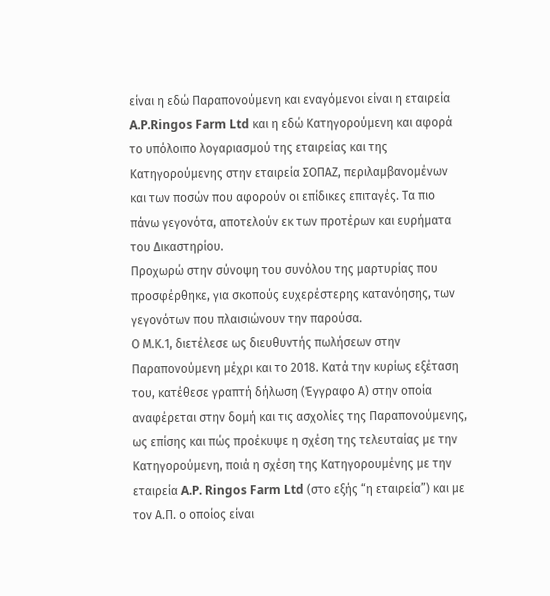είναι η εδώ Παραπονούμενη και εναγόμενοι είναι η εταιρεία A.P.Ringos Farm Ltd και η εδώ Κατηγορούμενη και αφορά το υπόλοιπο λογαριασμού της εταιρείας και της Κατηγορούμενης στην εταιρεία ΣΟΠΑΖ, περιλαμβανομένων και των ποσών που αφορούν οι επίδικες επιταγές. Τα πιο πάνω γεγονότα, αποτελούν εκ των προτέρων και ευρήματα του Δικαστηρίου.
Προχωρώ στην σύνοψη του συνόλου της μαρτυρίας που προσφέρθηκε, για σκοπούς ευχερέστερης κατανόησης, των γεγονότων που πλαισιώνουν την παρούσα.
Ο Μ.Κ.1, διετέλεσε ως διευθυντής πωλήσεων στην Παραπονούμενη μέχρι και το 2018. Κατά την κυρίως εξέταση του, κατέθεσε γραπτή δήλωση (Έγγραφο Α) στην οποία αναφέρεται στην δομή και τις ασχολίες της Παραπονούμενης, ως επίσης και πώς προέκυψε η σχέση της τελευταίας με την Κατηγορούμενη, ποιά η σχέση της Κατηγορουμένης με την εταιρεία A.P. Ringos Farm Ltd (στο εξής “η εταιρεία”) και με τον Α.Π. ο οποίος είναι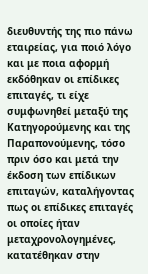διευθυντής της πιο πάνω εταιρείας, για ποιό λόγο και με ποια αφορμή εκδόθηκαν οι επίδικες επιταγές, τι είχε συμφωνηθεί μεταξύ της Κατηγορούμενης και της Παραπονούμενης, τόσο πριν όσο και μετά την έκδοση των επίδικων επιταγών, καταλήγοντας πως οι επίδικες επιταγές οι οποίες ήταν μεταχρονολογημένες, κατατέθηκαν στην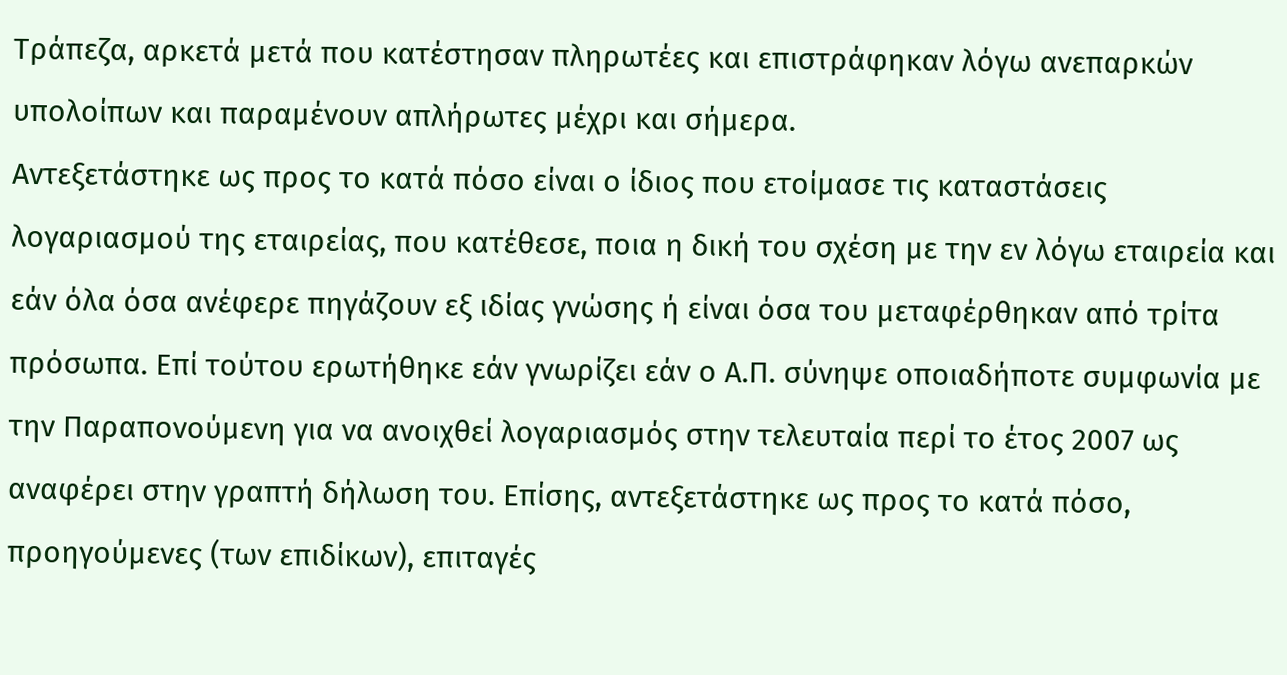Τράπεζα, αρκετά μετά που κατέστησαν πληρωτέες και επιστράφηκαν λόγω ανεπαρκών υπολοίπων και παραμένουν απλήρωτες μέχρι και σήμερα.
Αντεξετάστηκε ως προς το κατά πόσο είναι ο ίδιος που ετοίμασε τις καταστάσεις λογαριασμού της εταιρείας, που κατέθεσε, ποια η δική του σχέση με την εν λόγω εταιρεία και εάν όλα όσα ανέφερε πηγάζουν εξ ιδίας γνώσης ή είναι όσα του μεταφέρθηκαν από τρίτα πρόσωπα. Επί τούτου ερωτήθηκε εάν γνωρίζει εάν ο Α.Π. σύνηψε οποιαδήποτε συμφωνία με την Παραπονούμενη για να ανοιχθεί λογαριασμός στην τελευταία περί το έτος 2007 ως αναφέρει στην γραπτή δήλωση του. Επίσης, αντεξετάστηκε ως προς το κατά πόσο, προηγούμενες (των επιδίκων), επιταγές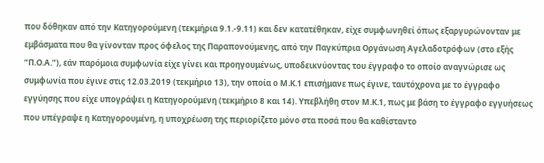που δόθηκαν από την Κατηγορούμενη (τεκμήρια 9.1.-9.11) και δεν κατατέθηκαν, είχε συμφωνηθεί όπως εξαργυρώνονταν με εμβάσματα που θα γίνονταν προς όφελος της Παραπονούμενης, από την Παγκύπρια Οργάνωση Αγελαδοτρόφων (στο εξής “Π.Ο.Α.”), εάν παρόμοια συμφωνία είχε γίνει και προηγουμένως, υποδεικνύοντας του έγγραφο το οποίο αναγνώρισε ως συμφωνία που έγινε στις 12.03.2019 (τεκμήριο 13), την οποία ο Μ.Κ.1 επισήμανε πως έγινε, ταυτόχρονα με το έγγραφο εγγύησης που είχε υπογράψει η Κατηγορούμενη (τεκμήριο 8 και 14). Υπεβλήθη στον Μ.Κ.1, πως με βάση το έγγραφο εγγυήσεως που υπέγραψε η Κατηγορουμένη, η υποχρέωση της περιορίζετο μόνο στα ποσά που θα καθίσταντο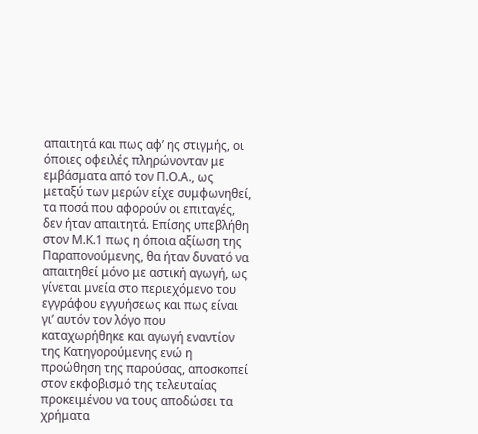απαιτητά και πως αφ’ ης στιγμής, οι όποιες οφειλές πληρώνονταν με εμβάσματα από τον Π.Ο.Α., ως μεταξύ των μερών είχε συμφωνηθεί, τα ποσά που αφορούν οι επιταγές, δεν ήταν απαιτητά. Επίσης υπεβλήθη στον Μ.Κ.1 πως η όποια αξίωση της Παραπονούμενης, θα ήταν δυνατό να απαιτηθεί μόνο με αστική αγωγή, ως γίνεται μνεία στο περιεχόμενο του εγγράφου εγγυήσεως και πως είναι γι’ αυτόν τον λόγο που καταχωρήθηκε και αγωγή εναντίον της Κατηγορούμενης ενώ η προώθηση της παρούσας, αποσκοπεί στον εκφοβισμό της τελευταίας προκειμένου να τους αποδώσει τα χρήματα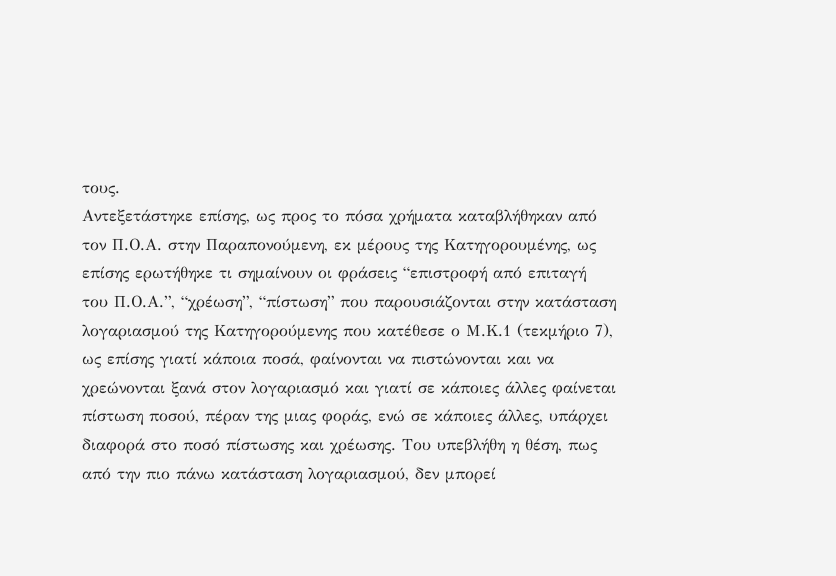τους.
Αντεξετάστηκε επίσης, ως προς το πόσα χρήματα καταβλήθηκαν από τον Π.Ο.Α. στην Παραπονούμενη, εκ μέρους της Κατηγορουμένης, ως επίσης ερωτήθηκε τι σημαίνουν οι φράσεις “επιστροφή από επιταγή του Π.Ο.Α.”, “χρέωση”, “πίστωση” που παρουσιάζονται στην κατάσταση λογαριασμού της Κατηγορούμενης που κατέθεσε ο Μ.Κ.1 (τεκμήριο 7), ως επίσης γιατί κάποια ποσά, φαίνονται να πιστώνονται και να χρεώνονται ξανά στον λογαριασμό και γιατί σε κάποιες άλλες φαίνεται πίστωση ποσού, πέραν της μιας φοράς, ενώ σε κάποιες άλλες, υπάρχει διαφορά στο ποσό πίστωσης και χρέωσης. Του υπεβλήθη η θέση, πως από την πιο πάνω κατάσταση λογαριασμού, δεν μπορεί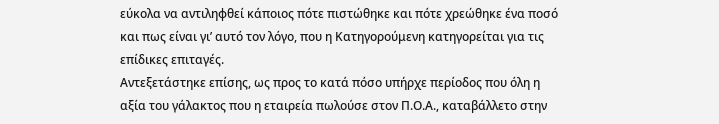εύκολα να αντιληφθεί κάποιος πότε πιστώθηκε και πότε χρεώθηκε ένα ποσό και πως είναι γι’ αυτό τον λόγο, που η Κατηγορούμενη κατηγορείται για τις επίδικες επιταγές.
Αντεξετάστηκε επίσης, ως προς το κατά πόσο υπήρχε περίοδος που όλη η αξία του γάλακτος που η εταιρεία πωλούσε στον Π.Ο.Α., καταβάλλετο στην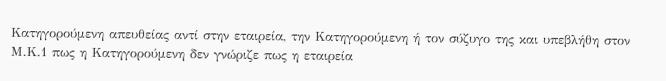Κατηγορούμενη απευθείας αντί στην εταιρεία, την Κατηγορούμενη ή τον σύζυγο της και υπεβλήθη στον Μ.Κ.1 πως η Κατηγορούμενη δεν γνώριζε πως η εταιρεία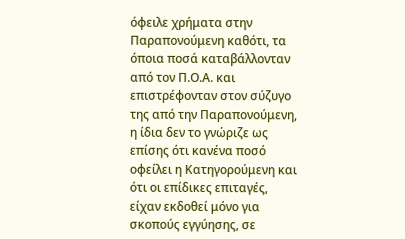όφειλε χρήματα στην Παραπονούμενη καθότι, τα όποια ποσά καταβάλλονταν από τον Π.Ο.Α. και επιστρέφονταν στον σύζυγο της από την Παραπονούμενη, η ίδια δεν το γνώριζε ως επίσης ότι κανένα ποσό οφείλει η Κατηγορούμενη και ότι οι επίδικες επιταγές, είχαν εκδοθεί μόνο για σκοπούς εγγύησης, σε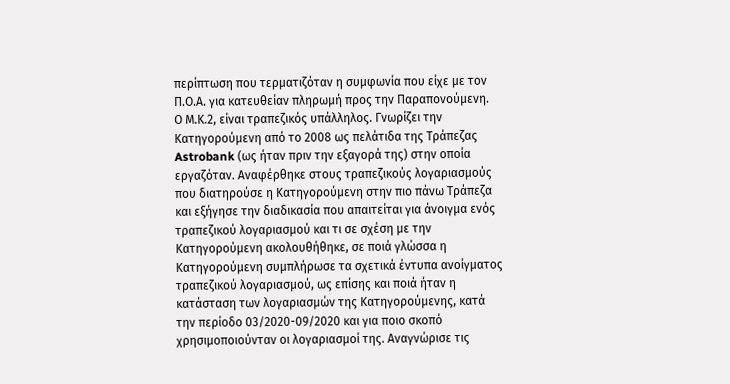περίπτωση που τερματιζόταν η συμφωνία που είχε με τον Π.Ο.Α. για κατευθείαν πληρωμή προς την Παραπονούμενη.
Ο Μ.Κ.2, είναι τραπεζικός υπάλληλος. Γνωρίζει την Κατηγορούμενη από το 2008 ως πελάτιδα της Τράπεζας Astrobank (ως ήταν πριν την εξαγορά της) στην οποία εργαζόταν. Αναφέρθηκε στους τραπεζικούς λογαριασμούς που διατηρούσε η Κατηγορούμενη στην πιο πάνω Τράπεζα και εξήγησε την διαδικασία που απαιτείται για άνοιγμα ενός τραπεζικού λογαριασμού και τι σε σχέση με την Κατηγορούμενη ακολουθήθηκε, σε ποιά γλώσσα η Κατηγορούμενη συμπλήρωσε τα σχετικά έντυπα ανοίγματος τραπεζικού λογαριασμού, ως επίσης και ποιά ήταν η κατάσταση των λογαριασμών της Κατηγορούμενης, κατά την περίοδο 03/2020-09/2020 και για ποιο σκοπό χρησιμοποιούνταν οι λογαριασμοί της. Αναγνώρισε τις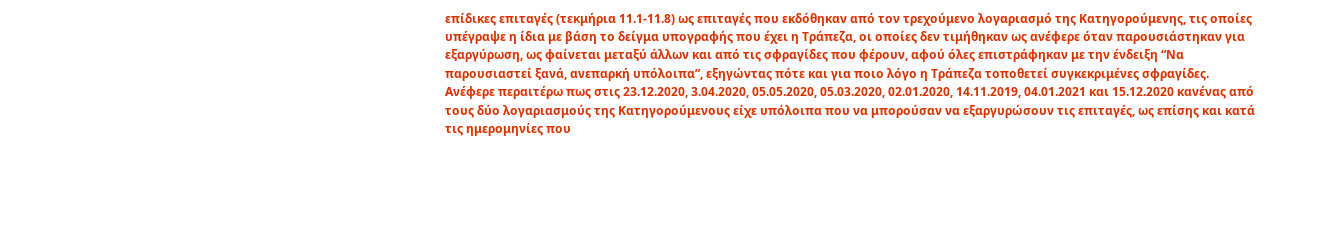επίδικες επιταγές (τεκμήρια 11.1-11.8) ως επιταγές που εκδόθηκαν από τον τρεχούμενο λογαριασμό της Κατηγορούμενης, τις οποίες υπέγραψε η ίδια με βάση το δείγμα υπογραφής που έχει η Τράπεζα, οι οποίες δεν τιμήθηκαν ως ανέφερε όταν παρουσιάστηκαν για εξαργύρωση, ως φαίνεται μεταξύ άλλων και από τις σφραγίδες που φέρουν, αφού όλες επιστράφηκαν με την ένδειξη “Να παρουσιαστεί ξανά, ανεπαρκή υπόλοιπα”, εξηγώντας πότε και για ποιο λόγο η Τράπεζα τοποθετεί συγκεκριμένες σφραγίδες.
Ανέφερε περαιτέρω πως στις 23.12.2020, 3.04.2020, 05.05.2020, 05.03.2020, 02.01.2020, 14.11.2019, 04.01.2021 και 15.12.2020 κανένας από τους δύο λογαριασμούς της Κατηγορούμενους είχε υπόλοιπα που να μπορούσαν να εξαργυρώσουν τις επιταγές, ως επίσης και κατά τις ημερομηνίες που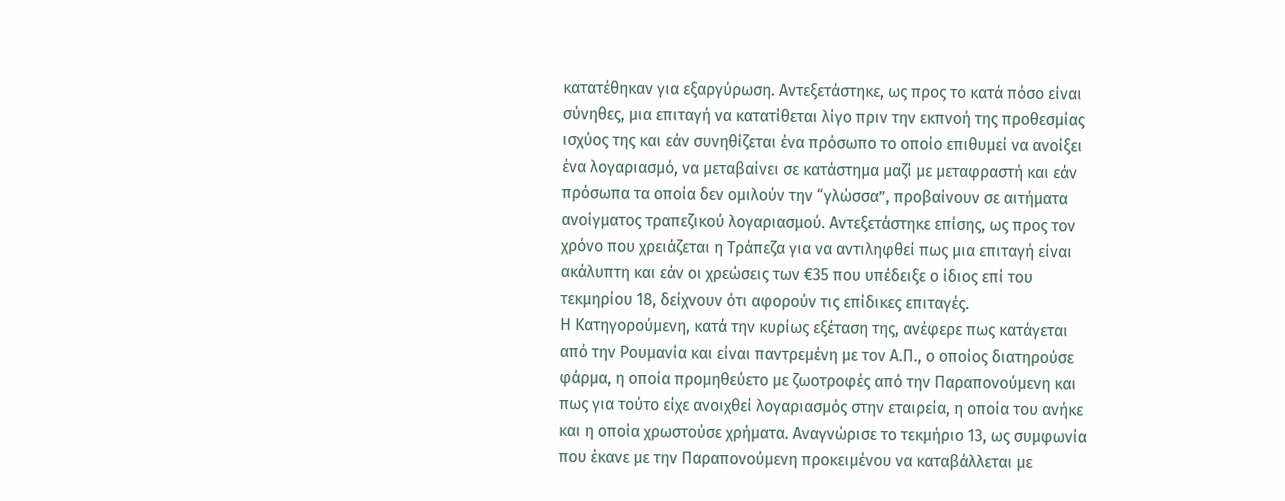κατατέθηκαν για εξαργύρωση. Αντεξετάστηκε, ως προς το κατά πόσο είναι σύνηθες, μια επιταγή να κατατίθεται λίγο πριν την εκπνοή της προθεσμίας ισχύος της και εάν συνηθίζεται ένα πρόσωπο το οποίο επιθυμεί να ανοίξει ένα λογαριασμό, να μεταβαίνει σε κατάστημα μαζί με μεταφραστή και εάν πρόσωπα τα οποία δεν ομιλούν την “γλώσσα”, προβαίνουν σε αιτήματα ανοίγματος τραπεζικού λογαριασμού. Αντεξετάστηκε επίσης, ως προς τον χρόνο που χρειάζεται η Τράπεζα για να αντιληφθεί πως μια επιταγή είναι ακάλυπτη και εάν οι χρεώσεις των €35 που υπέδειξε ο ίδιος επί του τεκμηρίου 18, δείχνουν ότι αφορούν τις επίδικες επιταγές.
Η Κατηγορούμενη, κατά την κυρίως εξέταση της, ανέφερε πως κατάγεται από την Ρουμανία και είναι παντρεμένη με τον Α.Π., ο οποίος διατηρούσε φάρμα, η οποία προμηθεύετο με ζωοτροφές από την Παραπονούμενη και πως για τούτο είχε ανοιχθεί λογαριασμός στην εταιρεία, η οποία του ανήκε και η οποία χρωστούσε χρήματα. Αναγνώρισε το τεκμήριο 13, ως συμφωνία που έκανε με την Παραπονούμενη προκειμένου να καταβάλλεται με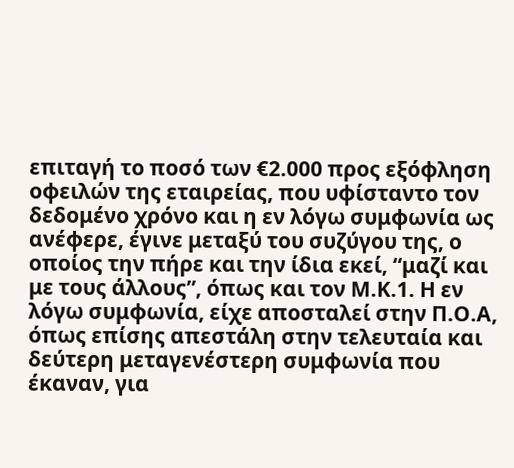επιταγή το ποσό των €2.000 προς εξόφληση οφειλών της εταιρείας, που υφίσταντο τον δεδομένο χρόνο και η εν λόγω συμφωνία ως ανέφερε, έγινε μεταξύ του συζύγου της, ο οποίος την πήρε και την ίδια εκεί, “μαζί και με τους άλλους”, όπως και τον Μ.Κ.1. Η εν λόγω συμφωνία, είχε αποσταλεί στην Π.Ο.Α, όπως επίσης απεστάλη στην τελευταία και δεύτερη μεταγενέστερη συμφωνία που έκαναν, για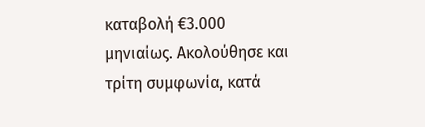καταβολή €3.000 μηνιαίως. Ακολούθησε και τρίτη συμφωνία, κατά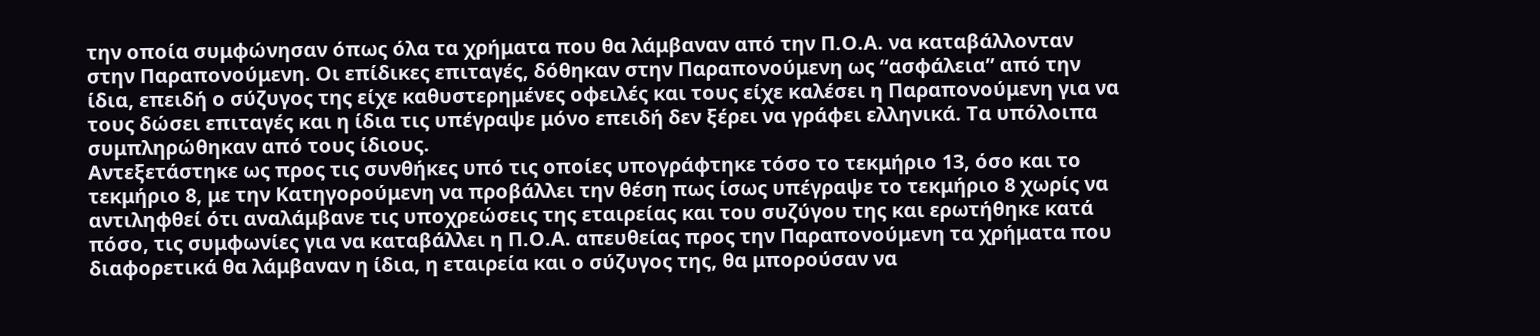την οποία συμφώνησαν όπως όλα τα χρήματα που θα λάμβαναν από την Π.Ο.Α. να καταβάλλονταν στην Παραπονούμενη. Οι επίδικες επιταγές, δόθηκαν στην Παραπονούμενη ως “ασφάλεια” από την ίδια, επειδή ο σύζυγος της είχε καθυστερημένες οφειλές και τους είχε καλέσει η Παραπονούμενη για να τους δώσει επιταγές και η ίδια τις υπέγραψε μόνο επειδή δεν ξέρει να γράφει ελληνικά. Τα υπόλοιπα συμπληρώθηκαν από τους ίδιους.
Αντεξετάστηκε ως προς τις συνθήκες υπό τις οποίες υπογράφτηκε τόσο το τεκμήριο 13, όσο και το τεκμήριο 8, με την Κατηγορούμενη να προβάλλει την θέση πως ίσως υπέγραψε το τεκμήριο 8 χωρίς να αντιληφθεί ότι αναλάμβανε τις υποχρεώσεις της εταιρείας και του συζύγου της και ερωτήθηκε κατά πόσο, τις συμφωνίες για να καταβάλλει η Π.Ο.Α. απευθείας προς την Παραπονούμενη τα χρήματα που διαφορετικά θα λάμβαναν η ίδια, η εταιρεία και ο σύζυγος της, θα μπορούσαν να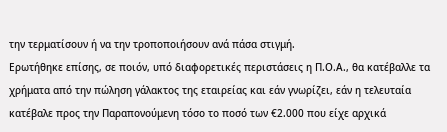την τερματίσουν ή να την τροποποιήσουν ανά πάσα στιγμή.
Ερωτήθηκε επίσης, σε ποιόν, υπό διαφορετικές περιστάσεις η Π.Ο.Α., θα κατέβαλλε τα χρήματα από την πώληση γάλακτος της εταιρείας και εάν γνωρίζει, εάν η τελευταία κατέβαλε προς την Παραπονούμενη τόσο το ποσό των €2.000 που είχε αρχικά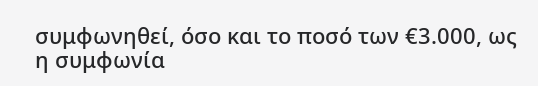συμφωνηθεί, όσο και το ποσό των €3.000, ως η συμφωνία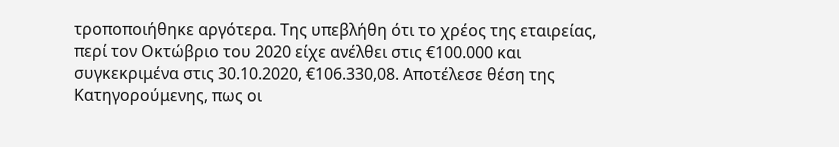τροποποιήθηκε αργότερα. Της υπεβλήθη ότι το χρέος της εταιρείας, περί τον Οκτώβριο του 2020 είχε ανέλθει στις €100.000 και συγκεκριμένα στις 30.10.2020, €106.330,08. Αποτέλεσε θέση της Κατηγορούμενης, πως οι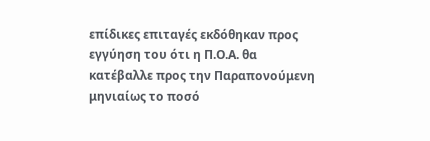επίδικες επιταγές εκδόθηκαν προς εγγύηση του ότι η Π.Ο.Α. θα κατέβαλλε προς την Παραπονούμενη μηνιαίως το ποσό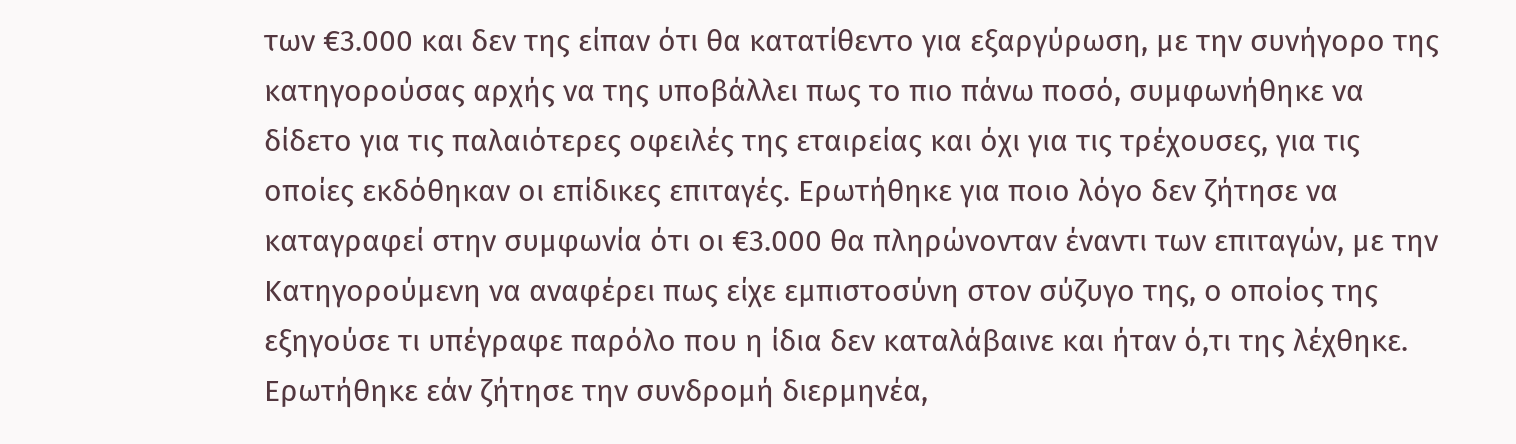των €3.000 και δεν της είπαν ότι θα κατατίθεντο για εξαργύρωση, με την συνήγορο της κατηγορούσας αρχής να της υποβάλλει πως το πιο πάνω ποσό, συμφωνήθηκε να δίδετο για τις παλαιότερες οφειλές της εταιρείας και όχι για τις τρέχουσες, για τις οποίες εκδόθηκαν οι επίδικες επιταγές. Ερωτήθηκε για ποιο λόγο δεν ζήτησε να καταγραφεί στην συμφωνία ότι οι €3.000 θα πληρώνονταν έναντι των επιταγών, με την Κατηγορούμενη να αναφέρει πως είχε εμπιστοσύνη στον σύζυγο της, ο οποίος της εξηγούσε τι υπέγραφε παρόλο που η ίδια δεν καταλάβαινε και ήταν ό,τι της λέχθηκε.
Ερωτήθηκε εάν ζήτησε την συνδρομή διερμηνέα,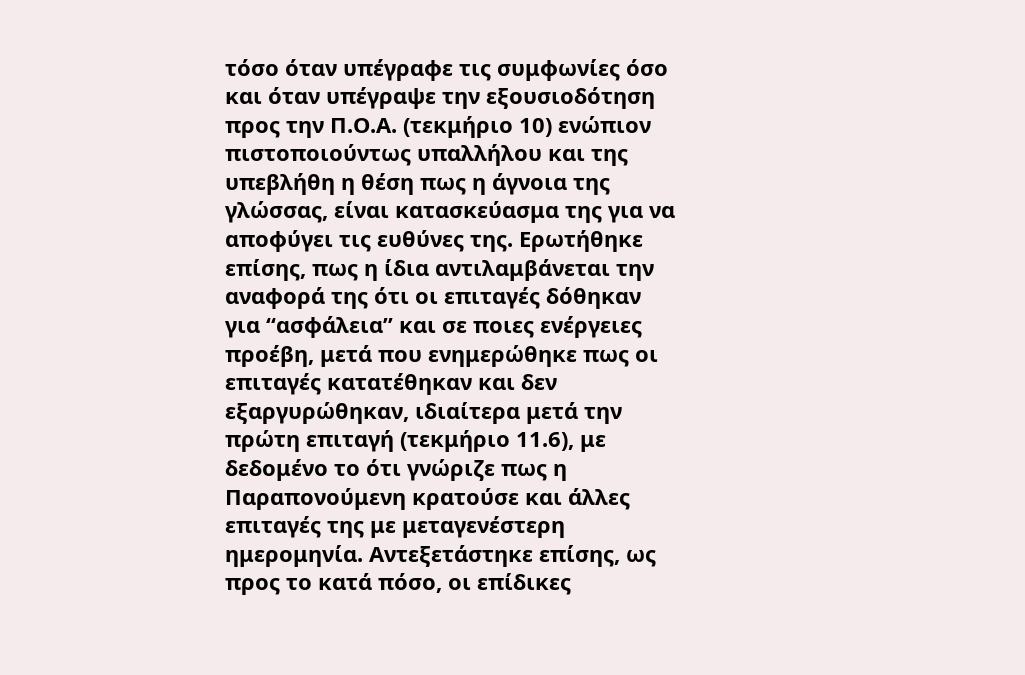τόσο όταν υπέγραφε τις συμφωνίες όσο και όταν υπέγραψε την εξουσιοδότηση προς την Π.Ο.Α. (τεκμήριο 10) ενώπιον πιστοποιούντως υπαλλήλου και της υπεβλήθη η θέση πως η άγνοια της γλώσσας, είναι κατασκεύασμα της για να αποφύγει τις ευθύνες της. Ερωτήθηκε επίσης, πως η ίδια αντιλαμβάνεται την αναφορά της ότι οι επιταγές δόθηκαν για “ασφάλεια” και σε ποιες ενέργειες προέβη, μετά που ενημερώθηκε πως οι επιταγές κατατέθηκαν και δεν εξαργυρώθηκαν, ιδιαίτερα μετά την πρώτη επιταγή (τεκμήριο 11.6), με δεδομένο το ότι γνώριζε πως η Παραπονούμενη κρατούσε και άλλες επιταγές της με μεταγενέστερη ημερομηνία. Αντεξετάστηκε επίσης, ως προς το κατά πόσο, οι επίδικες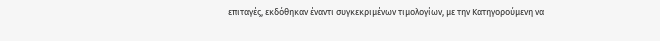επιταγές, εκδόθηκαν έναντι συγκεκριμένων τιμολογίων, με την Κατηγορούμενη να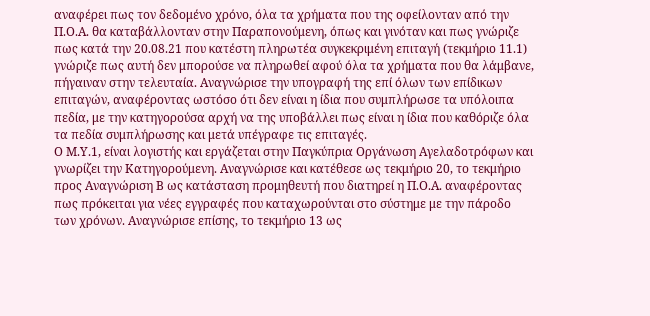αναφέρει πως τον δεδομένο χρόνο, όλα τα χρήματα που της οφείλονταν από την Π.Ο.Α. θα καταβάλλονταν στην Παραπονούμενη, όπως και γινόταν και πως γνώριζε πως κατά την 20.08.21 που κατέστη πληρωτέα συγκεκριμένη επιταγή (τεκμήριο 11.1) γνώριζε πως αυτή δεν μπορούσε να πληρωθεί αφού όλα τα χρήματα που θα λάμβανε, πήγαιναν στην τελευταία. Αναγνώρισε την υπογραφή της επί όλων των επίδικων επιταγών, αναφέροντας ωστόσο ότι δεν είναι η ίδια που συμπλήρωσε τα υπόλοιπα πεδία, με την κατηγορούσα αρχή να της υποβάλλει πως είναι η ίδια που καθόριζε όλα τα πεδία συμπλήρωσης και μετά υπέγραφε τις επιταγές.
Ο Μ.Υ.1, είναι λογιστής και εργάζεται στην Παγκύπρια Οργάνωση Αγελαδοτρόφων και γνωρίζει την Κατηγορούμενη. Αναγνώρισε και κατέθεσε ως τεκμήριο 20, το τεκμήριο προς Αναγνώριση Β ως κατάσταση προμηθευτή που διατηρεί η Π.Ο.Α. αναφέροντας πως πρόκειται για νέες εγγραφές που καταχωρούνται στο σύστημε με την πάροδο των χρόνων. Αναγνώρισε επίσης, το τεκμήριο 13 ως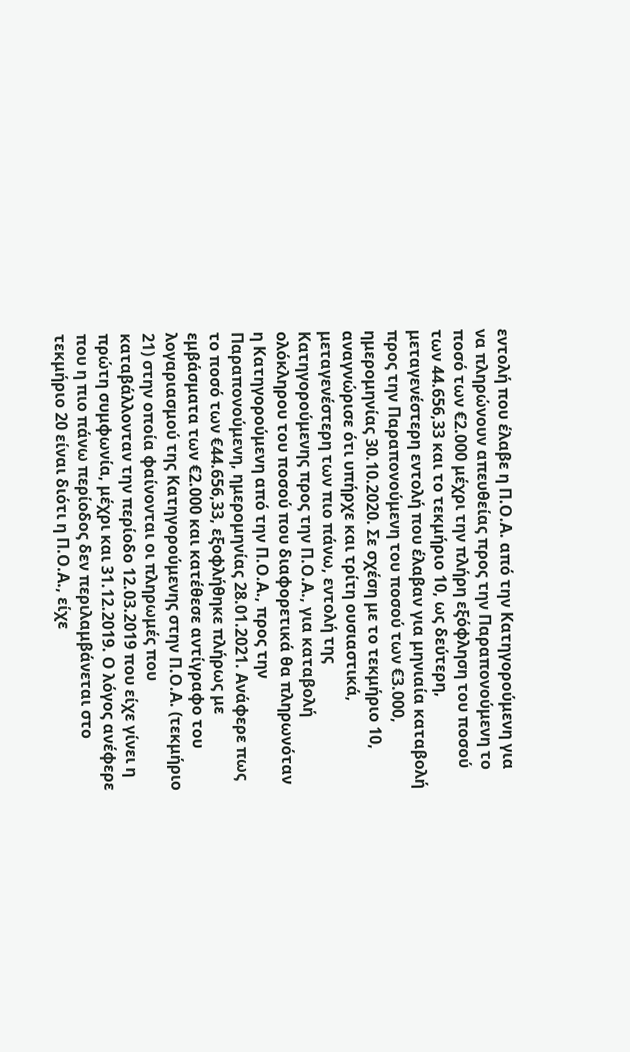εντολή που έλαβε η Π.Ο.Α. από την Κατηγορούμενη για να πληρώνουν απευθείας προς την Παραπονούμενη το ποσό των €2.000 μέχρι την πλήρη εξόφληση του ποσού των 44.656,33 και το τεκμήριο 10, ως δεύτερη, μεταγενέστερη εντολή που έλαβαν για μηνιαία καταβολή προς την Παραπονούμενη του ποσού των €3.000, ημερομηνίας 30.10.2020. Σε σχέση με το τεκμήριο 10, αναγνώρισε ότι υπήρχε και τρίτη ουσιαστικά, μεταγενέστερη των πιο πάνω, εντολή της Κατηγορούμενης προς την Π.Ο.Α., για καταβολή ολόκληρου του ποσού που διαφορετικά θα πληρωνόταν η Κατηγορούμενη από την Π.Ο.Α., προς την Παραπονούμενη, ημερομηνίας 28.01.2021. Ανάφερε πως το ποσό των €44.656,33, εξοφλήθηκε πλήρως με εμβάσματα των €2.000 και κατέθεσε αντίγραφο του λογαριασμού της Κατηγορούμενης στην Π.Ο.Α. (τεκμήριο 21) στην οποία φαίνονται οι πληρωμές που καταβάλλονταν την περίοδο 12.03.2019 που είχε γίνει η πρώτη συμφωνία, μέχρι και 31.12.2019. Ο λόγος ανέφερε που η πιο πάνω περίοδος δεν περιλαμβάνεται στο τεκμήριο 20 είναι διότι η Π.Ο.Α., είχε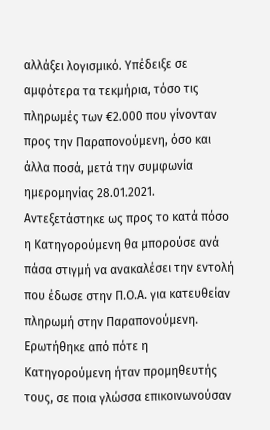αλλάξει λογισμικό. Υπέδειξε σε αμφότερα τα τεκμήρια, τόσο τις πληρωμές των €2.000 που γίνονταν προς την Παραπονούμενη, όσο και άλλα ποσά, μετά την συμφωνία ημερομηνίας 28.01.2021.
Αντεξετάστηκε ως προς το κατά πόσο η Κατηγορούμενη θα μπορούσε ανά πάσα στιγμή να ανακαλέσει την εντολή που έδωσε στην Π.Ο.Α. για κατευθείαν πληρωμή στην Παραπονούμενη. Ερωτήθηκε από πότε η Κατηγορούμενη ήταν προμηθευτής τους, σε ποια γλώσσα επικοινωνούσαν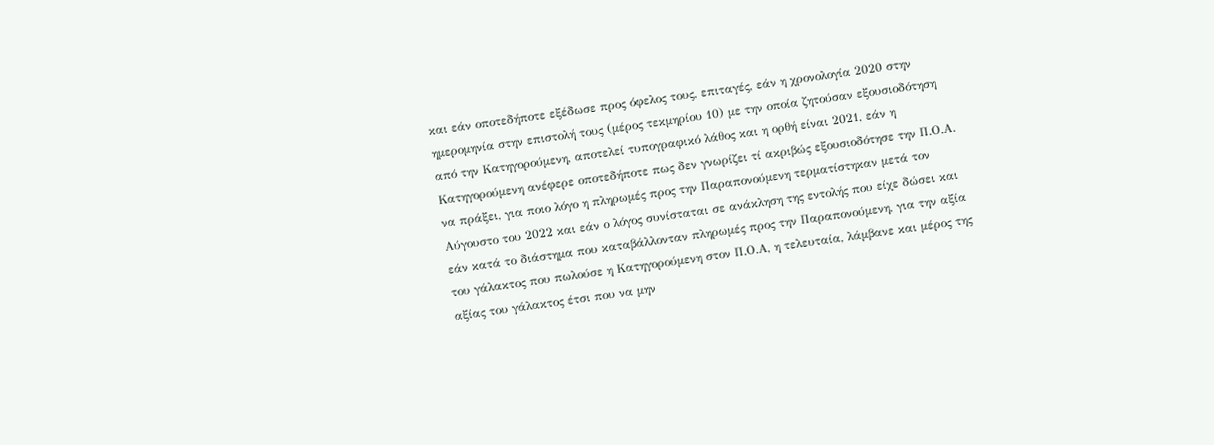και εάν οποτεδήποτε εξέδωσε προς όφελος τους, επιταγές, εάν η χρονολογία 2020 στην ημερομηνία στην επιστολή τους (μέρος τεκμηρίου 10) με την οποία ζητούσαν εξουσιοδότηση από την Κατηγορούμενη, αποτελεί τυπογραφικό λάθος και η ορθή είναι 2021, εάν η Κατηγορούμενη ανέφερε οποτεδήποτε πως δεν γνωρίζει τί ακριβώς εξουσιοδότησε την Π.Ο.Α. να πράξει, για ποιο λόγο η πληρωμές προς την Παραπονούμενη τερματίστηκαν μετά τον Αύγουστο του 2022 και εάν ο λόγος συνίσταται σε ανάκληση της εντολής που είχε δώσει και εάν κατά το διάστημα που καταβάλλονταν πληρωμές προς την Παραπονούμενη, για την αξία του γάλακτος που πωλούσε η Κατηγορούμενη στον Π.Ο.Α, η τελευταία, λάμβανε και μέρος της αξίας του γάλακτος έτσι που να μην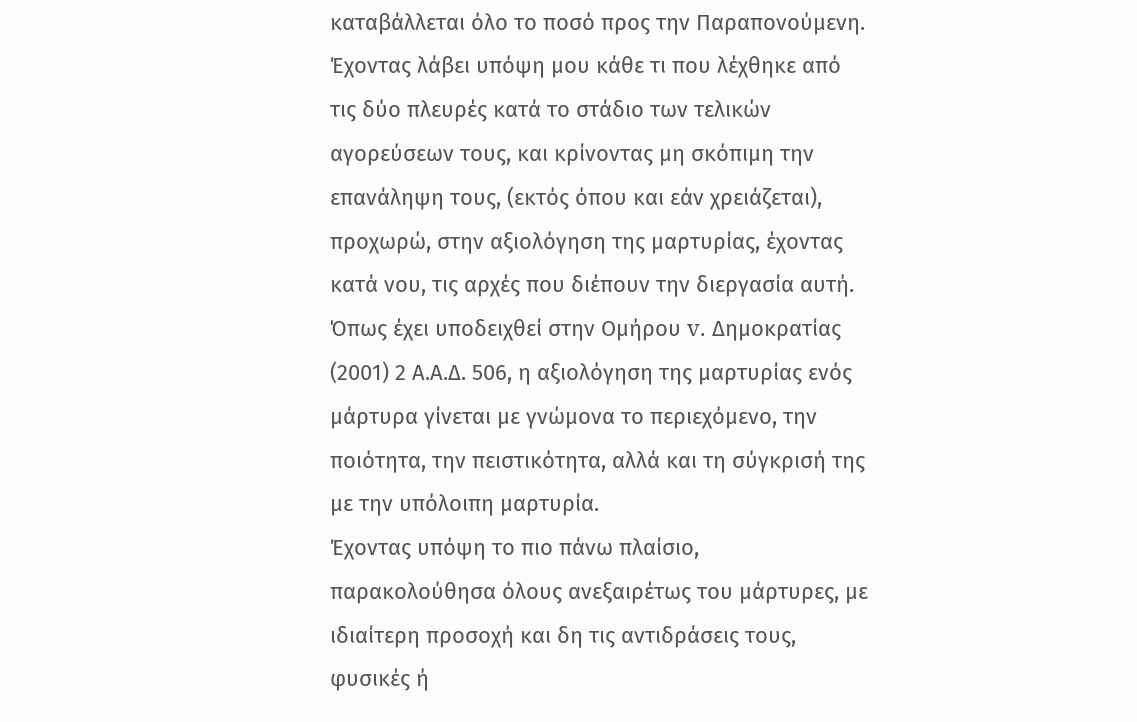καταβάλλεται όλο το ποσό προς την Παραπονούμενη.
Έχοντας λάβει υπόψη μου κάθε τι που λέχθηκε από τις δύο πλευρές κατά το στάδιο των τελικών αγορεύσεων τους, και κρίνοντας μη σκόπιμη την επανάληψη τους, (εκτός όπου και εάν χρειάζεται), προχωρώ, στην αξιολόγηση της μαρτυρίας, έχοντας κατά νου, τις αρχές που διέπουν την διεργασία αυτή.
Όπως έχει υποδειχθεί στην Ομήρου v. Δημοκρατίας (2001) 2 Α.Α.Δ. 506, η αξιολόγηση της μαρτυρίας ενός μάρτυρα γίνεται με γνώμονα το περιεχόμενο, την ποιότητα, την πειστικότητα, αλλά και τη σύγκρισή της με την υπόλοιπη μαρτυρία.
Έχοντας υπόψη το πιο πάνω πλαίσιο, παρακολούθησα όλους ανεξαιρέτως του μάρτυρες, με ιδιαίτερη προσοχή και δη τις αντιδράσεις τους, φυσικές ή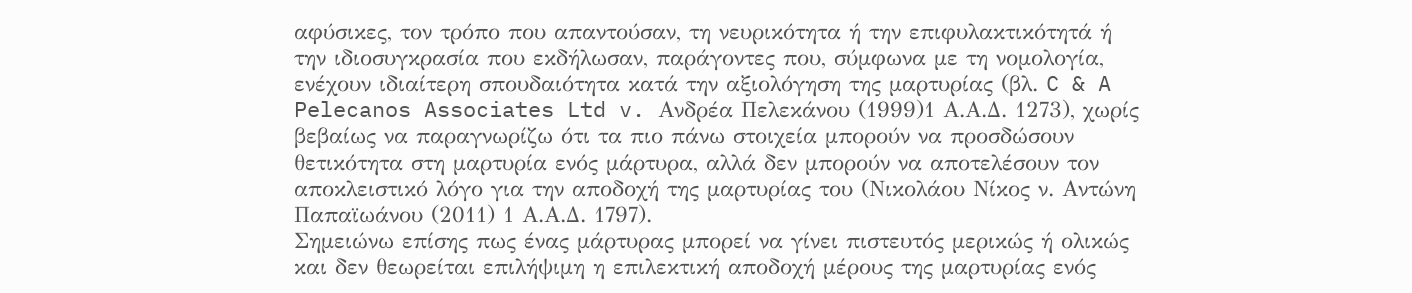αφύσικες, τον τρόπο που απαντούσαν, τη νευρικότητα ή την επιφυλακτικότητά ή την ιδιοσυγκρασία που εκδήλωσαν, παράγοντες που, σύμφωνα με τη νομολογία, ενέχουν ιδιαίτερη σπουδαιότητα κατά την αξιολόγηση της μαρτυρίας (βλ. C & A Pelecanos Associates Ltd v. Ανδρέα Πελεκάνου (1999)1 Α.Α.Δ. 1273), χωρίς βεβαίως να παραγνωρίζω ότι τα πιο πάνω στοιχεία μπορούν να προσδώσουν θετικότητα στη μαρτυρία ενός μάρτυρα, αλλά δεν μπορούν να αποτελέσουν τον αποκλειστικό λόγο για την αποδοχή της μαρτυρίας του (Νικολάου Νίκος ν. Αντώνη Παπαϊωάνου (2011) 1 Α.Α.Δ. 1797).
Σημειώνω επίσης πως ένας μάρτυρας μπορεί να γίνει πιστευτός μερικώς ή ολικώς και δεν θεωρείται επιλήψιμη η επιλεκτική αποδοχή μέρους της μαρτυρίας ενός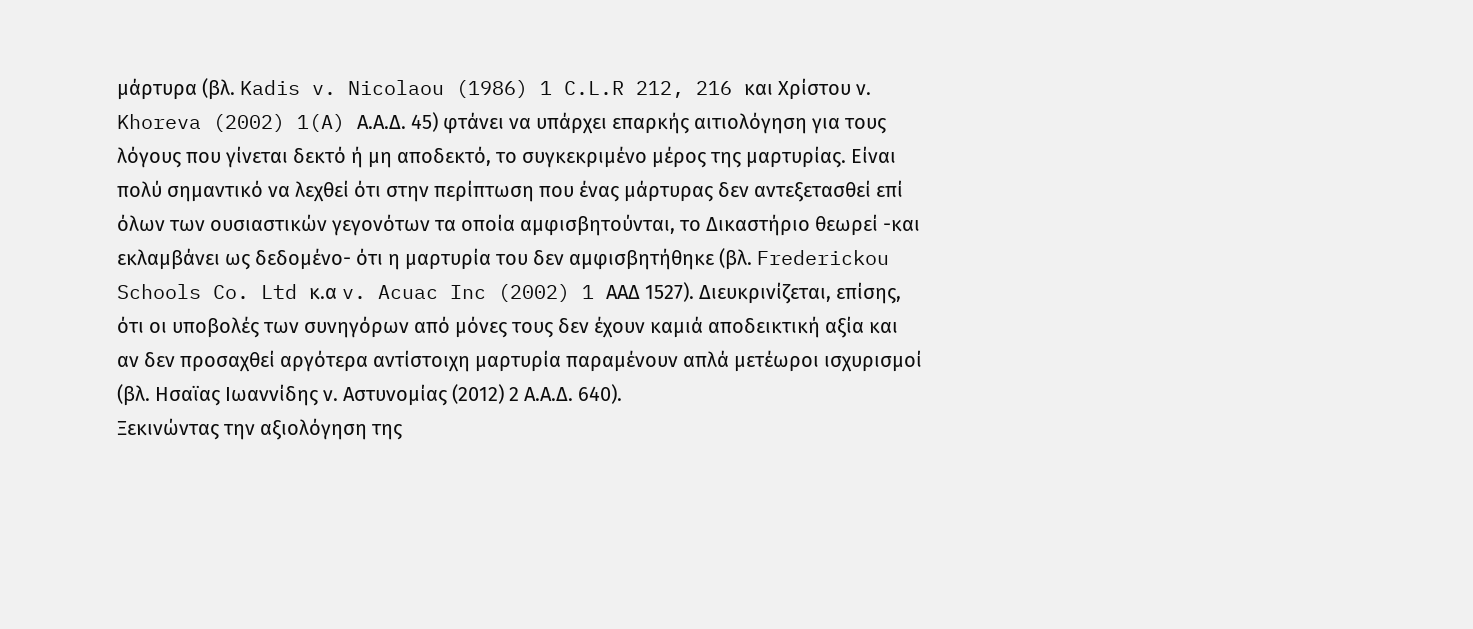μάρτυρα (βλ. Kadis v. Nicolaou (1986) 1 C.L.R 212, 216 και Χρίστου ν. Khoreva (2002) 1(A) Α.Α.Δ. 45) φτάνει να υπάρχει επαρκής αιτιολόγηση για τους λόγους που γίνεται δεκτό ή μη αποδεκτό, το συγκεκριμένο μέρος της μαρτυρίας. Είναι πολύ σημαντικό να λεχθεί ότι στην περίπτωση που ένας μάρτυρας δεν αντεξετασθεί επί όλων των ουσιαστικών γεγονότων τα οποία αμφισβητούνται, το Δικαστήριο θεωρεί -και εκλαμβάνει ως δεδομένο- ότι η μαρτυρία του δεν αμφισβητήθηκε (βλ. Frederickou Schools Co. Ltd κ.α v. Acuac Inc (2002) 1 ΑΑΔ 1527). Διευκρινίζεται, επίσης, ότι οι υποβολές των συνηγόρων από μόνες τους δεν έχουν καμιά αποδεικτική αξία και αν δεν προσαχθεί αργότερα αντίστοιχη μαρτυρία παραμένουν απλά μετέωροι ισχυρισμοί (βλ. Ησαϊας Ιωαννίδης ν. Αστυνομίας (2012) 2 Α.Α.Δ. 640).
Ξεκινώντας την αξιολόγηση της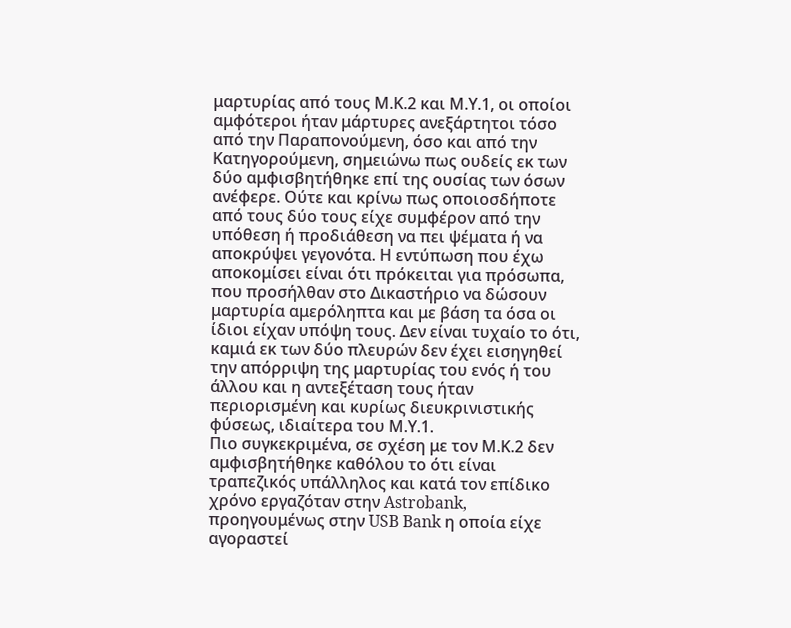μαρτυρίας από τους Μ.Κ.2 και Μ.Υ.1, οι οποίοι αμφότεροι ήταν μάρτυρες ανεξάρτητοι τόσο από την Παραπονούμενη, όσο και από την Κατηγορούμενη, σημειώνω πως ουδείς εκ των δύο αμφισβητήθηκε επί της ουσίας των όσων ανέφερε. Ούτε και κρίνω πως οποιοσδήποτε από τους δύο τους είχε συμφέρον από την υπόθεση ή προδιάθεση να πει ψέματα ή να αποκρύψει γεγονότα. Η εντύπωση που έχω αποκομίσει είναι ότι πρόκειται για πρόσωπα, που προσήλθαν στο Δικαστήριο να δώσουν μαρτυρία αμερόληπτα και με βάση τα όσα οι ίδιοι είχαν υπόψη τους. Δεν είναι τυχαίο το ότι, καμιά εκ των δύο πλευρών δεν έχει εισηγηθεί την απόρριψη της μαρτυρίας του ενός ή του άλλου και η αντεξέταση τους ήταν περιορισμένη και κυρίως διευκρινιστικής φύσεως, ιδιαίτερα του Μ.Υ.1.
Πιο συγκεκριμένα, σε σχέση με τον Μ.Κ.2 δεν αμφισβητήθηκε καθόλου το ότι είναι τραπεζικός υπάλληλος και κατά τον επίδικο χρόνο εργαζόταν στην Astrobank, προηγουμένως στην USB Bank η οποία είχε αγοραστεί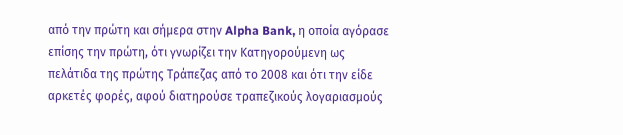από την πρώτη και σήμερα στην Alpha Bank, η οποία αγόρασε επίσης την πρώτη, ότι γνωρίζει την Κατηγορούμενη ως πελάτιδα της πρώτης Τράπεζας από το 2008 και ότι την είδε αρκετές φορές, αφού διατηρούσε τραπεζικούς λογαριασμούς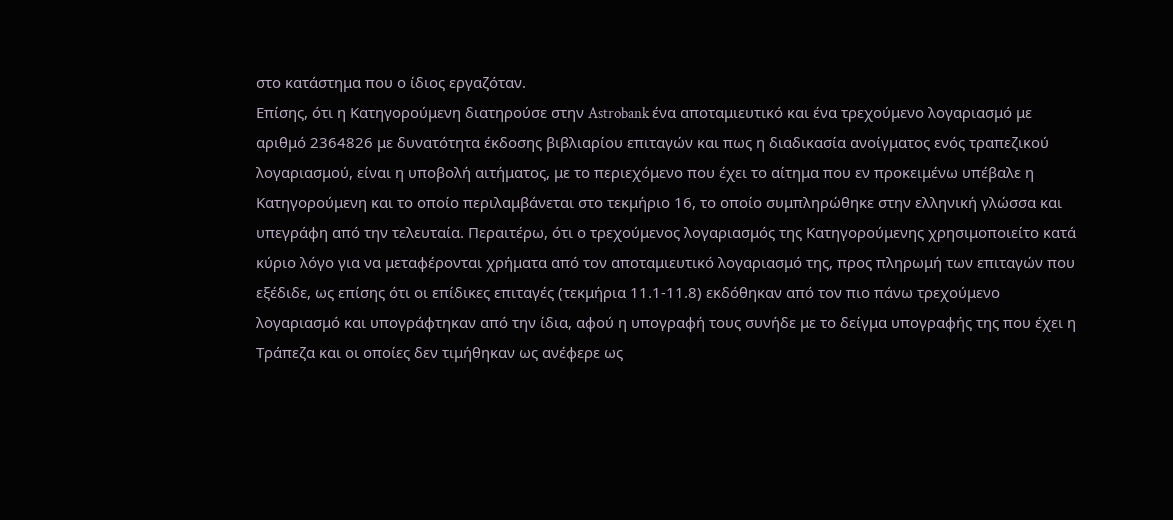στο κατάστημα που ο ίδιος εργαζόταν.
Επίσης, ότι η Κατηγορούμενη διατηρούσε στην Astrobank ένα αποταμιευτικό και ένα τρεχούμενο λογαριασμό με αριθμό 2364826 με δυνατότητα έκδοσης βιβλιαρίου επιταγών και πως η διαδικασία ανοίγματος ενός τραπεζικού λογαριασμού, είναι η υποβολή αιτήματος, με το περιεχόμενο που έχει το αίτημα που εν προκειμένω υπέβαλε η Κατηγορούμενη και το οποίο περιλαμβάνεται στο τεκμήριο 16, το οποίο συμπληρώθηκε στην ελληνική γλώσσα και υπεγράφη από την τελευταία. Περαιτέρω, ότι ο τρεχούμενος λογαριασμός της Κατηγορούμενης χρησιμοποιείτο κατά κύριο λόγο για να μεταφέρονται χρήματα από τον αποταμιευτικό λογαριασμό της, προς πληρωμή των επιταγών που εξέδιδε, ως επίσης ότι οι επίδικες επιταγές (τεκμήρια 11.1-11.8) εκδόθηκαν από τον πιο πάνω τρεχούμενο λογαριασμό και υπογράφτηκαν από την ίδια, αφού η υπογραφή τους συνήδε με το δείγμα υπογραφής της που έχει η Τράπεζα και οι οποίες δεν τιμήθηκαν ως ανέφερε ως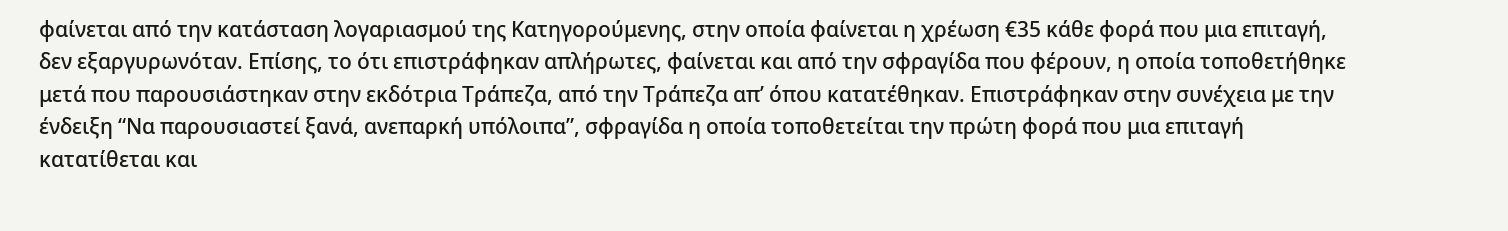φαίνεται από την κατάσταση λογαριασμού της Κατηγορούμενης, στην οποία φαίνεται η χρέωση €35 κάθε φορά που μια επιταγή, δεν εξαργυρωνόταν. Επίσης, το ότι επιστράφηκαν απλήρωτες, φαίνεται και από την σφραγίδα που φέρουν, η οποία τοποθετήθηκε μετά που παρουσιάστηκαν στην εκδότρια Τράπεζα, από την Τράπεζα απ’ όπου κατατέθηκαν. Επιστράφηκαν στην συνέχεια με την ένδειξη “Να παρουσιαστεί ξανά, ανεπαρκή υπόλοιπα”, σφραγίδα η οποία τοποθετείται την πρώτη φορά που μια επιταγή κατατίθεται και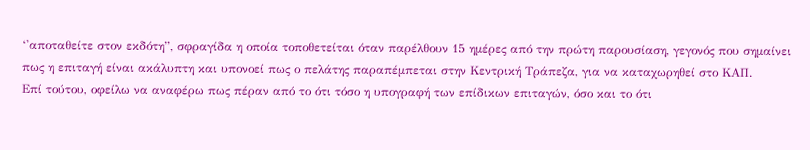‘'αποταθείτε στον εκδότη”, σφραγίδα η οποία τοποθετείται όταν παρέλθουν 15 ημέρες από την πρώτη παρουσίαση, γεγονός που σημαίνει πως η επιταγή είναι ακάλυπτη και υπονοεί πως ο πελάτης παραπέμπεται στην Κεντρική Τράπεζα, για να καταχωρηθεί στο ΚΑΠ.
Επί τούτου, οφείλω να αναφέρω πως πέραν από το ότι τόσο η υπογραφή των επίδικων επιταγών, όσο και το ότι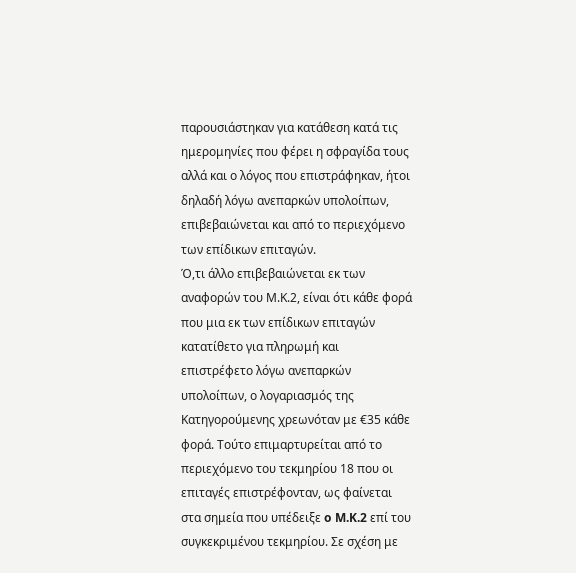παρουσιάστηκαν για κατάθεση κατά τις ημερομηνίες που φέρει η σφραγίδα τους αλλά και ο λόγος που επιστράφηκαν, ήτοι δηλαδή λόγω ανεπαρκών υπολοίπων, επιβεβαιώνεται και από το περιεχόμενο των επίδικων επιταγών.
Ό,τι άλλο επιβεβαιώνεται εκ των αναφορών του Μ.Κ.2, είναι ότι κάθε φορά που μια εκ των επίδικων επιταγών κατατίθετο για πληρωμή και επιστρέφετο λόγω ανεπαρκών υπολοίπων, ο λογαριασμός της Κατηγορούμενης χρεωνόταν με €35 κάθε φορά. Τούτο επιμαρτυρείται από το περιεχόμενο του τεκμηρίου 18 που οι επιταγές επιστρέφονταν, ως φαίνεται στα σημεία που υπέδειξε o M.K.2 επί του συγκεκριμένου τεκμηρίου. Σε σχέση με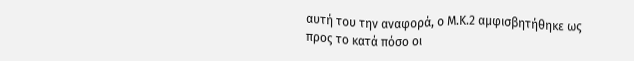αυτή του την αναφορά, ο Μ.Κ.2 αμφισβητήθηκε ως προς το κατά πόσο οι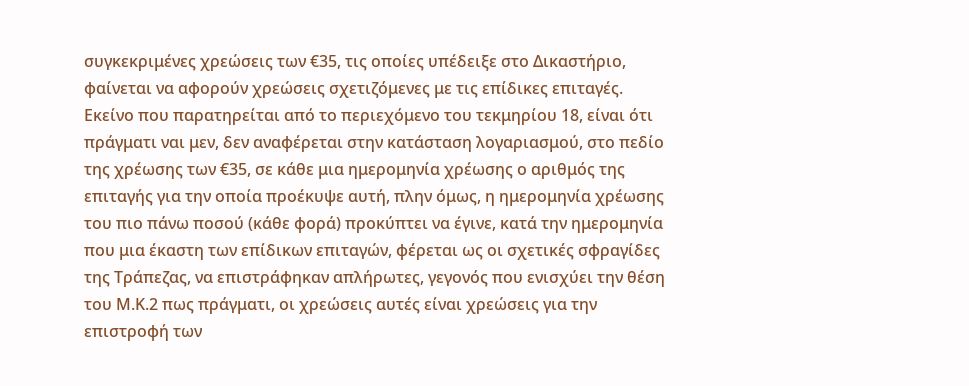συγκεκριμένες χρεώσεις των €35, τις οποίες υπέδειξε στο Δικαστήριο, φαίνεται να αφορούν χρεώσεις σχετιζόμενες με τις επίδικες επιταγές. Εκείνο που παρατηρείται από το περιεχόμενο του τεκμηρίου 18, είναι ότι πράγματι ναι μεν, δεν αναφέρεται στην κατάσταση λογαριασμού, στο πεδίο της χρέωσης των €35, σε κάθε μια ημερομηνία χρέωσης ο αριθμός της επιταγής για την οποία προέκυψε αυτή, πλην όμως, η ημερομηνία χρέωσης του πιο πάνω ποσού (κάθε φορά) προκύπτει να έγινε, κατά την ημερομηνία που μια έκαστη των επίδικων επιταγών, φέρεται ως οι σχετικές σφραγίδες της Τράπεζας, να επιστράφηκαν απλήρωτες, γεγονός που ενισχύει την θέση του Μ.Κ.2 πως πράγματι, οι χρεώσεις αυτές είναι χρεώσεις για την επιστροφή των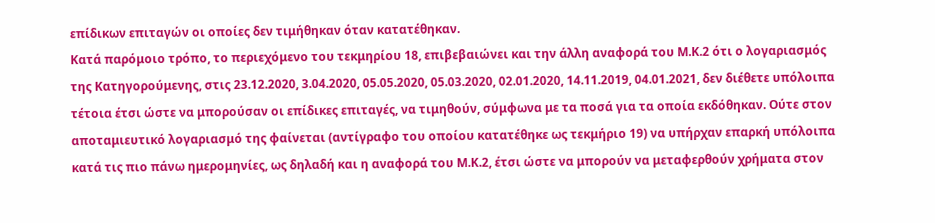επίδικων επιταγών οι οποίες δεν τιμήθηκαν όταν κατατέθηκαν.
Κατά παρόμοιο τρόπο, το περιεχόμενο του τεκμηρίου 18, επιβεβαιώνει και την άλλη αναφορά του Μ.Κ.2 ότι ο λογαριασμός της Κατηγορούμενης, στις 23.12.2020, 3.04.2020, 05.05.2020, 05.03.2020, 02.01.2020, 14.11.2019, 04.01.2021, δεν διέθετε υπόλοιπα τέτοια έτσι ώστε να μπορούσαν οι επίδικες επιταγές, να τιμηθούν, σύμφωνα με τα ποσά για τα οποία εκδόθηκαν. Ούτε στον αποταμιευτικό λογαριασμό της φαίνεται (αντίγραφο του οποίου κατατέθηκε ως τεκμήριο 19) να υπήρχαν επαρκή υπόλοιπα κατά τις πιο πάνω ημερομηνίες, ως δηλαδή και η αναφορά του Μ.Κ.2, έτσι ώστε να μπορούν να μεταφερθούν χρήματα στον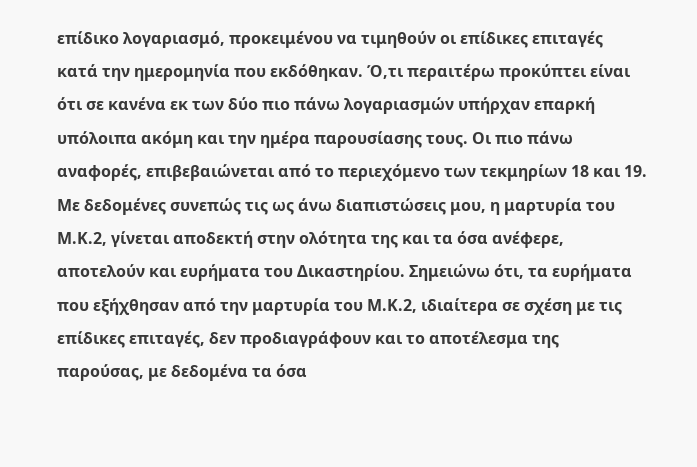επίδικο λογαριασμό, προκειμένου να τιμηθούν οι επίδικες επιταγές κατά την ημερομηνία που εκδόθηκαν. Ό,τι περαιτέρω προκύπτει είναι ότι σε κανένα εκ των δύο πιο πάνω λογαριασμών υπήρχαν επαρκή υπόλοιπα ακόμη και την ημέρα παρουσίασης τους. Οι πιο πάνω αναφορές, επιβεβαιώνεται από το περιεχόμενο των τεκμηρίων 18 και 19.
Με δεδομένες συνεπώς τις ως άνω διαπιστώσεις μου, η μαρτυρία του Μ.Κ.2, γίνεται αποδεκτή στην ολότητα της και τα όσα ανέφερε, αποτελούν και ευρήματα του Δικαστηρίου. Σημειώνω ότι, τα ευρήματα που εξήχθησαν από την μαρτυρία του Μ.Κ.2, ιδιαίτερα σε σχέση με τις επίδικες επιταγές, δεν προδιαγράφουν και το αποτέλεσμα της παρούσας, με δεδομένα τα όσα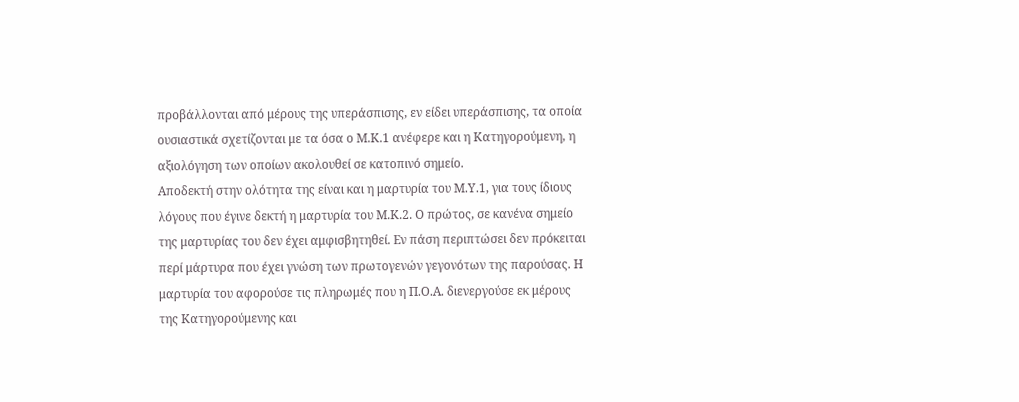προβάλλονται από μέρους της υπεράσπισης, εν είδει υπεράσπισης, τα οποία ουσιαστικά σχετίζονται με τα όσα ο Μ.Κ.1 ανέφερε και η Κατηγορούμενη, η αξιολόγηση των οποίων ακολουθεί σε κατοπινό σημείο.
Αποδεκτή στην ολότητα της είναι και η μαρτυρία του Μ.Υ.1, για τους ίδιους λόγους που έγινε δεκτή η μαρτυρία του Μ.Κ.2. Ο πρώτος, σε κανένα σημείο της μαρτυρίας του δεν έχει αμφισβητηθεί. Εν πάση περιπτώσει δεν πρόκειται περί μάρτυρα που έχει γνώση των πρωτογενών γεγονότων της παρούσας. Η μαρτυρία του αφορούσε τις πληρωμές που η Π.Ο.Α. διενεργούσε εκ μέρους της Κατηγορούμενης και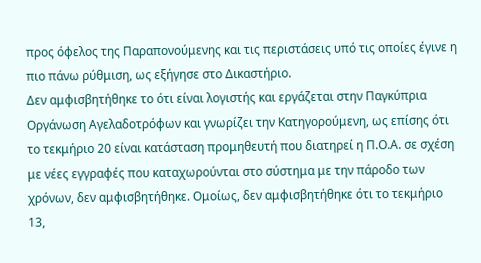προς όφελος της Παραπονούμενης και τις περιστάσεις υπό τις οποίες έγινε η πιο πάνω ρύθμιση, ως εξήγησε στο Δικαστήριο.
Δεν αμφισβητήθηκε το ότι είναι λογιστής και εργάζεται στην Παγκύπρια Οργάνωση Αγελαδοτρόφων και γνωρίζει την Κατηγορούμενη, ως επίσης ότι το τεκμήριο 20 είναι κατάσταση προμηθευτή που διατηρεί η Π.Ο.Α. σε σχέση με νέες εγγραφές που καταχωρούνται στο σύστημα με την πάροδο των χρόνων, δεν αμφισβητήθηκε. Ομοίως, δεν αμφισβητήθηκε ότι το τεκμήριο 13,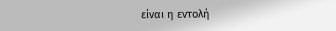είναι η εντολή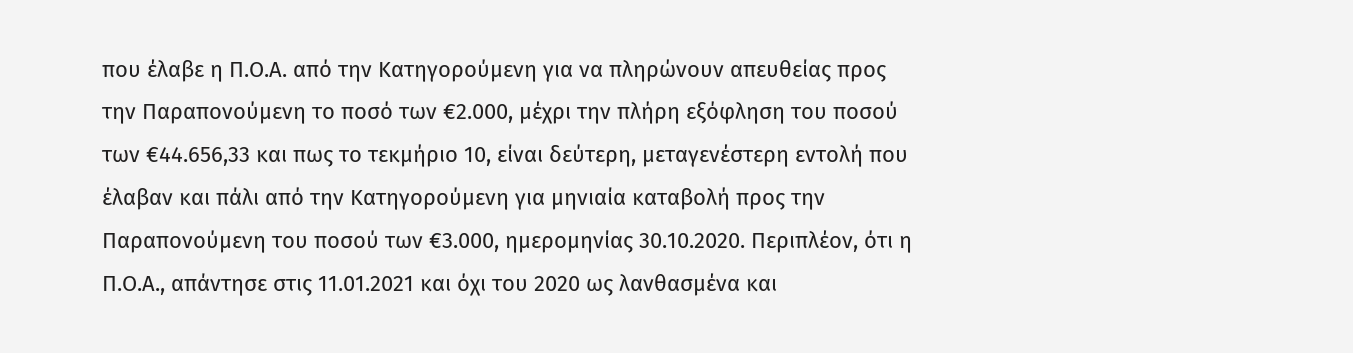που έλαβε η Π.Ο.Α. από την Κατηγορούμενη για να πληρώνουν απευθείας προς την Παραπονούμενη το ποσό των €2.000, μέχρι την πλήρη εξόφληση του ποσού των €44.656,33 και πως το τεκμήριο 10, είναι δεύτερη, μεταγενέστερη εντολή που έλαβαν και πάλι από την Κατηγορούμενη για μηνιαία καταβολή προς την Παραπονούμενη του ποσού των €3.000, ημερομηνίας 30.10.2020. Περιπλέον, ότι η Π.Ο.Α., απάντησε στις 11.01.2021 και όχι του 2020 ως λανθασμένα και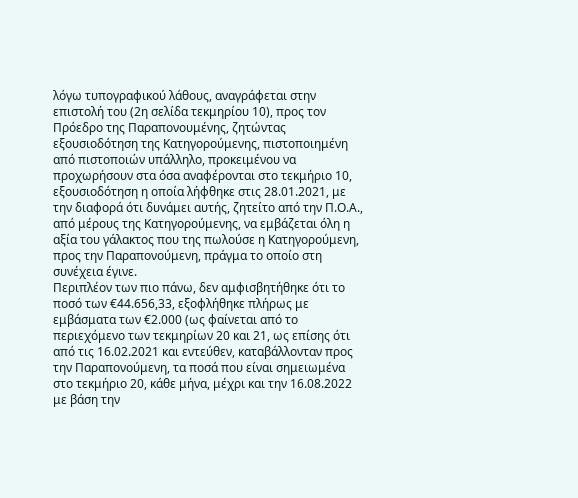λόγω τυπογραφικού λάθους, αναγράφεται στην επιστολή του (2η σελίδα τεκμηρίου 10), προς τον Πρόεδρο της Παραπονουμένης, ζητώντας εξουσιοδότηση της Κατηγορούμενης, πιστοποιημένη από πιστοποιών υπάλληλο, προκειμένου να προχωρήσουν στα όσα αναφέρονται στο τεκμήριο 10, εξουσιοδότηση η οποία λήφθηκε στις 28.01.2021, με την διαφορά ότι δυνάμει αυτής, ζητείτο από την Π.Ο.Α., από μέρους της Κατηγορούμενης, να εμβάζεται όλη η αξία του γάλακτος που της πωλούσε η Κατηγορούμενη, προς την Παραπονούμενη, πράγμα το οποίο στη συνέχεια έγινε.
Περιπλέον των πιο πάνω, δεν αμφισβητήθηκε ότι το ποσό των €44.656,33, εξοφλήθηκε πλήρως με εμβάσματα των €2.000 (ως φαίνεται από το περιεχόμενο των τεκμηρίων 20 και 21, ως επίσης ότι από τις 16.02.2021 και εντεύθεν, καταβάλλονταν προς την Παραπονούμενη, τα ποσά που είναι σημειωμένα στο τεκμήριο 20, κάθε μήνα, μέχρι και την 16.08.2022 με βάση την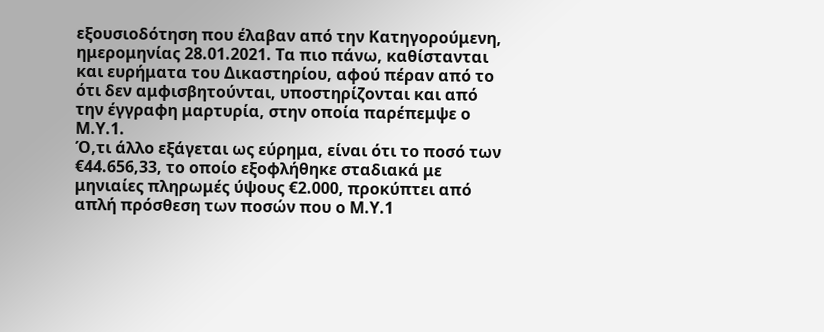εξουσιοδότηση που έλαβαν από την Κατηγορούμενη, ημερομηνίας 28.01.2021. Τα πιο πάνω, καθίστανται και ευρήματα του Δικαστηρίου, αφού πέραν από το ότι δεν αμφισβητούνται, υποστηρίζονται και από την έγγραφη μαρτυρία, στην οποία παρέπεμψε ο Μ.Υ.1.
Ό,τι άλλο εξάγεται ως εύρημα, είναι ότι το ποσό των €44.656,33, το οποίο εξοφλήθηκε σταδιακά με μηνιαίες πληρωμές ύψους €2.000, προκύπτει από απλή πρόσθεση των ποσών που ο Μ.Υ.1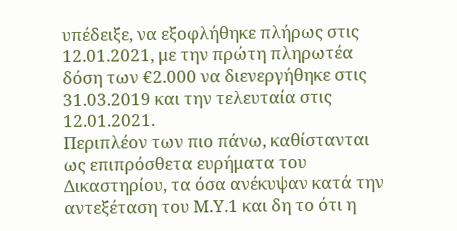υπέδειξε, να εξοφλήθηκε πλήρως στις 12.01.2021, με την πρώτη πληρωτέα δόση των €2.000 να διενεργήθηκε στις 31.03.2019 και την τελευταία στις 12.01.2021.
Περιπλέον των πιο πάνω, καθίστανται ως επιπρόσθετα ευρήματα του Δικαστηρίου, τα όσα ανέκυψαν κατά την αντεξέταση του Μ.Υ.1 και δη το ότι η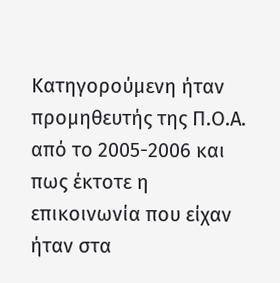Κατηγορούμενη ήταν προμηθευτής της Π.Ο.Α. από το 2005-2006 και πως έκτοτε η επικοινωνία που είχαν ήταν στα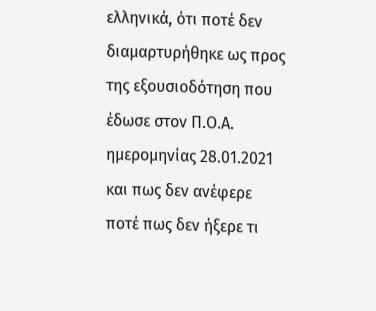ελληνικά, ότι ποτέ δεν διαμαρτυρήθηκε ως προς της εξουσιοδότηση που έδωσε στον Π.Ο.Α. ημερομηνίας 28.01.2021 και πως δεν ανέφερε ποτέ πως δεν ήξερε τι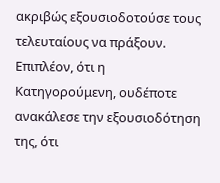ακριβώς εξουσιοδοτούσε τους τελευταίους να πράξουν.
Επιπλέον, ότι η Κατηγορούμενη, ουδέποτε ανακάλεσε την εξουσιοδότηση της, ότι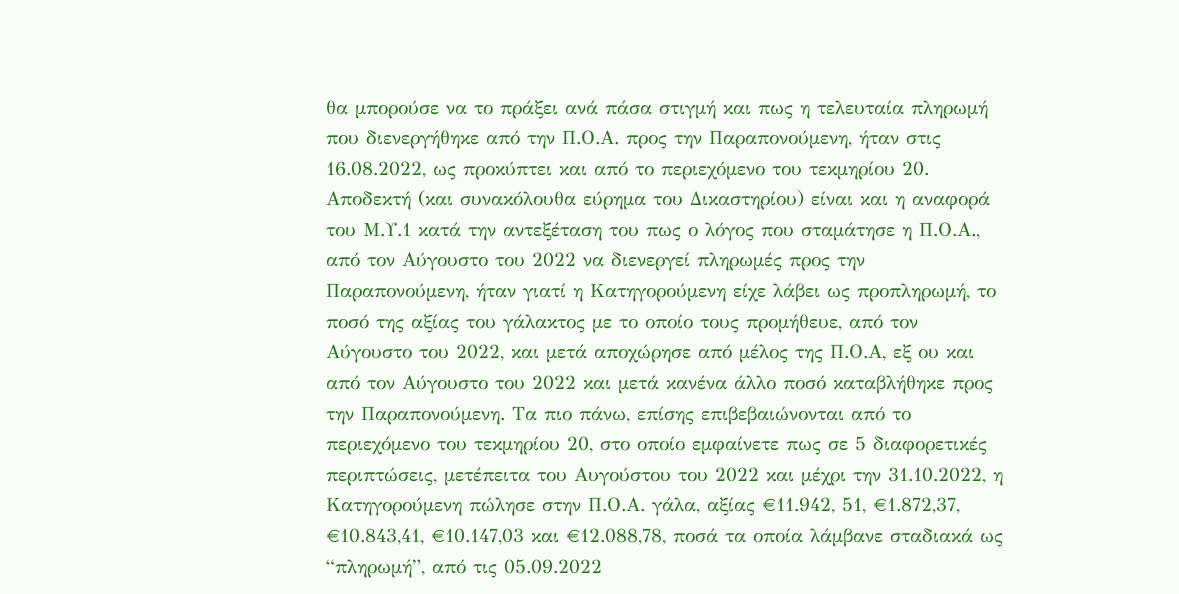θα μπορούσε να το πράξει ανά πάσα στιγμή και πως η τελευταία πληρωμή που διενεργήθηκε από την Π.Ο.Α. προς την Παραπονούμενη, ήταν στις 16.08.2022, ως προκύπτει και από το περιεχόμενο του τεκμηρίου 20.
Αποδεκτή (και συνακόλουθα εύρημα του Δικαστηρίου) είναι και η αναφορά του Μ.Υ.1 κατά την αντεξέταση του πως ο λόγος που σταμάτησε η Π.Ο.Α., από τον Αύγουστο του 2022 να διενεργεί πληρωμές προς την Παραπονούμενη, ήταν γιατί η Κατηγορούμενη είχε λάβει ως προπληρωμή, το ποσό της αξίας του γάλακτος με το οποίο τους προμήθευε, από τον Αύγουστο του 2022, και μετά αποχώρησε από μέλος της Π.Ο.Α, εξ ου και από τον Αύγουστο του 2022 και μετά κανένα άλλο ποσό καταβλήθηκε προς την Παραπονούμενη. Τα πιο πάνω, επίσης επιβεβαιώνονται από το περιεχόμενο του τεκμηρίου 20, στο οποίο εμφαίνετε πως σε 5 διαφορετικές περιπτώσεις, μετέπειτα του Αυγούστου του 2022 και μέχρι την 31.10.2022, η Κατηγορούμενη πώλησε στην Π.Ο.Α. γάλα, αξίας €11.942, 51, €1.872,37, €10.843,41, €10.147,03 και €12.088,78, ποσά τα οποία λάμβανε σταδιακά ως “πληρωμή”, από τις 05.09.2022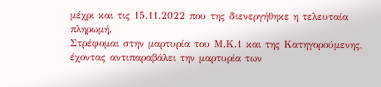μέχρι και τις 15.11.2022 που της διενεργήθηκε η τελευταία πληρωμή.
Στρέφομαι στην μαρτυρία του Μ.Κ.1 και της Κατηγορούμενης, έχοντας αντιπαραβάλει την μαρτυρία των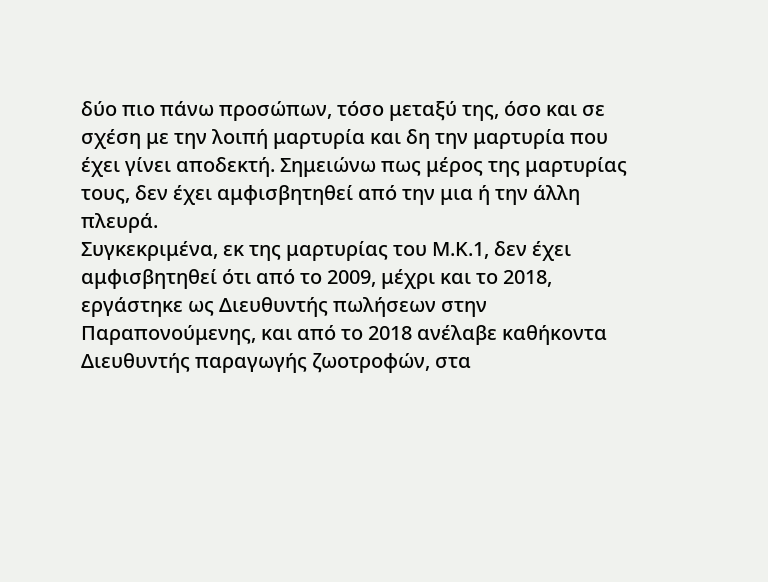δύο πιο πάνω προσώπων, τόσο μεταξύ της, όσο και σε σχέση με την λοιπή μαρτυρία και δη την μαρτυρία που έχει γίνει αποδεκτή. Σημειώνω πως μέρος της μαρτυρίας τους, δεν έχει αμφισβητηθεί από την μια ή την άλλη πλευρά.
Συγκεκριμένα, εκ της μαρτυρίας του Μ.Κ.1, δεν έχει αμφισβητηθεί ότι από το 2009, μέχρι και το 2018, εργάστηκε ως Διευθυντής πωλήσεων στην Παραπονούμενης, και από το 2018 ανέλαβε καθήκοντα Διευθυντής παραγωγής ζωοτροφών, στα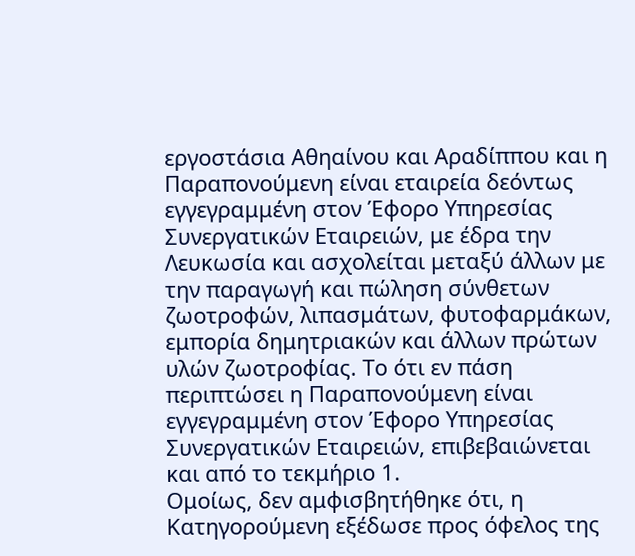εργοστάσια Αθηαίνου και Αραδίππου και η Παραπονούμενη είναι εταιρεία δεόντως εγγεγραμμένη στον Έφορο Υπηρεσίας Συνεργατικών Εταιρειών, με έδρα την Λευκωσία και ασχολείται μεταξύ άλλων με την παραγωγή και πώληση σύνθετων ζωοτροφών, λιπασμάτων, φυτοφαρμάκων, εμπορία δημητριακών και άλλων πρώτων υλών ζωοτροφίας. Το ότι εν πάση περιπτώσει η Παραπονούμενη είναι εγγεγραμμένη στον Έφορο Υπηρεσίας Συνεργατικών Εταιρειών, επιβεβαιώνεται και από το τεκμήριο 1.
Ομοίως, δεν αμφισβητήθηκε ότι, η Κατηγορούμενη εξέδωσε προς όφελος της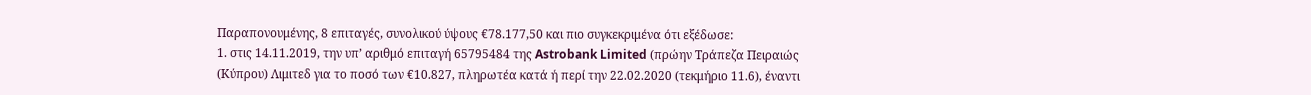Παραπονουμένης, 8 επιταγές, συνολικού ύψους €78.177,50 και πιο συγκεκριμένα ότι εξέδωσε:
1. στις 14.11.2019, την υπ’ αριθμό επιταγή 65795484 της Astrobank Limited (πρώην Τράπεζα Πειραιώς (Κύπρου) Λιμιτεδ για το ποσό των €10.827, πληρωτέα κατά ή περί την 22.02.2020 (τεκμήριο 11.6), έναντι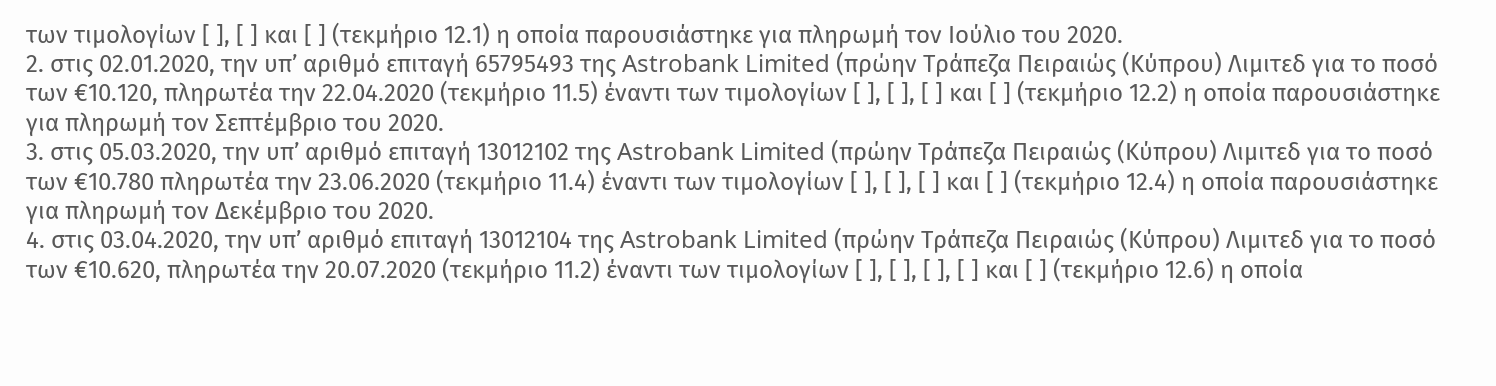των τιμολογίων [ ], [ ] και [ ] (τεκμήριο 12.1) η οποία παρουσιάστηκε για πληρωμή τον Ιούλιο του 2020.
2. στις 02.01.2020, την υπ’ αριθμό επιταγή 65795493 της Astrobank Limited (πρώην Τράπεζα Πειραιώς (Κύπρου) Λιμιτεδ για το ποσό των €10.120, πληρωτέα την 22.04.2020 (τεκμήριο 11.5) έναντι των τιμολογίων [ ], [ ], [ ] και [ ] (τεκμήριο 12.2) η οποία παρουσιάστηκε για πληρωμή τον Σεπτέμβριο του 2020.
3. στις 05.03.2020, την υπ’ αριθμό επιταγή 13012102 της Astrobank Limited (πρώην Τράπεζα Πειραιώς (Κύπρου) Λιμιτεδ για το ποσό των €10.780 πληρωτέα την 23.06.2020 (τεκμήριο 11.4) έναντι των τιμολογίων [ ], [ ], [ ] και [ ] (τεκμήριο 12.4) η οποία παρουσιάστηκε για πληρωμή τον Δεκέμβριο του 2020.
4. στις 03.04.2020, την υπ’ αριθμό επιταγή 13012104 της Astrobank Limited (πρώην Τράπεζα Πειραιώς (Κύπρου) Λιμιτεδ για το ποσό των €10.620, πληρωτέα την 20.07.2020 (τεκμήριο 11.2) έναντι των τιμολογίων [ ], [ ], [ ], [ ] και [ ] (τεκμήριο 12.6) η οποία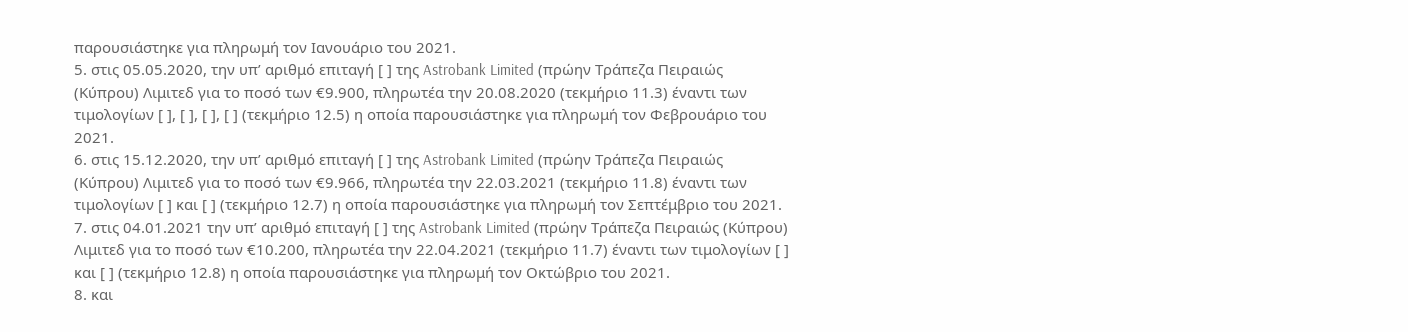παρουσιάστηκε για πληρωμή τον Ιανουάριο του 2021.
5. στις 05.05.2020, την υπ’ αριθμό επιταγή [ ] της Astrobank Limited (πρώην Τράπεζα Πειραιώς (Κύπρου) Λιμιτεδ για το ποσό των €9.900, πληρωτέα την 20.08.2020 (τεκμήριο 11.3) έναντι των τιμολογίων [ ], [ ], [ ], [ ] (τεκμήριο 12.5) η οποία παρουσιάστηκε για πληρωμή τον Φεβρουάριο του 2021.
6. στις 15.12.2020, την υπ’ αριθμό επιταγή [ ] της Astrobank Limited (πρώην Τράπεζα Πειραιώς (Κύπρου) Λιμιτεδ για το ποσό των €9.966, πληρωτέα την 22.03.2021 (τεκμήριο 11.8) έναντι των τιμολογίων [ ] και [ ] (τεκμήριο 12.7) η οποία παρουσιάστηκε για πληρωμή τον Σεπτέμβριο του 2021.
7. στις 04.01.2021 την υπ’ αριθμό επιταγή [ ] της Astrobank Limited (πρώην Τράπεζα Πειραιώς (Κύπρου) Λιμιτεδ για το ποσό των €10.200, πληρωτέα την 22.04.2021 (τεκμήριο 11.7) έναντι των τιμολογίων [ ] και [ ] (τεκμήριο 12.8) η οποία παρουσιάστηκε για πληρωμή τον Οκτώβριο του 2021.
8. και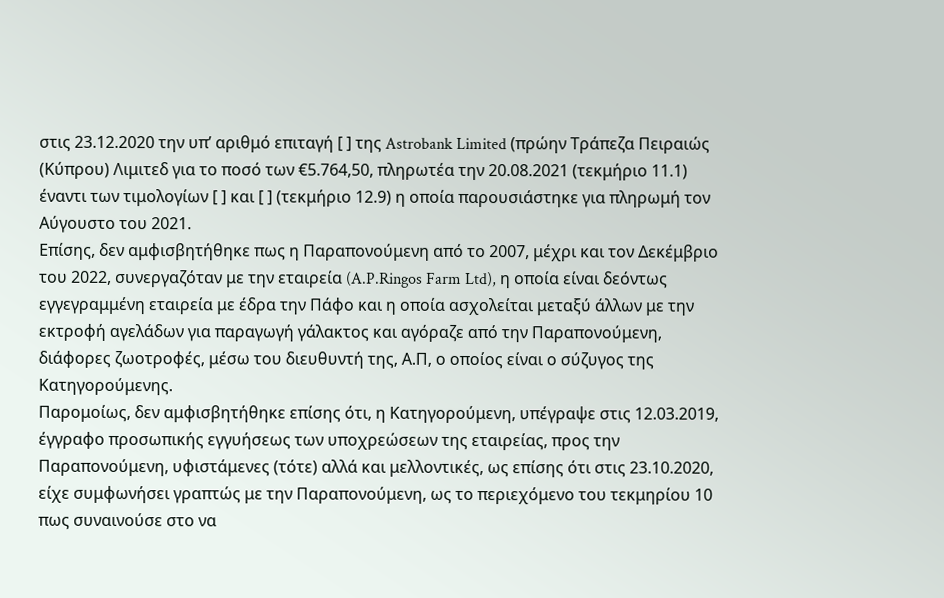στις 23.12.2020 την υπ’ αριθμό επιταγή [ ] της Astrobank Limited (πρώην Τράπεζα Πειραιώς (Κύπρου) Λιμιτεδ για το ποσό των €5.764,50, πληρωτέα την 20.08.2021 (τεκμήριο 11.1) έναντι των τιμολογίων [ ] και [ ] (τεκμήριο 12.9) η οποία παρουσιάστηκε για πληρωμή τον Αύγουστο του 2021.
Επίσης, δεν αμφισβητήθηκε πως η Παραπονούμενη από το 2007, μέχρι και τον Δεκέμβριο του 2022, συνεργαζόταν με την εταιρεία (A.P.Ringos Farm Ltd), η οποία είναι δεόντως εγγεγραμμένη εταιρεία με έδρα την Πάφο και η οποία ασχολείται μεταξύ άλλων με την εκτροφή αγελάδων για παραγωγή γάλακτος και αγόραζε από την Παραπονούμενη, διάφορες ζωοτροφές, μέσω του διευθυντή της, Α.Π, ο οποίος είναι ο σύζυγος της Κατηγορούμενης.
Παρομοίως, δεν αμφισβητήθηκε επίσης ότι, η Κατηγορούμενη, υπέγραψε στις 12.03.2019, έγγραφο προσωπικής εγγυήσεως των υποχρεώσεων της εταιρείας, προς την Παραπονούμενη, υφιστάμενες (τότε) αλλά και μελλοντικές, ως επίσης ότι στις 23.10.2020, είχε συμφωνήσει γραπτώς με την Παραπονούμενη, ως το περιεχόμενο του τεκμηρίου 10 πως συναινούσε στο να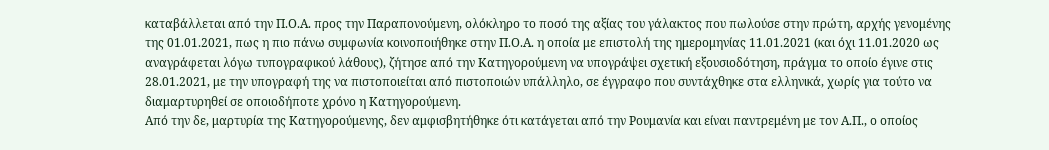καταβάλλεται από την Π.Ο.Α. προς την Παραπονούμενη, ολόκληρο το ποσό της αξίας του γάλακτος που πωλούσε στην πρώτη, αρχής γενομένης της 01.01.2021, πως η πιο πάνω συμφωνία κοινοποιήθηκε στην Π.Ο.Α. η οποία με επιστολή της ημερομηνίας 11.01.2021 (και όχι 11.01.2020 ως αναγράφεται λόγω τυπογραφικού λάθους), ζήτησε από την Κατηγορούμενη να υπογράψει σχετική εξουσιοδότηση, πράγμα το οποίο έγινε στις 28.01.2021, με την υπογραφή της να πιστοποιείται από πιστοποιών υπάλληλο, σε έγγραφο που συντάχθηκε στα ελληνικά, χωρίς για τούτο να διαμαρτυρηθεί σε οποιοδήποτε χρόνο η Κατηγορούμενη.
Από την δε, μαρτυρία της Κατηγορούμενης, δεν αμφισβητήθηκε ότι κατάγεται από την Ρουμανία και είναι παντρεμένη με τον Α.Π., ο οποίος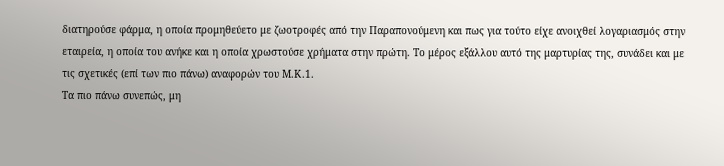διατηρούσε φάρμα, η οποία προμηθεύετο με ζωοτροφές από την Παραπονούμενη και πως για τούτο είχε ανοιχθεί λογαριασμός στην εταιρεία, η οποία του ανήκε και η οποία χρωστούσε χρήματα στην πρώτη. Το μέρος εξάλλου αυτό της μαρτυρίας της, συνάδει και με τις σχετικές (επί των πιο πάνω) αναφορών του Μ.Κ.1.
Τα πιο πάνω συνεπώς, μη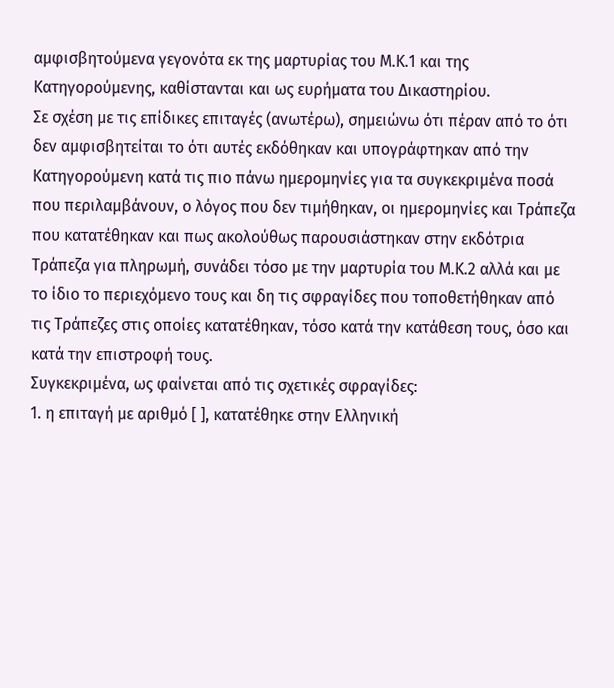αμφισβητούμενα γεγονότα εκ της μαρτυρίας του Μ.Κ.1 και της Κατηγορούμενης, καθίστανται και ως ευρήματα του Δικαστηρίου.
Σε σχέση με τις επίδικες επιταγές (ανωτέρω), σημειώνω ότι πέραν από το ότι δεν αμφισβητείται το ότι αυτές εκδόθηκαν και υπογράφτηκαν από την Κατηγορούμενη κατά τις πιο πάνω ημερομηνίες για τα συγκεκριμένα ποσά που περιλαμβάνουν, ο λόγος που δεν τιμήθηκαν, οι ημερομηνίες και Τράπεζα που κατατέθηκαν και πως ακολούθως παρουσιάστηκαν στην εκδότρια Τράπεζα για πληρωμή, συνάδει τόσο με την μαρτυρία του Μ.Κ.2 αλλά και με το ίδιο το περιεχόμενο τους και δη τις σφραγίδες που τοποθετήθηκαν από τις Τράπεζες στις οποίες κατατέθηκαν, τόσο κατά την κατάθεση τους, όσο και κατά την επιστροφή τους.
Συγκεκριμένα, ως φαίνεται από τις σχετικές σφραγίδες:
1. η επιταγή με αριθμό [ ], κατατέθηκε στην Ελληνική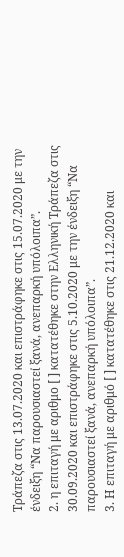Τράπεζα στις 13.07.2020 και επιστράφηκε στις 15.07.2020 με την ένδειξη “Να παρουσιαστεί ξανά, ανεπαρκή υπόλοιπα”.
2. η επιταγή με αριθμο [ ] κατατέθηκε στην Ελληνική Τράπεζα στις 30.09.2020 και επιστράφηκε στις 5.10.2020 με την ένδειξη “Να παρουσιαστεί ξανά, ανεπαρκή υπόλοιπα”.
3. Η επιταγή με αριθμό [ ] κατατέθηκε στις 21.12.2020 και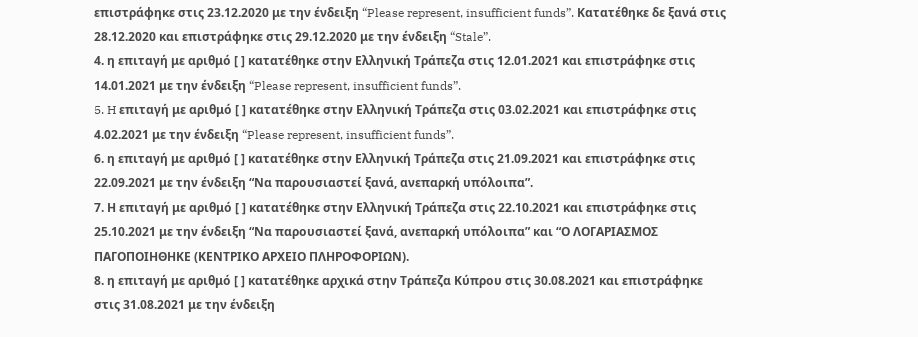επιστράφηκε στις 23.12.2020 με την ένδειξη “Please represent, insufficient funds”. Κατατέθηκε δε ξανά στις 28.12.2020 και επιστράφηκε στις 29.12.2020 με την ένδειξη “Stale”.
4. η επιταγή με αριθμό [ ] κατατέθηκε στην Ελληνική Τράπεζα στις 12.01.2021 και επιστράφηκε στις 14.01.2021 με την ένδειξη “Please represent, insufficient funds”.
5. H επιταγή με αριθμό [ ] κατατέθηκε στην Ελληνική Τράπεζα στις 03.02.2021 και επιστράφηκε στις 4.02.2021 με την ένδειξη “Please represent, insufficient funds”.
6. η επιταγή με αριθμό [ ] κατατέθηκε στην Ελληνική Τράπεζα στις 21.09.2021 και επιστράφηκε στις 22.09.2021 με την ένδειξη “Να παρουσιαστεί ξανά, ανεπαρκή υπόλοιπα”.
7. Η επιταγή με αριθμό [ ] κατατέθηκε στην Ελληνική Τράπεζα στις 22.10.2021 και επιστράφηκε στις 25.10.2021 με την ένδειξη “Να παρουσιαστεί ξανά, ανεπαρκή υπόλοιπα” και “Ο ΛΟΓΑΡΙΑΣΜΟΣ ΠΑΓΟΠΟΙΗΘΗΚΕ (ΚΕΝΤΡΙΚΟ ΑΡΧΕΙΟ ΠΛΗΡΟΦΟΡΙΩΝ).
8. η επιταγή με αριθμό [ ] κατατέθηκε αρχικά στην Τράπεζα Κύπρου στις 30.08.2021 και επιστράφηκε στις 31.08.2021 με την ένδειξη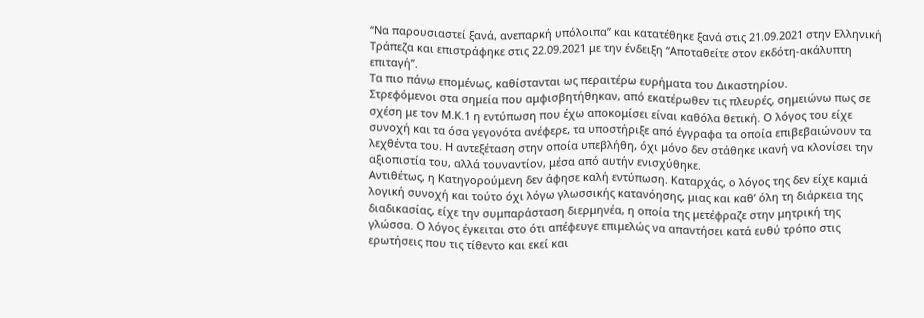“Να παρουσιαστεί ξανά, ανεπαρκή υπόλοιπα” και κατατέθηκε ξανά στις 21.09.2021 στην Ελληνική Τράπεζα και επιστράφηκε στις 22.09.2021 με την ένδειξη “Αποταθείτε στον εκδότη-ακάλυπτη επιταγή”.
Τα πιο πάνω επομένως, καθίστανται ως περαιτέρω ευρήματα του Δικαστηρίου.
Στρεφόμενοι στα σημεία που αμφισβητήθηκαν, από εκατέρωθεν τις πλευρές, σημειώνω πως σε σχέση με τον Μ.Κ.1 η εντύπωση που έχω αποκομίσει είναι καθόλα θετική. Ο λόγος του είχε συνοχή και τα όσα γεγονότα ανέφερε, τα υποστήριξε από έγγραφα τα οποία επιβεβαιώνουν τα λεχθέντα του. Η αντεξέταση στην οποία υπεβλήθη, όχι μόνο δεν στάθηκε ικανή να κλονίσει την αξιοπιστία του, αλλά τουναντίον, μέσα από αυτήν ενισχύθηκε.
Αντιθέτως, η Κατηγορούμενη δεν άφησε καλή εντύπωση. Καταρχάς, ο λόγος της δεν είχε καμιά λογική συνοχή και τούτο όχι λόγω γλωσσικής κατανόησης, μιας και καθ’ όλη τη διάρκεια της διαδικασίας, είχε την συμπαράσταση διερμηνέα, η οποία της μετέφραζε στην μητρική της γλώσσα. Ο λόγος έγκειται στο ότι απέφευγε επιμελώς να απαντήσει κατά ευθύ τρόπο στις ερωτήσεις που τις τίθεντο και εκεί και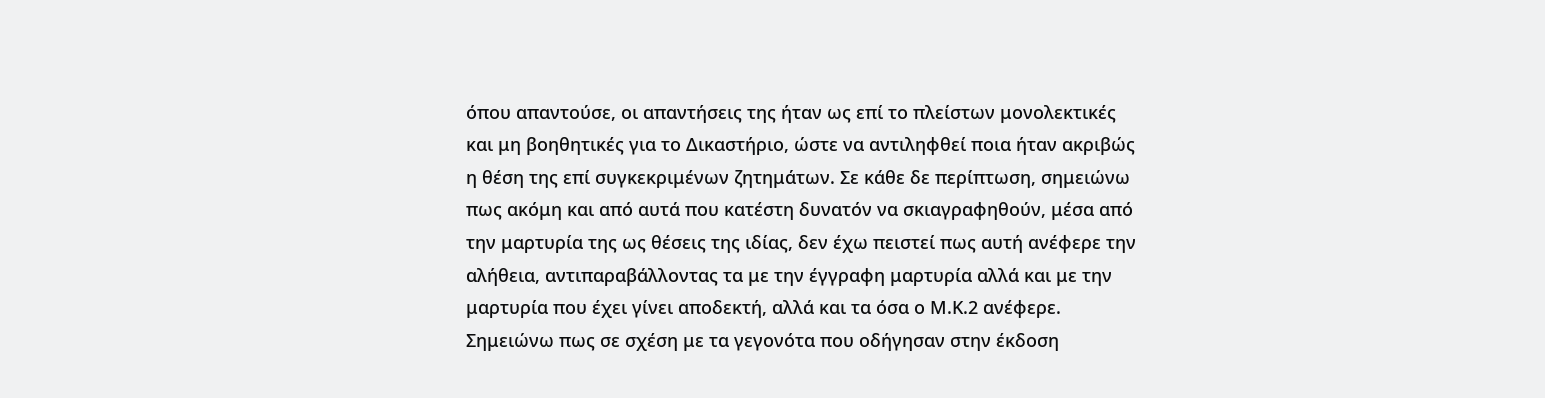όπου απαντούσε, οι απαντήσεις της ήταν ως επί το πλείστων μονολεκτικές και μη βοηθητικές για το Δικαστήριο, ώστε να αντιληφθεί ποια ήταν ακριβώς η θέση της επί συγκεκριμένων ζητημάτων. Σε κάθε δε περίπτωση, σημειώνω πως ακόμη και από αυτά που κατέστη δυνατόν να σκιαγραφηθούν, μέσα από την μαρτυρία της ως θέσεις της ιδίας, δεν έχω πειστεί πως αυτή ανέφερε την αλήθεια, αντιπαραβάλλοντας τα με την έγγραφη μαρτυρία αλλά και με την μαρτυρία που έχει γίνει αποδεκτή, αλλά και τα όσα ο Μ.Κ.2 ανέφερε.
Σημειώνω πως σε σχέση με τα γεγονότα που οδήγησαν στην έκδοση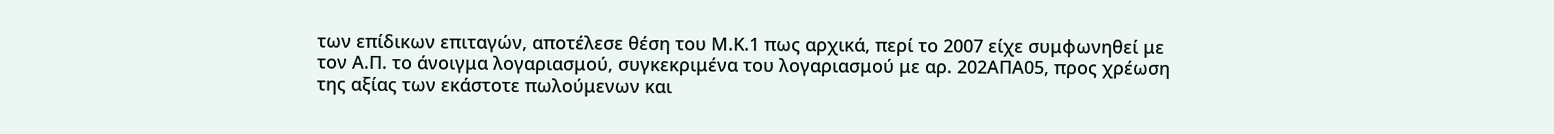των επίδικων επιταγών, αποτέλεσε θέση του Μ.Κ.1 πως αρχικά, περί το 2007 είχε συμφωνηθεί με τον Α.Π. το άνοιγμα λογαριασμού, συγκεκριμένα του λογαριασμού με αρ. 202ΑΠΑ05, προς χρέωση της αξίας των εκάστοτε πωλούμενων και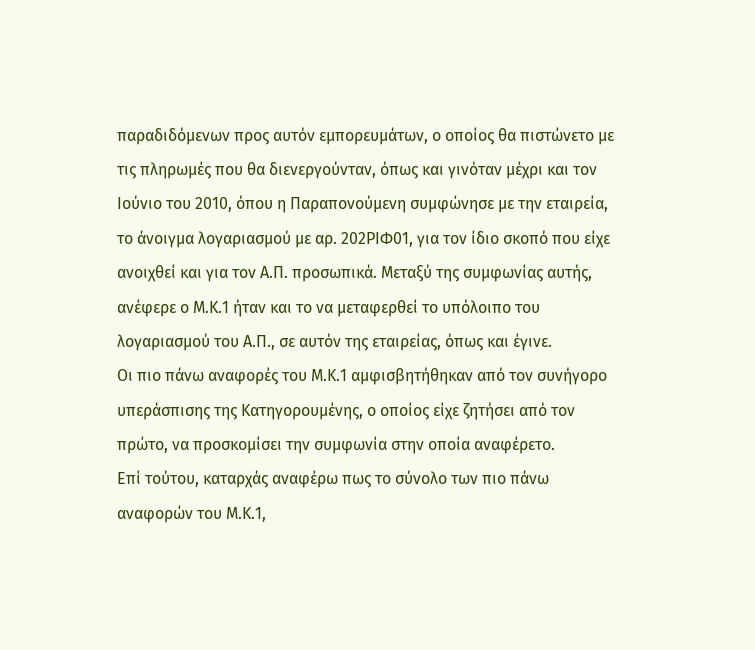παραδιδόμενων προς αυτόν εμπορευμάτων, ο οποίος θα πιστώνετο με τις πληρωμές που θα διενεργούνταν, όπως και γινόταν μέχρι και τον Ιούνιο του 2010, όπου η Παραπονούμενη συμφώνησε με την εταιρεία, το άνοιγμα λογαριασμού με αρ. 202ΡΙΦ01, για τον ίδιο σκοπό που είχε ανοιχθεί και για τον Α.Π. προσωπικά. Μεταξύ της συμφωνίας αυτής, ανέφερε ο Μ.Κ.1 ήταν και το να μεταφερθεί το υπόλοιπο του λογαριασμού του Α.Π., σε αυτόν της εταιρείας, όπως και έγινε.
Οι πιο πάνω αναφορές του Μ.Κ.1 αμφισβητήθηκαν από τον συνήγορο υπεράσπισης της Κατηγορουμένης, ο οποίος είχε ζητήσει από τον πρώτο, να προσκομίσει την συμφωνία στην οποία αναφέρετο.
Επί τούτου, καταρχάς αναφέρω πως το σύνολο των πιο πάνω αναφορών του Μ.Κ.1,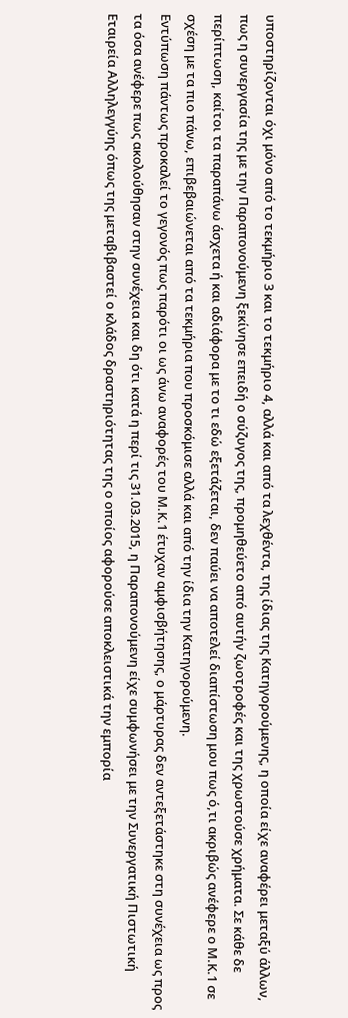υποστηρίζονται όχι μόνο από το τεκμήριο 3 και το τεκμήριο 4, αλλά και από τα λεχθέντα, της ίδιας της Κατηγορούμενης, η οποία είχε αναφέρει μεταξύ άλλων, πως η συνεργασία της με την Παραπονούμενη ξεκίνησε επειδή ο σύζυγος της, προμηθεύετο από αυτήν ζωοτροφές και της χρωστούσε χρήματα. Σε κάθε δε περίπτωση, καίτοι τα παραπάνω άσχετα ή και αδιάφορα με το τι εδώ εξετάζεται, δεν παύει να αποτελεί διαπίστωση μου πως ό,τι ακριβώς ανέφερε ο Μ.Κ.1 σε σχέση με τα πιο πάνω, επιβεβαιώνεται από τα τεκμήρια που προσκόμισε αλλά και από την ίδια την Κατηγορούμενη.
Εντύπωση πάντως προκαλεί το γεγονός πως παρότι οι ως άνω αναφορές του Μ.Κ.1 έτυχαν αμφισβήτησης, ο μάρτυρας δεν αντεξετάστηκε στη συνέχεια ως προς τα όσα ανέφερε πως ακολούθησαν στην συνέχεια και δη ότι κατά η περί τις 31.03.2015, η Παραπονούμενη είχε συμφωνήσει με την Συνεργατική Πιστωτική Εταιρεία Αλληλεγγύης όπως της μεταβιβαστεί ο κλάδος δραστηριότητας της ο οποίος αφορούσε αποκλειστικά την εμπορία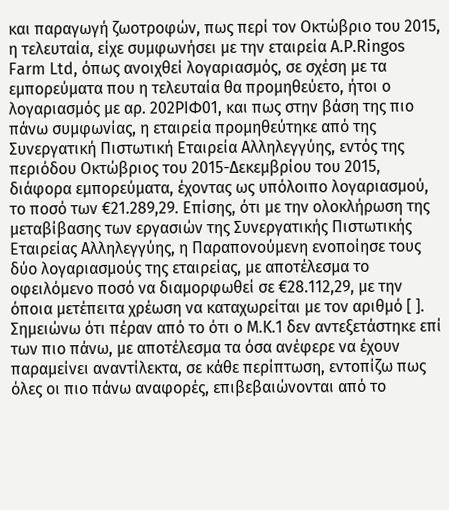και παραγωγή ζωοτροφών, πως περί τον Οκτώβριο του 2015, η τελευταία, είχε συμφωνήσει με την εταιρεία A.P.Ringos Farm Ltd, όπως ανοιχθεί λογαριασμός, σε σχέση με τα εμπορεύματα που η τελευταία θα προμηθεύετο, ήτοι ο λογαριασμός με αρ. 202ΡΙΦ01, και πως στην βάση της πιο πάνω συμφωνίας, η εταιρεία προμηθεύτηκε από της Συνεργατική Πιστωτική Εταιρεία Αλληλεγγύης, εντός της περιόδου Οκτώβριος του 2015-Δεκεμβρίου του 2015, διάφορα εμπορεύματα, έχοντας ως υπόλοιπο λογαριασμού, το ποσό των €21.289,29. Επίσης, ότι με την ολοκλήρωση της μεταβίβασης των εργασιών της Συνεργατικής Πιστωτικής Εταιρείας Αλληλεγγύης, η Παραπονούμενη ενοποίησε τους δύο λογαριασμούς της εταιρείας, με αποτέλεσμα το οφειλόμενο ποσό να διαμορφωθεί σε €28.112,29, με την όποια μετέπειτα χρέωση να καταχωρείται με τον αριθμό [ ].
Σημειώνω ότι πέραν από το ότι ο Μ.Κ.1 δεν αντεξετάστηκε επί των πιο πάνω, με αποτέλεσμα τα όσα ανέφερε να έχουν παραμείνει αναντίλεκτα, σε κάθε περίπτωση, εντοπίζω πως όλες οι πιο πάνω αναφορές, επιβεβαιώνονται από το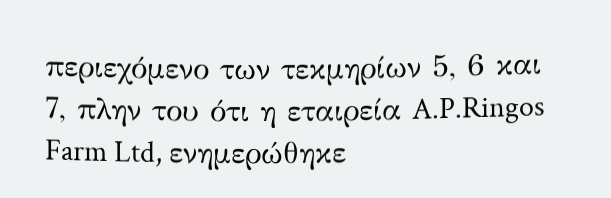περιεχόμενο των τεκμηρίων 5, 6 και 7, πλην του ότι η εταιρεία A.P.Ringos Farm Ltd, ενημερώθηκε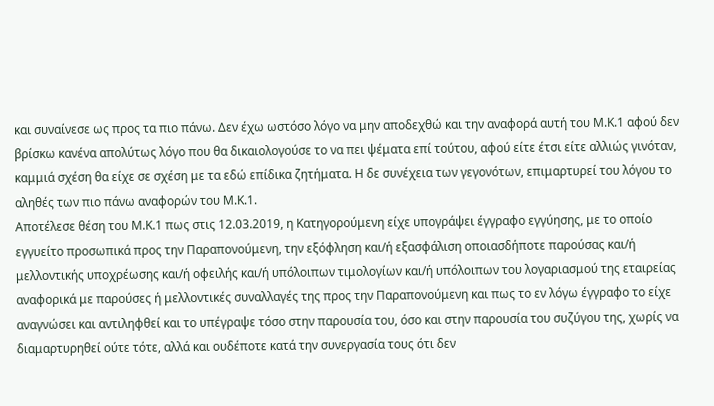και συναίνεσε ως προς τα πιο πάνω. Δεν έχω ωστόσο λόγο να μην αποδεχθώ και την αναφορά αυτή του Μ.Κ.1 αφού δεν βρίσκω κανένα απολύτως λόγο που θα δικαιολογούσε το να πει ψέματα επί τούτου, αφού είτε έτσι είτε αλλιώς γινόταν, καμμιά σχέση θα είχε σε σχέση με τα εδώ επίδικα ζητήματα. Η δε συνέχεια των γεγονότων, επιμαρτυρεί του λόγου το αληθές των πιο πάνω αναφορών του Μ.Κ.1.
Αποτέλεσε θέση του Μ.Κ.1 πως στις 12.03.2019, η Κατηγορούμενη είχε υπογράψει έγγραφο εγγύησης, με το οποίο εγγυείτο προσωπικά προς την Παραπονούμενη, την εξόφληση και/ή εξασφάλιση οποιασδήποτε παρούσας και/ή μελλοντικής υποχρέωσης και/ή οφειλής και/ή υπόλοιπων τιμολογίων και/ή υπόλοιπων του λογαριασμού της εταιρείας αναφορικά με παρούσες ή μελλοντικές συναλλαγές της προς την Παραπονούμενη και πως το εν λόγω έγγραφο το είχε αναγνώσει και αντιληφθεί και το υπέγραψε τόσο στην παρουσία του, όσο και στην παρουσία του συζύγου της, χωρίς να διαμαρτυρηθεί ούτε τότε, αλλά και ουδέποτε κατά την συνεργασία τους ότι δεν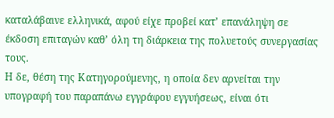καταλάβαινε ελληνικά, αφού είχε προβεί κατ’ επανάληψη σε έκδοση επιταγών καθ’ όλη τη διάρκεια της πολυετούς συνεργασίας τους.
Η δε, θέση της Κατηγορούμενης, η οποία δεν αρνείται την υπογραφή του παραπάνω εγγράφου εγγυήσεως, είναι ότι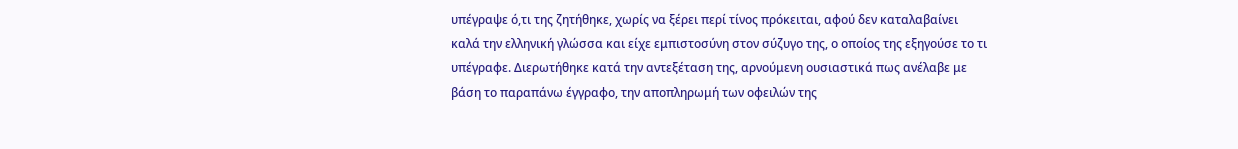υπέγραψε ό,τι της ζητήθηκε, χωρίς να ξέρει περί τίνος πρόκειται, αφού δεν καταλαβαίνει καλά την ελληνική γλώσσα και είχε εμπιστοσύνη στον σύζυγο της, ο οποίος της εξηγούσε το τι υπέγραφε. Διερωτήθηκε κατά την αντεξέταση της, αρνούμενη ουσιαστικά πως ανέλαβε με βάση το παραπάνω έγγραφο, την αποπληρωμή των οφειλών της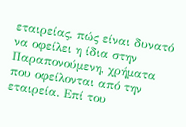εταιρείας, πώς είναι δυνατό να οφείλει η ίδια στην Παραπονούμενη, χρήματα που οφείλονται από την εταιρεία. Επί του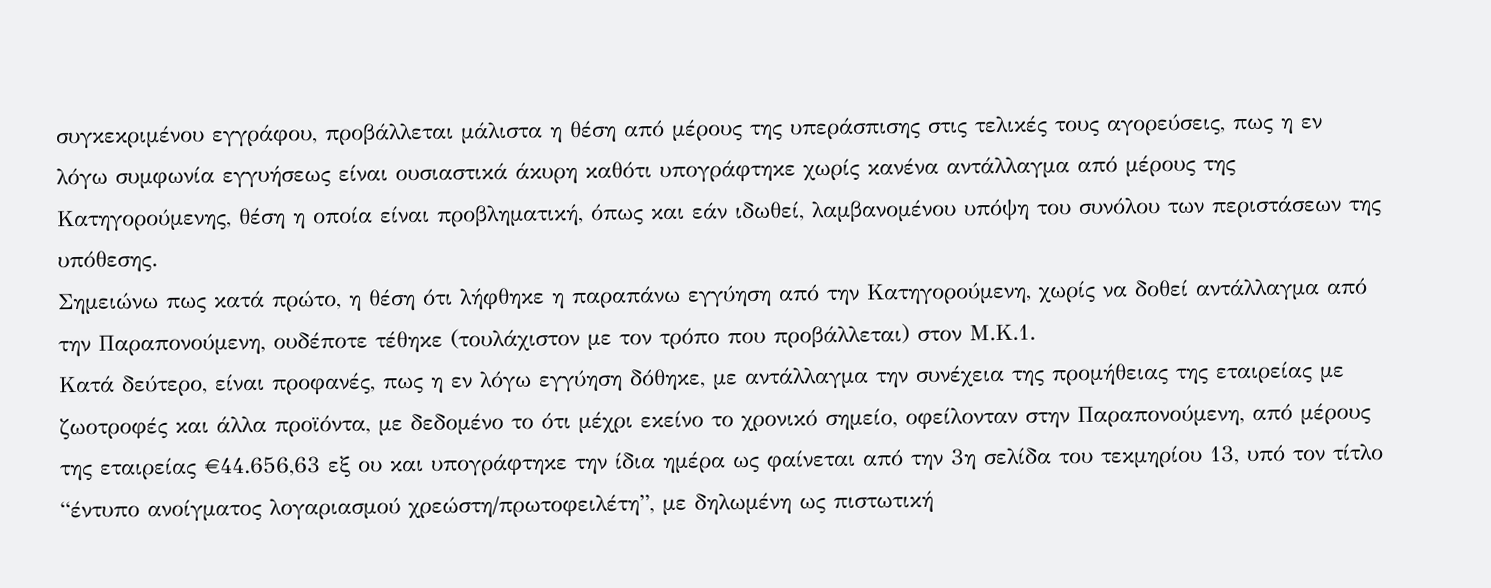συγκεκριμένου εγγράφου, προβάλλεται μάλιστα η θέση από μέρους της υπεράσπισης στις τελικές τους αγορεύσεις, πως η εν λόγω συμφωνία εγγυήσεως είναι ουσιαστικά άκυρη καθότι υπογράφτηκε χωρίς κανένα αντάλλαγμα από μέρους της Κατηγορούμενης, θέση η οποία είναι προβληματική, όπως και εάν ιδωθεί, λαμβανομένου υπόψη του συνόλου των περιστάσεων της υπόθεσης.
Σημειώνω πως κατά πρώτο, η θέση ότι λήφθηκε η παραπάνω εγγύηση από την Κατηγορούμενη, χωρίς να δοθεί αντάλλαγμα από την Παραπονούμενη, ουδέποτε τέθηκε (τουλάχιστον με τον τρόπο που προβάλλεται) στον Μ.Κ.1.
Κατά δεύτερο, είναι προφανές, πως η εν λόγω εγγύηση δόθηκε, με αντάλλαγμα την συνέχεια της προμήθειας της εταιρείας με ζωοτροφές και άλλα προϊόντα, με δεδομένο το ότι μέχρι εκείνο το χρονικό σημείο, οφείλονταν στην Παραπονούμενη, από μέρους της εταιρείας €44.656,63 εξ ου και υπογράφτηκε την ίδια ημέρα ως φαίνεται από την 3η σελίδα του τεκμηρίου 13, υπό τον τίτλο “έντυπο ανοίγματος λογαριασμού χρεώστη/πρωτοφειλέτη”, με δηλωμένη ως πιστωτική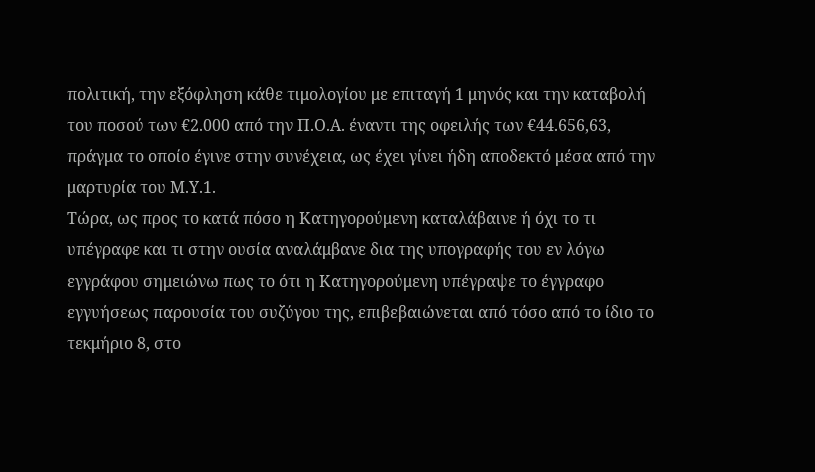πολιτική, την εξόφληση κάθε τιμολογίου με επιταγή 1 μηνός και την καταβολή του ποσού των €2.000 από την Π.Ο.Α. έναντι της οφειλής των €44.656,63, πράγμα το οποίο έγινε στην συνέχεια, ως έχει γίνει ήδη αποδεκτό μέσα από την μαρτυρία του Μ.Υ.1.
Τώρα, ως προς το κατά πόσο η Κατηγορούμενη καταλάβαινε ή όχι το τι υπέγραφε και τι στην ουσία αναλάμβανε δια της υπογραφής του εν λόγω εγγράφου σημειώνω πως το ότι η Κατηγορούμενη υπέγραψε το έγγραφο εγγυήσεως παρουσία του συζύγου της, επιβεβαιώνεται από τόσο από το ίδιο το τεκμήριο 8, στο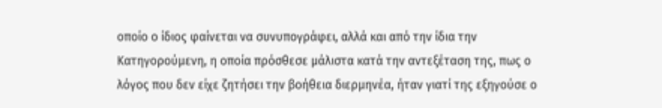οποίο ο ίδιος φαίνεται να συνυπογράφει, αλλά και από την ίδια την Κατηγορούμενη, η οποία πρόσθεσε μάλιστα κατά την αντεξέταση της, πως ο λόγος που δεν είχε ζητήσει την βοήθεια διερμηνέα, ήταν γιατί της εξηγούσε ο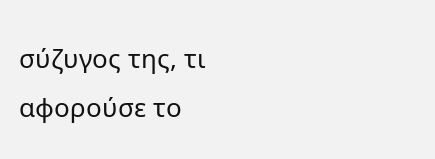σύζυγος της, τι αφορούσε το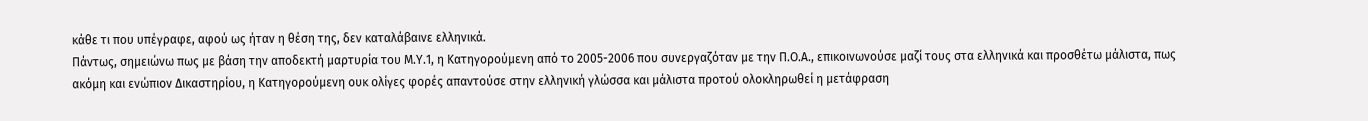κάθε τι που υπέγραφε, αφού ως ήταν η θέση της, δεν καταλάβαινε ελληνικά.
Πάντως, σημειώνω πως με βάση την αποδεκτή μαρτυρία του Μ.Υ.1, η Κατηγορούμενη από το 2005-2006 που συνεργαζόταν με την Π.Ο.Α., επικοινωνούσε μαζί τους στα ελληνικά και προσθέτω μάλιστα, πως ακόμη και ενώπιον Δικαστηρίου, η Κατηγορούμενη ουκ ολίγες φορές απαντούσε στην ελληνική γλώσσα και μάλιστα προτού ολοκληρωθεί η μετάφραση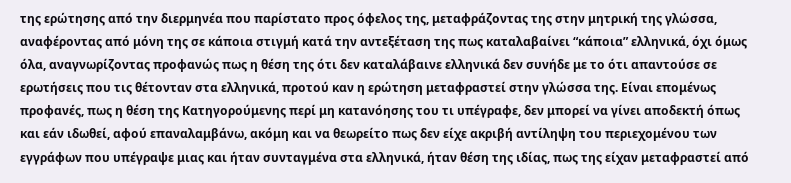της ερώτησης από την διερμηνέα που παρίστατο προς όφελος της, μεταφράζοντας της στην μητρική της γλώσσα, αναφέροντας από μόνη της σε κάποια στιγμή κατά την αντεξέταση της πως καταλαβαίνει “κάποια” ελληνικά, όχι όμως όλα, αναγνωρίζοντας προφανώς πως η θέση της ότι δεν καταλάβαινε ελληνικά δεν συνήδε με το ότι απαντούσε σε ερωτήσεις που τις θέτονταν στα ελληνικά, προτού καν η ερώτηση μεταφραστεί στην γλώσσα της. Είναι επομένως προφανές, πως η θέση της Κατηγορούμενης περί μη κατανόησης του τι υπέγραφε, δεν μπορεί να γίνει αποδεκτή όπως και εάν ιδωθεί, αφού επαναλαμβάνω, ακόμη και να θεωρείτο πως δεν είχε ακριβή αντίληψη του περιεχομένου των εγγράφων που υπέγραψε μιας και ήταν συνταγμένα στα ελληνικά, ήταν θέση της ιδίας, πως της είχαν μεταφραστεί από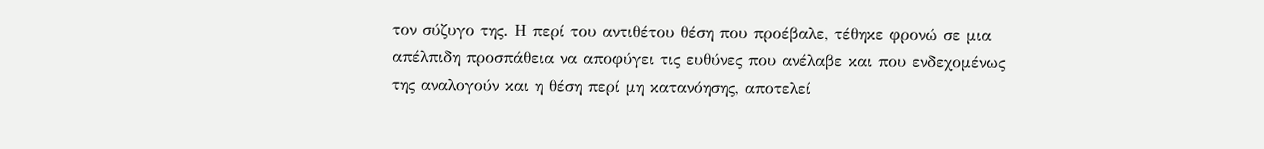τον σύζυγο της. Η περί του αντιθέτου θέση που προέβαλε, τέθηκε φρονώ σε μια απέλπιδη προσπάθεια να αποφύγει τις ευθύνες που ανέλαβε και που ενδεχομένως της αναλογούν και η θέση περί μη κατανόησης, αποτελεί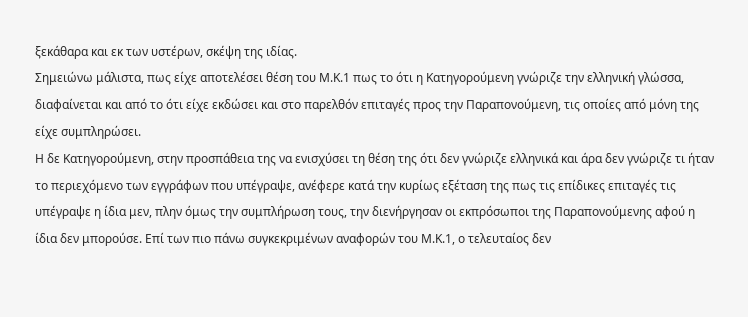ξεκάθαρα και εκ των υστέρων, σκέψη της ιδίας.
Σημειώνω μάλιστα, πως είχε αποτελέσει θέση του Μ.Κ.1 πως το ότι η Κατηγορούμενη γνώριζε την ελληνική γλώσσα, διαφαίνεται και από το ότι είχε εκδώσει και στο παρελθόν επιταγές προς την Παραπονούμενη, τις οποίες από μόνη της είχε συμπληρώσει.
Η δε Κατηγορούμενη, στην προσπάθεια της να ενισχύσει τη θέση της ότι δεν γνώριζε ελληνικά και άρα δεν γνώριζε τι ήταν το περιεχόμενο των εγγράφων που υπέγραψε, ανέφερε κατά την κυρίως εξέταση της πως τις επίδικες επιταγές τις υπέγραψε η ίδια μεν, πλην όμως την συμπλήρωση τους, την διενήργησαν οι εκπρόσωποι της Παραπονούμενης αφού η ίδια δεν μπορούσε. Επί των πιο πάνω συγκεκριμένων αναφορών του Μ.Κ.1, ο τελευταίος δεν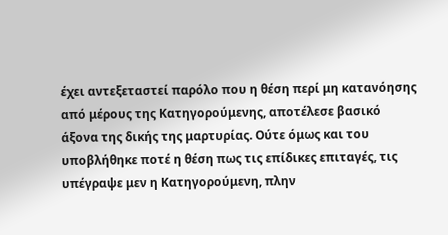έχει αντεξεταστεί παρόλο που η θέση περί μη κατανόησης από μέρους της Κατηγορούμενης, αποτέλεσε βασικό άξονα της δικής της μαρτυρίας. Ούτε όμως και του υποβλήθηκε ποτέ η θέση πως τις επίδικες επιταγές, τις υπέγραψε μεν η Κατηγορούμενη, πλην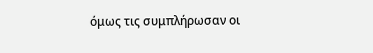όμως τις συμπλήρωσαν οι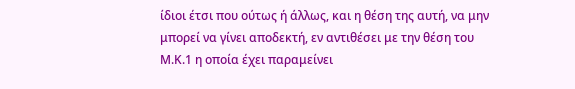ίδιοι έτσι που ούτως ή άλλως, και η θέση της αυτή, να μην μπορεί να γίνει αποδεκτή, εν αντιθέσει με την θέση του Μ.Κ.1 η οποία έχει παραμείνει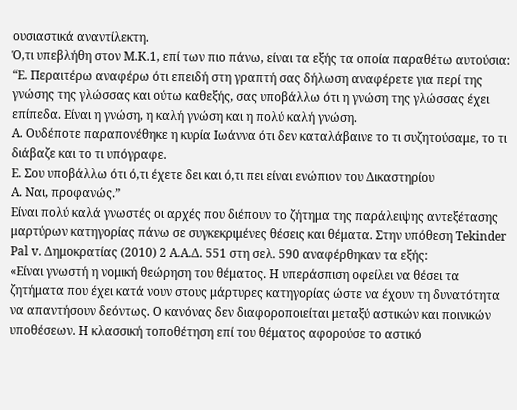ουσιαστικά αναντίλεκτη.
Ό,τι υπεβλήθη στον Μ.Κ.1, επί των πιο πάνω, είναι τα εξής τα οποία παραθέτω αυτούσια:
“E. Περαιτέρω αναφέρω ότι επειδή στη γραπτή σας δήλωση αναφέρετε για περί της γνώσης της γλώσσας και ούτω καθεξής, σας υποβάλλω ότι η γνώση της γλώσσας έχει επίπεδα. Είναι η γνώση, η καλή γνώση και η πολύ καλή γνώση.
A. Ουδέποτε παραπονέθηκε η κυρία Ιωάννα ότι δεν καταλάβαινε το τι συζητούσαμε, το τι διάβαζε και το τι υπόγραφε.
E. Σου υποβάλλω ότι ό,τι έχετε δει και ό,τι πει είναι ενώπιον του Δικαστηρίου
A. Ναι, προφανώς.”
Είναι πολύ καλά γνωστές οι αρχές που διέπουν το ζήτημα της παράλειψης αντεξέτασης μαρτύρων κατηγορίας πάνω σε συγκεκριμένες θέσεις και θέματα. Στην υπόθεση Tekinder Pal v. Δημοκρατίας (2010) 2 Α.Α.Δ. 551 στη σελ. 590 αναφέρθηκαν τα εξής:
«Είναι γνωστή η νομική θεώρηση του θέματος. Η υπεράσπιση οφείλει να θέσει τα ζητήματα που έχει κατά νουν στους μάρτυρες κατηγορίας ώστε να έχουν τη δυνατότητα να απαντήσουν δεόντως. Ο κανόνας δεν διαφοροποιείται μεταξύ αστικών και ποινικών υποθέσεων. Η κλασσική τοποθέτηση επί του θέματος αφορούσε το αστικό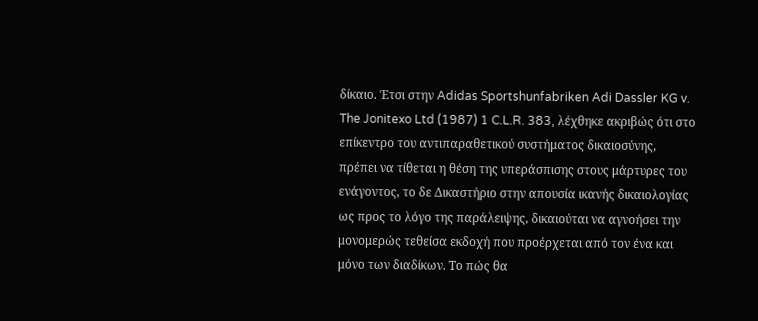δίκαιο. Έτσι στην Adidas Sportshunfabriken Adi Dassler KG v. The Jonitexo Ltd (1987) 1 C.L.R. 383, λέχθηκε ακριβώς ότι στο επίκεντρο του αντιπαραθετικού συστήματος δικαιοσύνης, πρέπει να τίθεται η θέση της υπεράσπισης στους μάρτυρες του ενάγοντος, το δε Δικαστήριο στην απουσία ικανής δικαιολογίας ως προς το λόγο της παράλειψης, δικαιούται να αγνοήσει την μονομερώς τεθείσα εκδοχή που προέρχεται από τον ένα και μόνο των διαδίκων. Το πώς θα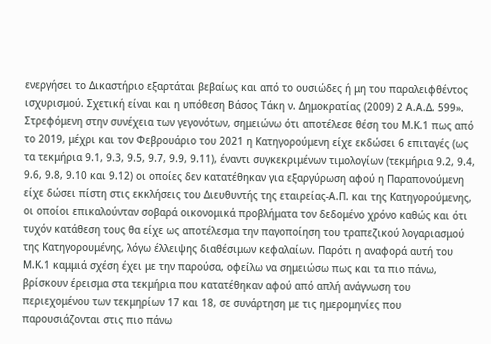ενεργήσει το Δικαστήριο εξαρτάται βεβαίως και από το ουσιώδες ή μη του παραλειφθέντος ισχυρισμού. Σχετική είναι και η υπόθεση Βάσος Τάκη ν. Δημοκρατίας (2009) 2 Α.Α.Δ. 599».
Στρεφόμενη στην συνέχεια των γεγονότων, σημειώνω ότι αποτέλεσε θέση του Μ.Κ.1 πως από το 2019, μέχρι και τον Φεβρουάριο του 2021 η Κατηγορούμενη είχε εκδώσει 6 επιταγές (ως τα τεκμήρια 9.1, 9.3, 9.5, 9.7, 9.9, 9.11), έναντι συγκεκριμένων τιμολογίων (τεκμήρια 9.2, 9.4, 9.6, 9.8, 9.10 και 9.12) οι οποίες δεν κατατέθηκαν για εξαργύρωση αφού η Παραπονούμενη είχε δώσει πίστη στις εκκλήσεις του Διευθυντής της εταιρείας-Α.Π. και της Κατηγορούμενης, οι οποίοι επικαλούνταν σοβαρά οικονομικά προβλήματα τον δεδομένο χρόνο καθώς και ότι τυχόν κατάθεση τους θα είχε ως αποτέλεσμα την παγοποίηση του τραπεζικού λογαριασμού της Κατηγορουμένης, λόγω έλλειψης διαθέσιμων κεφαλαίων. Παρότι η αναφορά αυτή του Μ.Κ.1 καμμιά σχέση έχει με την παρούσα, οφείλω να σημειώσω πως και τα πιο πάνω, βρίσκουν έρεισμα στα τεκμήρια που κατατέθηκαν αφού από απλή ανάγνωση του περιεχομένου των τεκμηρίων 17 και 18, σε συνάρτηση με τις ημερομηνίες που παρουσιάζονται στις πιο πάνω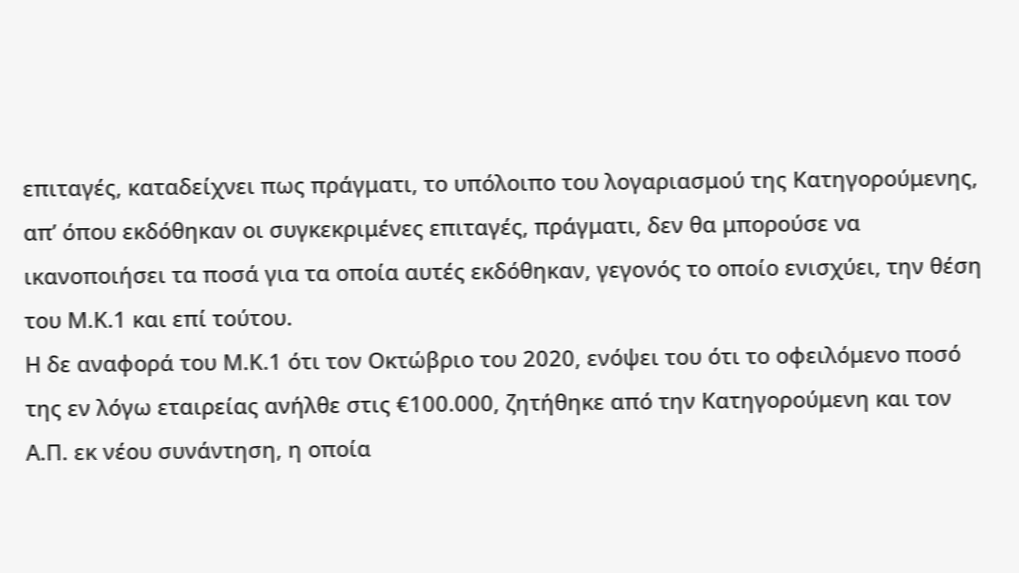επιταγές, καταδείχνει πως πράγματι, το υπόλοιπο του λογαριασμού της Κατηγορούμενης, απ’ όπου εκδόθηκαν οι συγκεκριμένες επιταγές, πράγματι, δεν θα μπορούσε να ικανοποιήσει τα ποσά για τα οποία αυτές εκδόθηκαν, γεγονός το οποίο ενισχύει, την θέση του Μ.Κ.1 και επί τούτου.
Η δε αναφορά του Μ.Κ.1 ότι τον Οκτώβριο του 2020, ενόψει του ότι το οφειλόμενο ποσό της εν λόγω εταιρείας ανήλθε στις €100.000, ζητήθηκε από την Κατηγορούμενη και τον Α.Π. εκ νέου συνάντηση, η οποία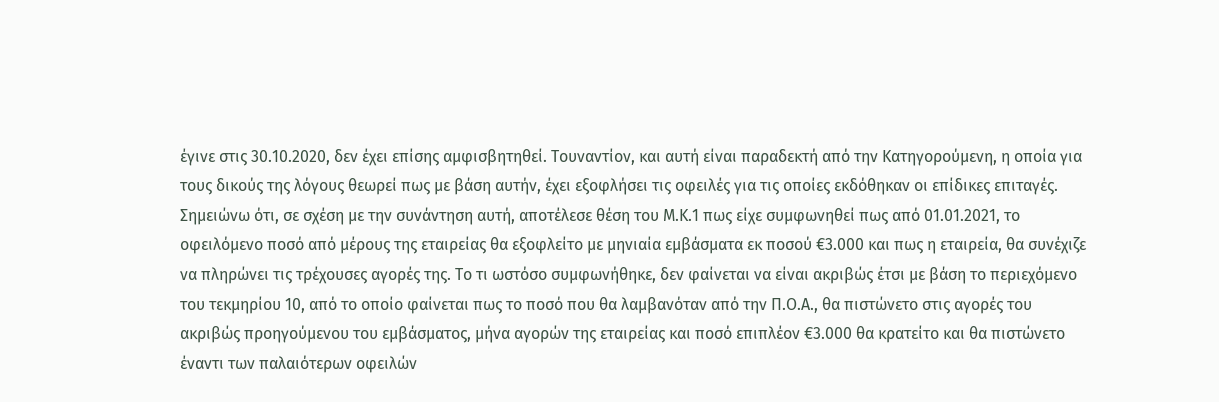έγινε στις 30.10.2020, δεν έχει επίσης αμφισβητηθεί. Τουναντίον, και αυτή είναι παραδεκτή από την Κατηγορούμενη, η οποία για τους δικούς της λόγους θεωρεί πως με βάση αυτήν, έχει εξοφλήσει τις οφειλές για τις οποίες εκδόθηκαν οι επίδικες επιταγές.
Σημειώνω ότι, σε σχέση με την συνάντηση αυτή, αποτέλεσε θέση του Μ.Κ.1 πως είχε συμφωνηθεί πως από 01.01.2021, το οφειλόμενο ποσό από μέρους της εταιρείας θα εξοφλείτο με μηνιαία εμβάσματα εκ ποσού €3.000 και πως η εταιρεία, θα συνέχιζε να πληρώνει τις τρέχουσες αγορές της. Το τι ωστόσο συμφωνήθηκε, δεν φαίνεται να είναι ακριβώς έτσι με βάση το περιεχόμενο του τεκμηρίου 10, από το οποίο φαίνεται πως το ποσό που θα λαμβανόταν από την Π.Ο.Α., θα πιστώνετο στις αγορές του ακριβώς προηγούμενου του εμβάσματος, μήνα αγορών της εταιρείας και ποσό επιπλέον €3.000 θα κρατείτο και θα πιστώνετο έναντι των παλαιότερων οφειλών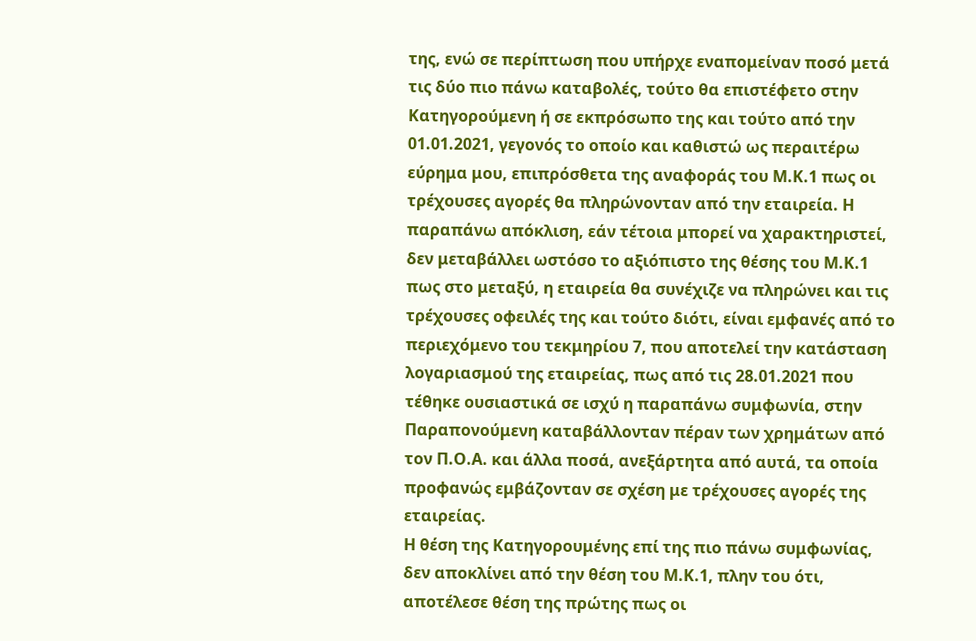της, ενώ σε περίπτωση που υπήρχε εναπομείναν ποσό μετά τις δύο πιο πάνω καταβολές, τούτο θα επιστέφετο στην Κατηγορούμενη ή σε εκπρόσωπο της και τούτο από την 01.01.2021, γεγονός το οποίο και καθιστώ ως περαιτέρω εύρημα μου, επιπρόσθετα της αναφοράς του Μ.Κ.1 πως οι τρέχουσες αγορές θα πληρώνονταν από την εταιρεία. Η παραπάνω απόκλιση, εάν τέτοια μπορεί να χαρακτηριστεί, δεν μεταβάλλει ωστόσο το αξιόπιστο της θέσης του Μ.Κ.1 πως στο μεταξύ, η εταιρεία θα συνέχιζε να πληρώνει και τις τρέχουσες οφειλές της και τούτο διότι, είναι εμφανές από το περιεχόμενο του τεκμηρίου 7, που αποτελεί την κατάσταση λογαριασμού της εταιρείας, πως από τις 28.01.2021 που τέθηκε ουσιαστικά σε ισχύ η παραπάνω συμφωνία, στην Παραπονούμενη καταβάλλονταν πέραν των χρημάτων από τον Π.Ο.Α. και άλλα ποσά, ανεξάρτητα από αυτά, τα οποία προφανώς εμβάζονταν σε σχέση με τρέχουσες αγορές της εταιρείας.
Η θέση της Κατηγορουμένης επί της πιο πάνω συμφωνίας, δεν αποκλίνει από την θέση του Μ.Κ.1, πλην του ότι, αποτέλεσε θέση της πρώτης πως οι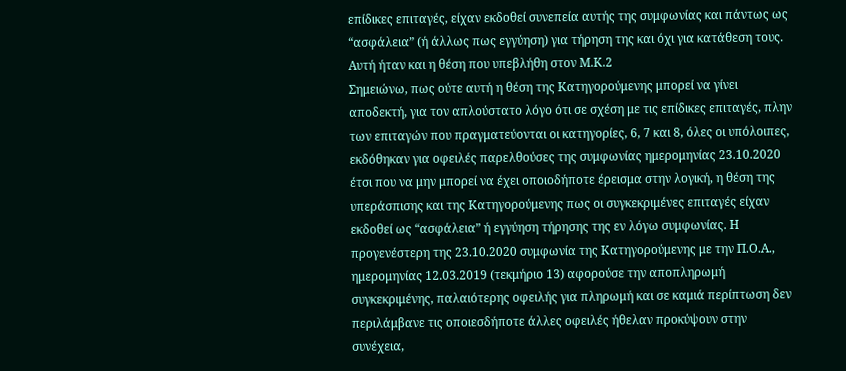επίδικες επιταγές, είχαν εκδοθεί συνεπεία αυτής της συμφωνίας και πάντως ως “ασφάλεια” (ή άλλως πως εγγύηση) για τήρηση της και όχι για κατάθεση τους. Αυτή ήταν και η θέση που υπεβλήθη στον Μ.Κ.2
Σημειώνω, πως ούτε αυτή η θέση της Κατηγορούμενης μπορεί να γίνει αποδεκτή, για τον απλούστατο λόγο ότι σε σχέση με τις επίδικες επιταγές, πλην των επιταγών που πραγματεύονται οι κατηγορίες, 6, 7 και 8, όλες οι υπόλοιπες, εκδόθηκαν για οφειλές παρελθούσες της συμφωνίας ημερομηνίας 23.10.2020 έτσι που να μην μπορεί να έχει οποιοδήποτε έρεισμα στην λογική, η θέση της υπεράσπισης και της Κατηγορούμενης πως οι συγκεκριμένες επιταγές είχαν εκδοθεί ως “ασφάλεια” ή εγγύηση τήρησης της εν λόγω συμφωνίας. Η προγενέστερη της 23.10.2020 συμφωνία της Κατηγορούμενης με την Π.Ο.Α., ημερομηνίας 12.03.2019 (τεκμήριο 13) αφορούσε την αποπληρωμή συγκεκριμένης, παλαιότερης οφειλής για πληρωμή και σε καμιά περίπτωση δεν περιλάμβανε τις οποιεσδήποτε άλλες οφειλές ήθελαν προκύψουν στην συνέχεια,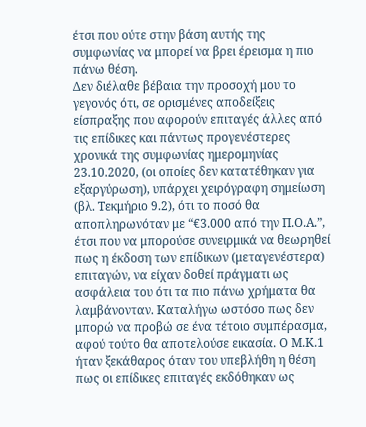έτσι που ούτε στην βάση αυτής της συμφωνίας να μπορεί να βρει έρεισμα η πιο πάνω θέση.
Δεν διέλαθε βέβαια την προσοχή μου το γεγονός ότι, σε ορισμένες αποδείξεις είσπραξης που αφορούν επιταγές άλλες από τις επίδικες και πάντως προγενέστερες χρονικά της συμφωνίας ημερομηνίας 23.10.2020, (οι οποίες δεν κατατέθηκαν για εξαργύρωση), υπάρχει χειρόγραφη σημείωση (βλ. Τεκμήριο 9.2), ότι το ποσό θα αποπληρωνόταν με “€3.000 από την Π.Ο.Α.”, έτσι που να μπορούσε συνειρμικά να θεωρηθεί πως η έκδοση των επίδικων (μεταγενέστερα) επιταγών, να είχαν δοθεί πράγματι ως ασφάλεια του ότι τα πιο πάνω χρήματα θα λαμβάνονταν. Καταλήγω ωστόσο πως δεν μπορώ να προβώ σε ένα τέτοιο συμπέρασμα, αφού τούτο θα αποτελούσε εικασία. Ο Μ.Κ.1 ήταν ξεκάθαρος όταν του υπεβλήθη η θέση πως οι επίδικες επιταγές εκδόθηκαν ως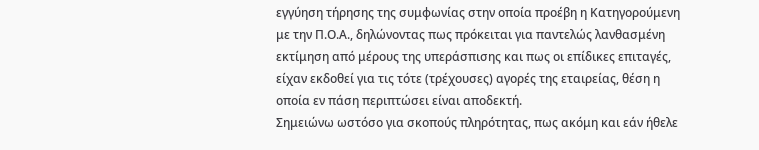εγγύηση τήρησης της συμφωνίας στην οποία προέβη η Κατηγορούμενη με την Π.Ο.Α., δηλώνοντας πως πρόκειται για παντελώς λανθασμένη εκτίμηση από μέρους της υπεράσπισης και πως οι επίδικες επιταγές, είχαν εκδοθεί για τις τότε (τρέχουσες) αγορές της εταιρείας, θέση η οποία εν πάση περιπτώσει είναι αποδεκτή.
Σημειώνω ωστόσο για σκοπούς πληρότητας, πως ακόμη και εάν ήθελε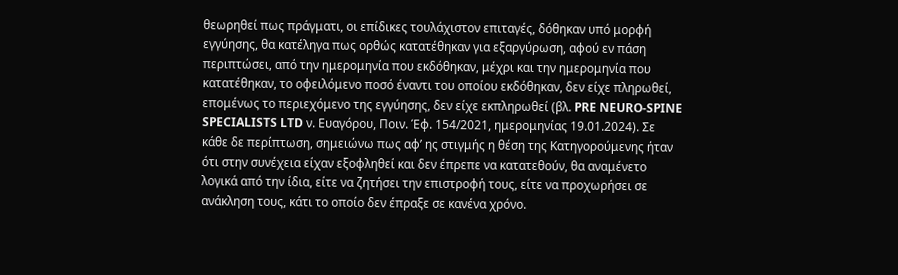θεωρηθεί πως πράγματι, οι επίδικες τουλάχιστον επιταγές, δόθηκαν υπό μορφή εγγύησης, θα κατέληγα πως ορθώς κατατέθηκαν για εξαργύρωση, αφού εν πάση περιπτώσει, από την ημερομηνία που εκδόθηκαν, μέχρι και την ημερομηνία που κατατέθηκαν, το οφειλόμενο ποσό έναντι του οποίου εκδόθηκαν, δεν είχε πληρωθεί, επομένως το περιεχόμενο της εγγύησης, δεν είχε εκπληρωθεί (βλ. PRE NEURO-SPINE SPECIALISTS LTD ν. Ευαγόρου, Ποιν. Έφ. 154/2021, ημερομηνίας 19.01.2024). Σε κάθε δε περίπτωση, σημειώνω πως αφ’ ης στιγμής η θέση της Κατηγορούμενης ήταν ότι στην συνέχεια είχαν εξοφληθεί και δεν έπρεπε να κατατεθούν, θα αναμένετο λογικά από την ίδια, είτε να ζητήσει την επιστροφή τους, είτε να προχωρήσει σε ανάκληση τους, κάτι το οποίο δεν έπραξε σε κανένα χρόνο.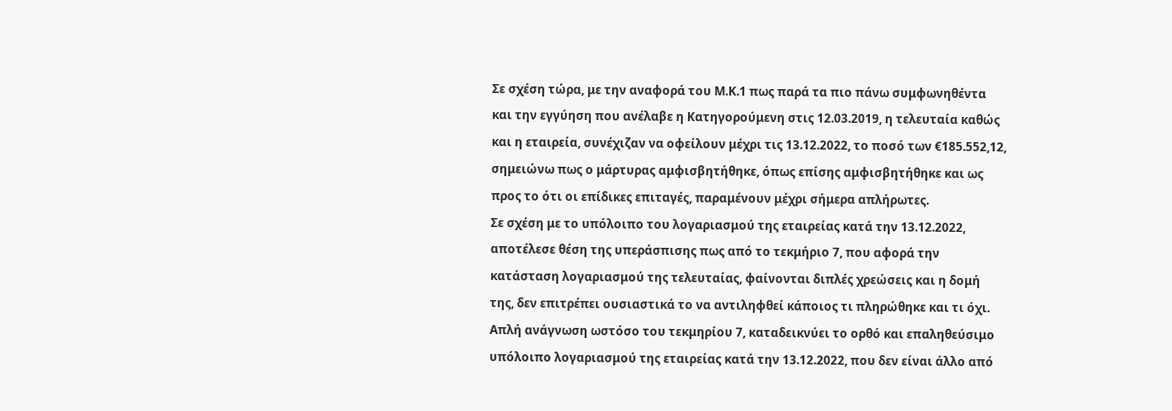Σε σχέση τώρα, με την αναφορά του Μ.Κ.1 πως παρά τα πιο πάνω συμφωνηθέντα και την εγγύηση που ανέλαβε η Κατηγορούμενη στις 12.03.2019, η τελευταία καθώς και η εταιρεία, συνέχιζαν να οφείλουν μέχρι τις 13.12.2022, το ποσό των €185.552,12, σημειώνω πως ο μάρτυρας αμφισβητήθηκε, όπως επίσης αμφισβητήθηκε και ως προς το ότι οι επίδικες επιταγές, παραμένουν μέχρι σήμερα απλήρωτες.
Σε σχέση με το υπόλοιπο του λογαριασμού της εταιρείας κατά την 13.12.2022, αποτέλεσε θέση της υπεράσπισης πως από το τεκμήριο 7, που αφορά την κατάσταση λογαριασμού της τελευταίας, φαίνονται διπλές χρεώσεις και η δομή της, δεν επιτρέπει ουσιαστικά το να αντιληφθεί κάποιος τι πληρώθηκε και τι όχι. Απλή ανάγνωση ωστόσο του τεκμηρίου 7, καταδεικνύει το ορθό και επαληθεύσιμο υπόλοιπο λογαριασμού της εταιρείας κατά την 13.12.2022, που δεν είναι άλλο από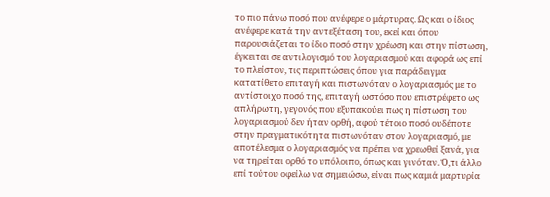το πιο πάνω ποσό που ανέφερε ο μάρτυρας. Ως και ο ίδιος ανέφερε κατά την αντεξέταση του, εκεί και όπου παρουσιάζεται το ίδιο ποσό στην χρέωση και στην πίστωση, έγκειται σε αντιλογισμό του λογαριασμού και αφορά ως επί το πλείστον, τις περιπτώσεις όπου για παράδειγμα κατατίθετο επιταγή και πιστωνόταν ο λογαριασμός με το αντίστοιχο ποσό της, επιταγή ωστόσο που επιστρέφετο ως απλήρωτη, γεγονός που εξυπακούει πως η πίστωση του λογαριασμού δεν ήταν ορθή, αφού τέτοιο ποσό ουδέποτε στην πραγματικότητα πιστωνόταν στον λογαριασμό, με αποτέλεσμα ο λογαριασμός να πρέπει να χρεωθεί ξανά, για να τηρείται ορθό το υπόλοιπο, όπως και γινόταν. Ό,τι άλλο επί τούτου οφείλω να σημειώσω, είναι πως καμιά μαρτυρία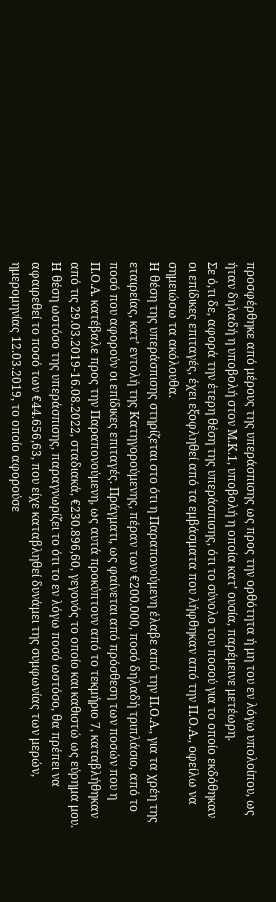προσφέρθηκε από μέρους της υπεράσπισης ως προς την ορθότητα ή μη του εν λόγω υπολοίπου, ως ήταν δηλαδή η υποβολή στον Μ.Κ.1, υποβολή η οποία κατ’ ουσία, παρέμεινε μετέωρη.
Σε ό,τι δε, αφορά την έτερη θέση της υπεράσπισης, ότι το σύνολο του ποσού για το οποίο εκδόθηκαν οι επίδικες επιταγές, έχει εξοφληθεί από τα εμβάσματα που λήφθηκαν από την Π.Ο.Α., οφείλω να σημειώσω τα ακόλουθα.
Η θέση της υπεράσπισης στηρίζεται στο ότι η Παραπονούμενη έλαβε από την Π.Ο.Α., για τα χρέη της εταιρείας, κατ’ εντολή της Κατηγορούμενης, πέραν των €200.000, ποσό δηλαδή τριπλάσιο, από το ποσό που αφορούν οι επίδικες επιταγές. Πράγματι, ως φαίνεται από πρόσθεση των ποσών που η Π.Ο.Α. κατέβαλε προς την Παραπονούμενη, ως αυτά προκύπτουν από το τεκμήριο 7, καταβλήθηκαν από τις 29.03.2019-16.08.2022, σταδιακά, €230.896,60, γεγονός το οποίο και καθιστώ ως εύρημα μου. Η θέση ωστόσο της υπεράσπισης, παραγνωρίζει το ότι το εν λόγω ποσό ωστόσο, θα πρέπει να αφαιρεθεί το ποσό των €44.656,63, που είχε καταβληθεί δυνάμει της συμφωνίας των μερών, ημερομηνίας 12.03.2019, το οποίο αφορούσε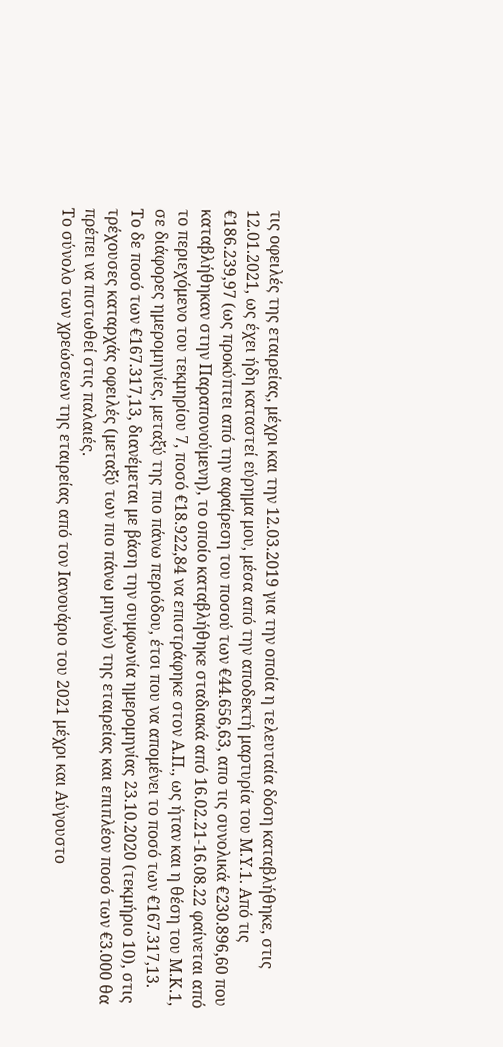τις οφειλές της εταιρείας, μέχρι και την 12.03.2019 για την οποία η τελευταία δόση καταβλήθηκε, στις 12.01.2021, ως έχει ήδη καταστεί εύρημα μου, μέσα από την αποδεκτή μαρτυρία του Μ.Υ.1. Από τις €186.239,97 (ως προκύπτει από την αφαίρεση του ποσού των €44.656,63, απο τις συνολικά €230.896,60 που καταβλήθηκαν στην Παραπονούμενη), το οποίο καταβλήθηκε σταδιακά από 16.02.21-16.08.22 φαίνεται από το περιεχόμενο του τεκμηρίου 7, ποσό €18.922,84 να επιστράφηκε στον Α.Π., ως ήταν και η θέση του Μ.Κ.1, σε διάφορες ημερομηνίες, μεταξύ της πιο πάνω περιόδου, έτσι που να απομένει το ποσό των €167.317,13. Το δε ποσό των €167.317,13, διανέμεται με βάση την συμφωνία ημερομηνίας 23.10.2020 (τεκμήριο 10), στις τρέχουσες καταρχάς οφειλές (μεταξύ των πιο πάνω μηνών) της εταιρείας και επιπλέον ποσό των €3.000 θα πρέπει να πιστωθεί στις παλαιές.
Το σύνολο των χρεώσεων της εταιρείας από τον Ιανουάριο του 2021 μέχρι και Αύγουστο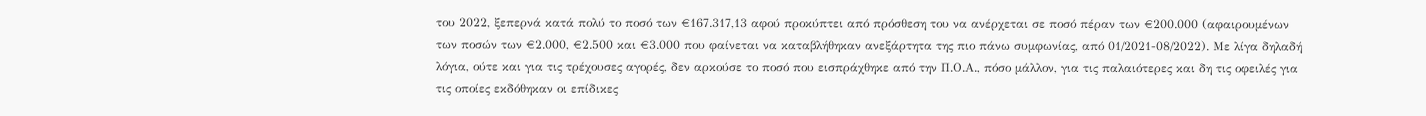του 2022, ξεπερνά κατά πολύ το ποσό των €167.317,13 αφού προκύπτει από πρόσθεση του να ανέρχεται σε ποσό πέραν των €200.000 (αφαιρουμένων των ποσών των €2.000, €2.500 και €3.000 που φαίνεται να καταβλήθηκαν ανεξάρτητα της πιο πάνω συμφωνίας, από 01/2021-08/2022). Με λίγα δηλαδή λόγια, ούτε και για τις τρέχουσες αγορές, δεν αρκούσε το ποσό που εισπράχθηκε από την Π.Ο.Α., πόσο μάλλον, για τις παλαιότερες και δη τις οφειλές για τις οποίες εκδόθηκαν οι επίδικες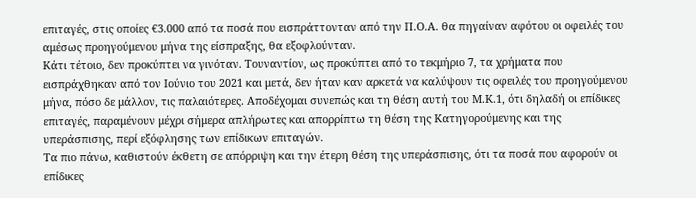επιταγές, στις οποίες €3.000 από τα ποσά που εισπράττονταν από την Π.Ο.Α. θα πηγαίναν αφότου οι οφειλές του αμέσως προηγούμενου μήνα της είσπραξης, θα εξοφλούνταν.
Κάτι τέτοιο, δεν προκύπτει να γινόταν. Τουναντίον, ως προκύπτει από το τεκμήριο 7, τα χρήματα που εισπράχθηκαν από τον Ιούνιο του 2021 και μετά, δεν ήταν καν αρκετά να καλύψουν τις οφειλές του προηγούμενου μήνα, πόσο δε μάλλον, τις παλαιότερες. Αποδέχομαι συνεπώς και τη θέση αυτή του Μ.Κ.1, ότι δηλαδή οι επίδικες επιταγές, παραμένουν μέχρι σήμερα απλήρωτες και απορρίπτω τη θέση της Κατηγορούμενης και της υπεράσπισης, περί εξόφλησης των επίδικων επιταγών.
Τα πιο πάνω, καθιστούν έκθετη σε απόρριψη και την έτερη θέση της υπεράσπισης, ότι τα ποσά που αφορούν οι επίδικες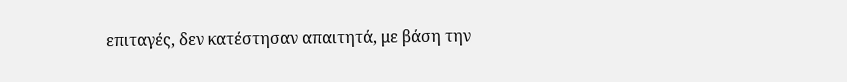επιταγές, δεν κατέστησαν απαιτητά, με βάση την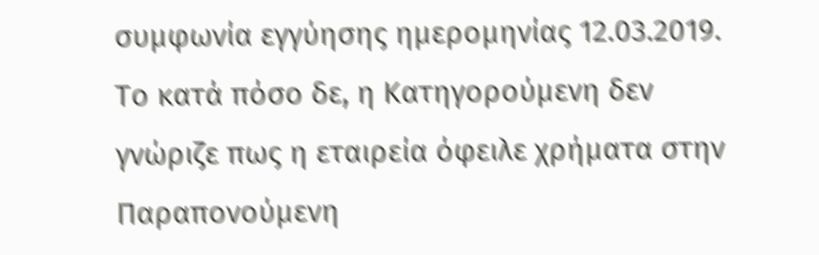συμφωνία εγγύησης ημερομηνίας 12.03.2019.
Το κατά πόσο δε, η Κατηγορούμενη δεν γνώριζε πως η εταιρεία όφειλε χρήματα στην Παραπονούμενη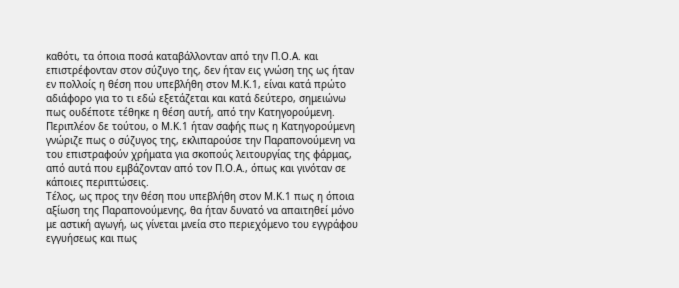καθότι, τα όποια ποσά καταβάλλονταν από την Π.Ο.Α. και επιστρέφονταν στον σύζυγο της, δεν ήταν εις γνώση της ως ήταν εν πολλοίς η θέση που υπεβλήθη στον Μ.Κ.1, είναι κατά πρώτο αδιάφορο για το τι εδώ εξετάζεται και κατά δεύτερο, σημειώνω πως ουδέποτε τέθηκε η θέση αυτή, από την Κατηγορούμενη. Περιπλέον δε τούτου, ο Μ.Κ.1 ήταν σαφής πως η Κατηγορούμενη γνώριζε πως ο σύζυγος της, εκλιπαρούσε την Παραπονούμενη να του επιστραφούν χρήματα για σκοπούς λειτουργίας της φάρμας, από αυτά που εμβάζονταν από τον Π.Ο.Α., όπως και γινόταν σε κάποιες περιπτώσεις.
Τέλος, ως προς την θέση που υπεβλήθη στον Μ.Κ.1 πως η όποια αξίωση της Παραπονούμενης, θα ήταν δυνατό να απαιτηθεί μόνο με αστική αγωγή, ως γίνεται μνεία στο περιεχόμενο του εγγράφου εγγυήσεως και πως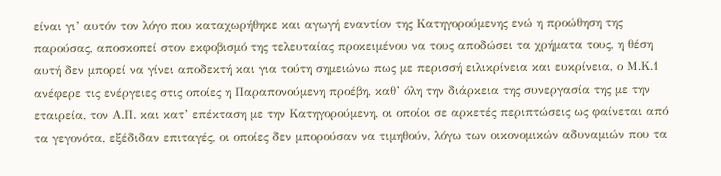είναι γι’ αυτόν τον λόγο που καταχωρήθηκε και αγωγή εναντίον της Κατηγορούμενης ενώ η προώθηση της παρούσας, αποσκοπεί στον εκφοβισμό της τελευταίας προκειμένου να τους αποδώσει τα χρήματα τους, η θέση αυτή δεν μπορεί να γίνει αποδεκτή και για τούτη σημειώνω πως με περισσή ειλικρίνεια και ευκρίνεια, ο Μ.Κ.1 ανέφερε τις ενέργειες στις οποίες η Παραπονούμενη προέβη, καθ’ όλη την διάρκεια της συνεργασία της με την εταιρεία, τον Α.Π. και κατ’ επέκταση με την Κατηγορούμενη, οι οποίοι σε αρκετές περιπτώσεις ως φαίνεται από τα γεγονότα, εξέδιδαν επιταγές, οι οποίες δεν μπορούσαν να τιμηθούν, λόγω των οικονομικών αδυναμιών που τα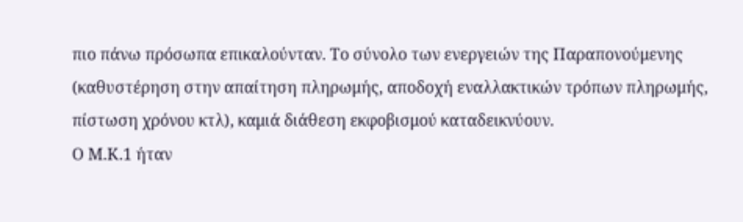πιο πάνω πρόσωπα επικαλούνταν. Το σύνολο των ενεργειών της Παραπονούμενης (καθυστέρηση στην απαίτηση πληρωμής, αποδοχή εναλλακτικών τρόπων πληρωμής, πίστωση χρόνου κτλ), καμιά διάθεση εκφοβισμού καταδεικνύουν.
Ο Μ.Κ.1 ήταν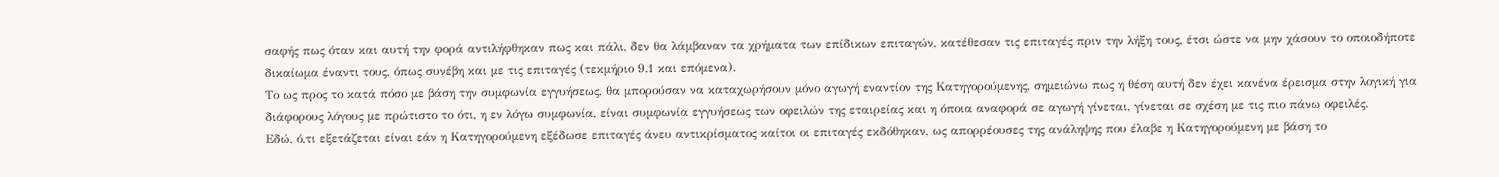σαφής πως όταν και αυτή την φορά αντιλήφθηκαν πως και πάλι, δεν θα λάμβαναν τα χρήματα των επίδικων επιταγών, κατέθεσαν τις επιταγές πριν την λήξη τους, έτσι ώστε να μην χάσουν το οποιοδήποτε δικαίωμα έναντι τους, όπως συνέβη και με τις επιταγές (τεκμήριο 9.1 και επόμενα).
Το ως προς το κατά πόσο με βάση την συμφωνία εγγυήσεως, θα μπορούσαν να καταχωρήσουν μόνο αγωγή εναντίον της Κατηγορούμενης, σημειώνω πως η θέση αυτή δεν έχει κανένα έρεισμα στην λογική για διάφορους λόγους με πρώτιστο το ότι, η εν λόγω συμφωνία, είναι συμφωνία εγγυήσεως των οφειλών της εταιρείας και η όποια αναφορά σε αγωγή γίνεται, γίνεται σε σχέση με τις πιο πάνω οφειλές.
Εδώ, ό,τι εξετάζεται είναι εάν η Κατηγορούμενη εξέδωσε επιταγές άνευ αντικρίσματος καίτοι οι επιταγές εκδόθηκαν, ως απορρέουσες της ανάληψης που έλαβε η Κατηγορούμενη με βάση το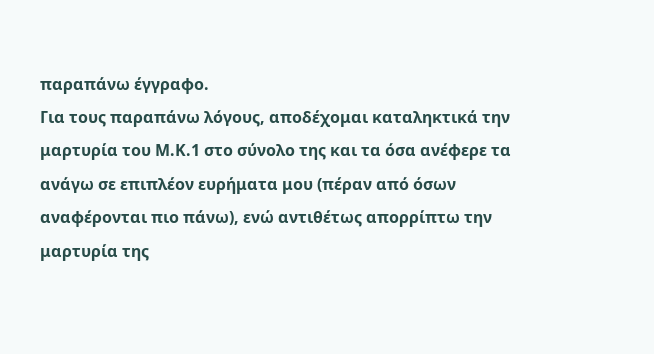παραπάνω έγγραφο.
Για τους παραπάνω λόγους, αποδέχομαι καταληκτικά την μαρτυρία του Μ.Κ.1 στο σύνολο της και τα όσα ανέφερε τα ανάγω σε επιπλέον ευρήματα μου (πέραν από όσων αναφέρονται πιο πάνω), ενώ αντιθέτως απορρίπτω την μαρτυρία της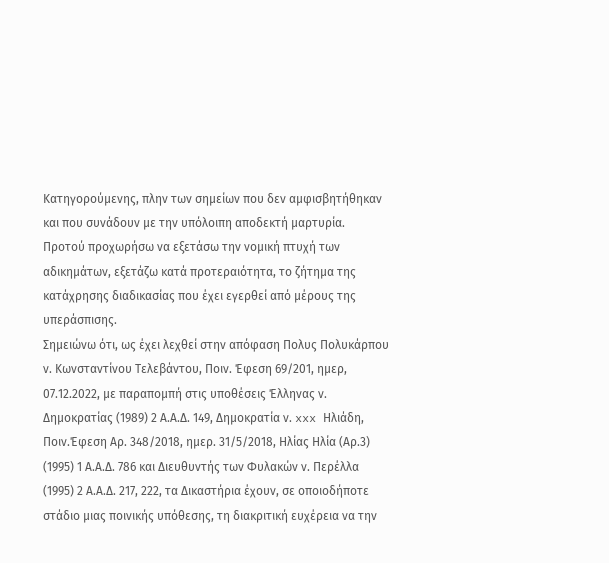Κατηγορούμενης, πλην των σημείων που δεν αμφισβητήθηκαν και που συνάδουν με την υπόλοιπη αποδεκτή μαρτυρία.
Προτού προχωρήσω να εξετάσω την νομική πτυχή των αδικημάτων, εξετάζω κατά προτεραιότητα, το ζήτημα της κατάχρησης διαδικασίας που έχει εγερθεί από μέρους της υπεράσπισης.
Σημειώνω ότι, ως έχει λεχθεί στην απόφαση Πολυς Πολυκάρπου ν. Κωνσταντίνου Τελεβάντου, Ποιν. Έφεση 69/201, ημερ, 07.12.2022, με παραπομπή στις υποθέσεις Έλληνας ν. Δημοκρατίας (1989) 2 Α.Α.Δ. 149, Δημοκρατία ν. xxx Ηλιάδη, Ποιν.Έφεση Αρ. 348/2018, ημερ. 31/5/2018, Ηλίας Ηλία (Αρ.3) (1995) 1 Α.Α.Δ. 786 και Διευθυντής των Φυλακών ν. Περέλλα (1995) 2 Α.Α.Δ. 217, 222, τα Δικαστήρια έχουν, σε οποιοδήποτε στάδιο μιας ποινικής υπόθεσης, τη διακριτική ευχέρεια να την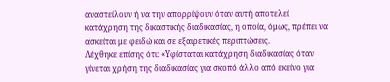αναστείλουν ή να την απορρίψουν όταν αυτή αποτελεί κατάχρηση της δικαστικής διαδικασίας, η οποία, όμως, πρέπει να ασκείται με φειδώ και σε εξαιρετικές περιπτώσεις.
Λέχθηκε επίσης ότι: «Υφίσταται κατάχρηση διαδικασίας όταν γίνεται χρήση της διαδικασίας για σκοπό άλλο από εκείνο για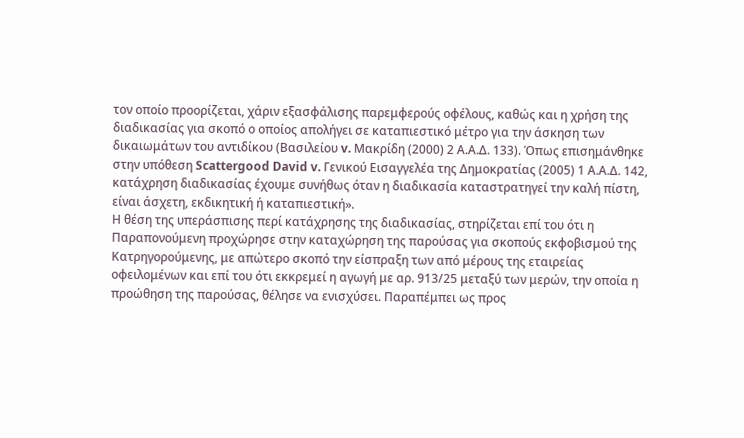τον οποίο προορίζεται, χάριν εξασφάλισης παρεμφερούς οφέλους, καθώς και η χρήση της διαδικασίας για σκοπό ο οποίος απολήγει σε καταπιεστικό μέτρο για την άσκηση των δικαιωμάτων του αντιδίκου (Βασιλείου v. Μακρίδη (2000) 2 Α.Α.Δ. 133). Όπως επισημάνθηκε στην υπόθεση Scattergood David v. Γενικού Εισαγγελέα της Δημοκρατίας (2005) 1 Α.Α.Δ. 142, κατάχρηση διαδικασίας έχουμε συνήθως όταν η διαδικασία καταστρατηγεί την καλή πίστη, είναι άσχετη, εκδικητική ή καταπιεστική».
Η θέση της υπεράσπισης περί κατάχρησης της διαδικασίας, στηρίζεται επί του ότι η Παραπονούμενη προχώρησε στην καταχώρηση της παρούσας για σκοπούς εκφοβισμού της Κατρηγορούμενης, με απώτερο σκοπό την είσπραξη των από μέρους της εταιρείας οφειλομένων και επί του ότι εκκρεμεί η αγωγή με αρ. 913/25 μεταξύ των μερών, την οποία η προώθηση της παρούσας, θέλησε να ενισχύσει. Παραπέμπει ως προς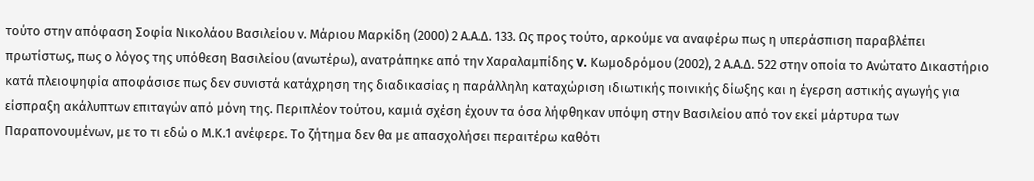τούτο στην απόφαση Σοφία Νικολάου Βασιλείου ν. Μάριου Μαρκίδη (2000) 2 Α.Α.Δ. 133. Ως προς τούτο, αρκούμε να αναφέρω πως η υπεράσπιση παραβλέπει πρωτίστως, πως ο λόγος της υπόθεση Βασιλείου (ανωτέρω), ανατράπηκε από την Χαραλαµπίδης v. Κωµοδρόµου (2002), 2 Α.Α.∆. 522 στην οποία το Ανώτατο Δικαστήριο κατά πλειοψηφία αποφάσισε πως δεν συνιστά κατάχρηση της διαδικασίας η παράλληλη καταχώριση ιδιωτικής ποινικής δίωξης και η έγερση αστικής αγωγής για είσπραξη ακάλυπτων επιταγών από μόνη της. Περιπλέον τούτου, καμιά σχέση έχουν τα όσα λήφθηκαν υπόψη στην Βασιλείου από τον εκεί μάρτυρα των Παραπονουμένων, με το τι εδώ ο Μ.Κ.1 ανέφερε. Το ζήτημα δεν θα με απασχολήσει περαιτέρω καθότι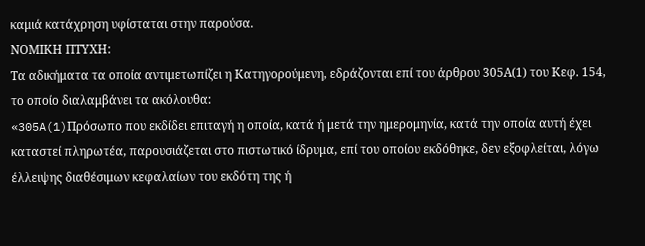καμιά κατάχρηση υφίσταται στην παρούσα.
ΝΟΜΙΚΗ ΠΤΥΧΗ:
Τα αδικήματα τα οποία αντιμετωπίζει η Κατηγορούμενη, εδράζονται επί του άρθρου 305Α(1) του Κεφ. 154, το οποίο διαλαμβάνει τα ακόλουθα:
«305A(1)Πρόσωπο που εκδίδει επιταγή η οποία, κατά ή μετά την ημερομηνία, κατά την οποία αυτή έχει καταστεί πληρωτέα, παρουσιάζεται στο πιστωτικό ίδρυμα, επί του οποίου εκδόθηκε, δεν εξοφλείται, λόγω έλλειψης διαθέσιμων κεφαλαίων του εκδότη της ή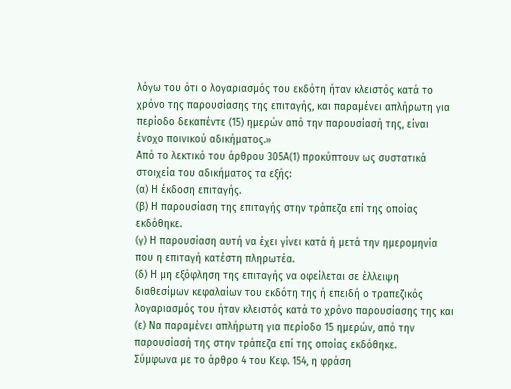λόγω του ότι ο λογαριασμός του εκδότη ήταν κλειστός κατά το χρόνο της παρουσίασης της επιταγής, και παραμένει απλήρωτη για περίοδο δεκαπέντε (15) ημερών από την παρουσίασή της, είναι ένοχο ποινικού αδικήματος.»
Από το λεκτικό του άρθρου 305Α(1) προκύπτουν ως συστατικά στοιχεία του αδικήματος τα εξής:
(α) Η έκδοση επιταγής.
(β) Η παρουσίαση της επιταγής στην τράπεζα επί της οποίας εκδόθηκε.
(γ) Η παρουσίαση αυτή να έχει γίνει κατά ή μετά την ημερομηνία που η επιταγή κατέστη πληρωτέα.
(δ) Η μη εξόφληση της επιταγής να οφείλεται σε έλλειψη διαθεσίμων κεφαλαίων του εκδότη της ή επειδή ο τραπεζικός λογαριασμός του ήταν κλειστός κατά το χρόνο παρουσίασης της και
(ε) Να παραμένει απλήρωτη για περίοδο 15 ημερών, από την παρουσίασή της στην τράπεζα επί της οποίας εκδόθηκε.
Σύμφωνα με το άρθρο 4 του Κεφ. 154, η φράση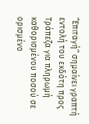“Επιταγή” σημαίνει γραπτή εντολή του εκδότη προς Τράπεζα για πληρωμή καθορισμένου ποσού σε ορισμένο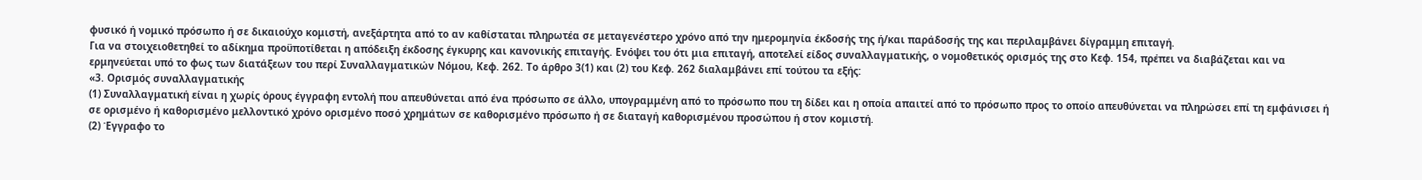φυσικό ή νομικό πρόσωπο ή σε δικαιούχο κομιστή, ανεξάρτητα από το αν καθίσταται πληρωτέα σε μεταγενέστερο χρόνο από την ημερομηνία έκδοσής της ή/και παράδοσής της και περιλαμβάνει δίγραμμη επιταγή.
Για να στοιχειοθετηθεί το αδίκημα προϋποτίθεται η απόδειξη έκδοσης έγκυρης και κανονικής επιταγής. Ενόψει του ότι μια επιταγή, αποτελεί είδος συναλλαγματικής, ο νομοθετικός ορισμός της στο Κεφ. 154, πρέπει να διαβάζεται και να ερμηνεύεται υπό το φως των διατάξεων του περί Συναλλαγματικών Νόμου, Κεφ. 262. Το άρθρο 3(1) και (2) του Κεφ. 262 διαλαμβάνει επί τούτου τα εξής:
«3. Ορισμός συναλλαγματικής
(1) Συναλλαγματική είναι η χωρίς όρους έγγραφη εντολή που απευθύνεται από ένα πρόσωπο σε άλλο, υπογραμμένη από το πρόσωπο που τη δίδει και η οποία απαιτεί από το πρόσωπο προς το οποίο απευθύνεται να πληρώσει επί τη εμφάνισει ή σε ορισμένο ή καθορισμένο μελλοντικό χρόνο ορισμένο ποσό χρημάτων σε καθορισμένο πρόσωπο ή σε διαταγή καθορισμένου προσώπου ή στον κομιστή.
(2) Έγγραφο το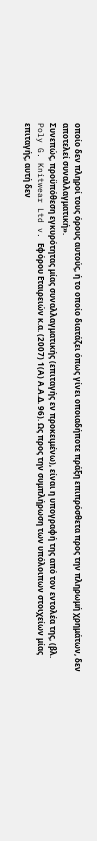οποίο δεν πληροί τους όρους αυτούς, ή το οποίο διατάζει όπως γίνει οποιαδήποτε πράξη επιπρόσθετα προς την πληρωμή χρημάτων, δεν αποτελεί συναλλαγματική».
Συνεπώς, προϋπόθεση εγκυρότητας μίας συναλλαγματικής (επιταγής εν προκειμένω), είναι η υπογραφή της από τον εντολέα της, (βλ. Poly G. Knitwear Ltd v. Εφόρου Εταιρειών κ.α. (2007) 1(Α) Α.Α.Δ. 96). Ως προς την συμπλήρωση των υπόλοιπων στοιχείων μίας επιταγής, αυτή δεν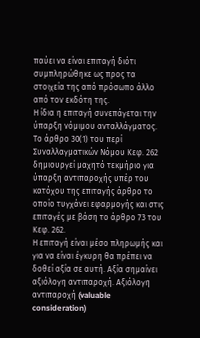παύει να είναι επιταγή διότι συμπληρώθηκε ως προς τα στοιχεία της από πρόσωπο άλλο από τον εκδότη της.
Η ίδια η επιταγή συνεπάγεται την ύπαρξη νόμιμου ανταλλάγματος. Το άρθρο 30(1) του περί Συναλλαγματικών Νόμου Κεφ. 262 δημιουργεί μαχητό τεκμήριο για ύπαρξη αντιπαροχής υπέρ του κατόχου της επιταγής άρθρο το οποίο τυγχάνει εφαρμογής και στις επιταγές με βάση το άρθρο 73 του Κεφ. 262.
Η επιταγή είναι μέσο πληρωμής και για να είναι έγκυρη θα πρέπει να δοθεί αξία σε αυτή. Αξία σημαίνει αξιόλογη αντιπαροχή. Αξιόλογη αντιπαροχή (valuable consideration)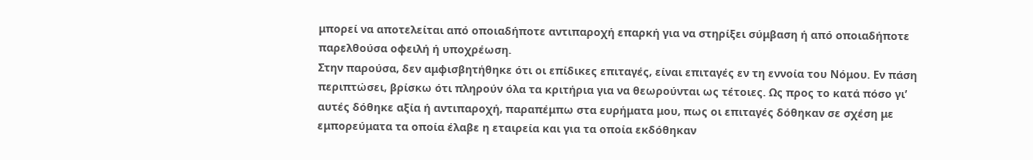μπορεί να αποτελείται από οποιαδήποτε αντιπαροχή επαρκή για να στηρίξει σύμβαση ή από οποιαδήποτε παρελθούσα οφειλή ή υποχρέωση.
Στην παρούσα, δεν αμφισβητήθηκε ότι οι επίδικες επιταγές, είναι επιταγές εν τη εννοία του Νόμου. Εν πάση περιπτώσει, βρίσκω ότι πληρούν όλα τα κριτήρια για να θεωρούνται ως τέτοιες. Ως προς το κατά πόσο γι’ αυτές δόθηκε αξία ή αντιπαροχή, παραπέμπω στα ευρήματα μου, πως οι επιταγές δόθηκαν σε σχέση με εμπορεύματα τα οποία έλαβε η εταιρεία και για τα οποία εκδόθηκαν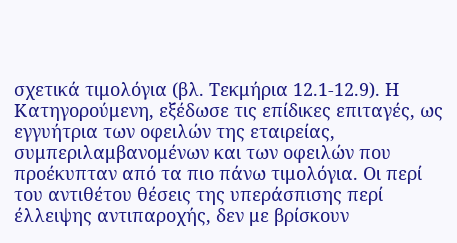σχετικά τιμολόγια (βλ. Τεκμήρια 12.1-12.9). Η Κατηγορούμενη, εξέδωσε τις επίδικες επιταγές, ως εγγυήτρια των οφειλών της εταιρείας, συμπεριλαμβανομένων και των οφειλών που προέκυπταν από τα πιο πάνω τιμολόγια. Οι περί του αντιθέτου θέσεις της υπεράσπισης περί έλλειψης αντιπαροχής, δεν με βρίσκουν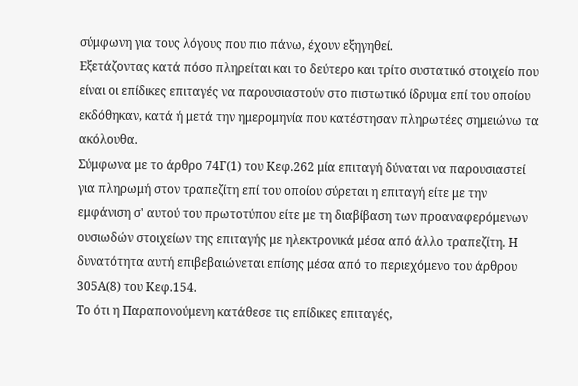σύμφωνη για τους λόγους που πιο πάνω, έχουν εξηγηθεί.
Εξετάζοντας κατά πόσο πληρείται και το δεύτερο και τρίτο συστατικό στοιχείο που είναι οι επίδικες επιταγές να παρουσιαστούν στο πιστωτικό ίδρυμα επί του οποίου εκδόθηκαν, κατά ή μετά την ημερομηνία που κατέστησαν πληρωτέες σημειώνω τα ακόλουθα.
Σύμφωνα με το άρθρο 74Γ(1) του Κεφ.262 μία επιταγή δύναται να παρουσιαστεί για πληρωμή στον τραπεζίτη επί του οποίου σύρεται η επιταγή είτε με την εμφάνιση σ' αυτού του πρωτοτύπου είτε με τη διαβίβαση των προαναφερόμενων ουσιωδών στοιχείων της επιταγής με ηλεκτρονικά μέσα από άλλο τραπεζίτη. Η δυνατότητα αυτή επιβεβαιώνεται επίσης μέσα από το περιεχόμενο του άρθρου 305Α(8) του Κεφ.154.
Το ότι η Παραπονούμενη κατάθεσε τις επίδικες επιταγές,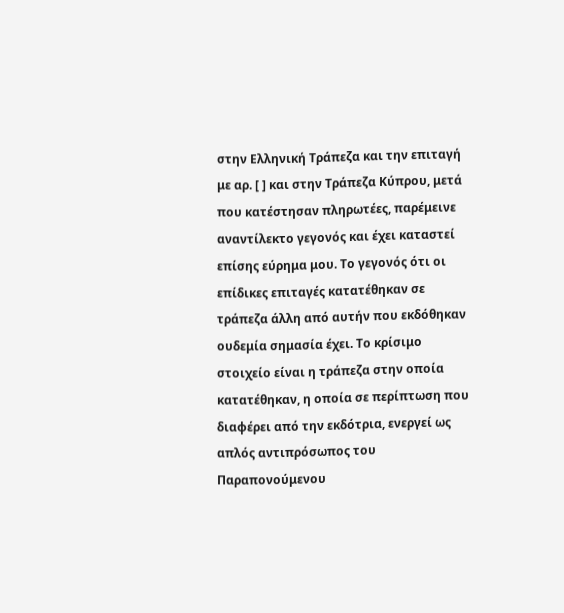στην Ελληνική Τράπεζα και την επιταγή με αρ. [ ] και στην Τράπεζα Κύπρου, μετά που κατέστησαν πληρωτέες, παρέμεινε αναντίλεκτο γεγονός και έχει καταστεί επίσης εύρημα μου. Το γεγονός ότι οι επίδικες επιταγές κατατέθηκαν σε τράπεζα άλλη από αυτήν που εκδόθηκαν ουδεμία σημασία έχει. Το κρίσιμο στοιχείο είναι η τράπεζα στην οποία κατατέθηκαν, η οποία σε περίπτωση που διαφέρει από την εκδότρια, ενεργεί ως απλός αντιπρόσωπος του Παραπονούμενου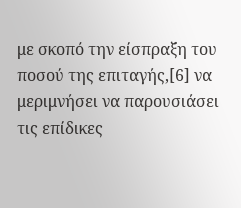με σκοπό την είσπραξη του ποσού της επιταγής,[6] να μεριμνήσει να παρουσιάσει τις επίδικες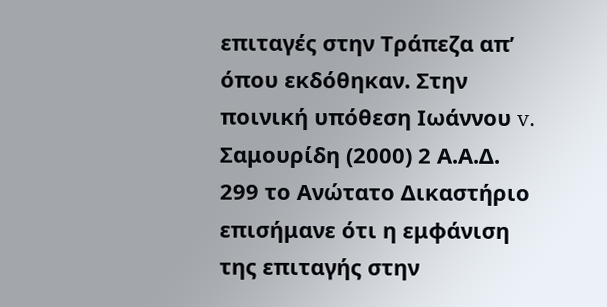επιταγές στην Τράπεζα απ’ όπου εκδόθηκαν. Στην ποινική υπόθεση Ιωάννου v. Σαμουρίδη (2000) 2 Α.Α.Δ. 299 το Ανώτατο Δικαστήριο επισήμανε ότι η εμφάνιση της επιταγής στην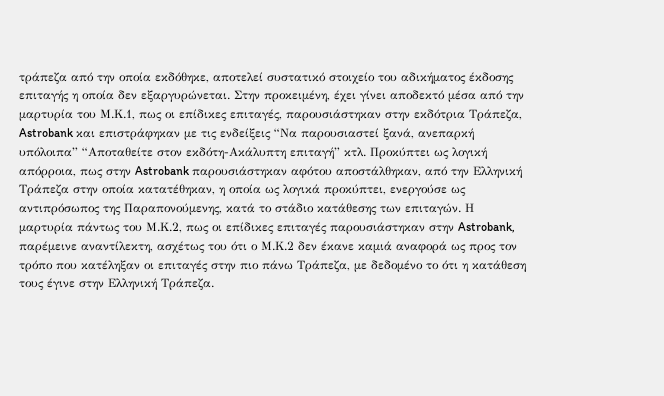τράπεζα από την οποία εκδόθηκε, αποτελεί συστατικό στοιχείο του αδικήματος έκδοσης επιταγής η οποία δεν εξαργυρώνεται. Στην προκειμένη, έχει γίνει αποδεκτό μέσα από την μαρτυρία του Μ.Κ.1, πως οι επίδικες επιταγές, παρουσιάστηκαν στην εκδότρια Τράπεζα, Astrobank και επιστράφηκαν με τις ενδείξεις “Να παρουσιαστεί ξανά, ανεπαρκή υπόλοιπα” “Αποταθείτε στον εκδότη-Ακάλυπτη επιταγή” κτλ. Προκύπτει ως λογική απόρροια, πως στην Astrobank παρουσιάστηκαν αφότου αποστάλθηκαν, από την Ελληνική Τράπεζα στην οποία κατατέθηκαν, η οποία ως λογικά προκύπτει, ενεργούσε ως αντιπρόσωπος της Παραπονούμενης, κατά το στάδιο κατάθεσης των επιταγών. Η μαρτυρία πάντως του Μ.Κ.2, πως οι επίδικες επιταγές παρουσιάστηκαν στην Astrobank, παρέμεινε αναντίλεκτη, ασχέτως του ότι ο Μ.Κ.2 δεν έκανε καμιά αναφορά ως προς τον τρόπο που κατέληξαν οι επιταγές στην πιο πάνω Τράπεζα, με δεδομένο το ότι η κατάθεση τους έγινε στην Ελληνική Τράπεζα.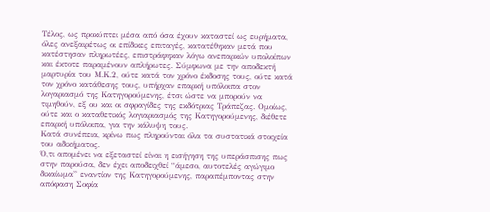Τέλος, ως προκύπτει μέσα από όσα έχουν καταστεί ως ευρήματα, όλες ανεξαιρέτως οι επίδικες επιταγές, κατατέθηκαν μετά που κατέστησαν πληρωτέες, επιστράφηκαν λόγω ανεπαρκών υπολοίπων και έκτοτε παραμένουν απλήρωτες. Σύμφωνα με την αποδεκτή μαρτυρία του Μ.Κ.2, ούτε κατά τον χρόνο έκδοσης τους, ούτε κατά τον χρόνο κατάθεσης τους, υπήρχαν επαρκή υπόλοιπα στον λογαριασμό της Κατηγορούμενης, έτσι ώστε να μπορούν να τιμηθούν, εξ ου και οι σφραγίδες της εκδότριας Τράπεζας. Ομοίως, ούτε και ο καταθετικός λογιαριασμός της Κατηγορούμενης, διέθετε επαρκή υπόλοιπα, για την κάλυψη τους.
Κατά συνέπεια, κρίνω πως πληρούνται όλα τα συστατικά στοιχεία του αδικήματος.
Ό,τι απομένει να εξεταστεί είναι η εισήγηση της υπεράσπισης πως στην παρούσα, δεν έχει αποδειχθεί “άμεσο, αυτοτελές αγώγιμο δικαίωμα” εναντίον της Κατηγορούμενης, παραπέμποντας στην απόφαση Σοφία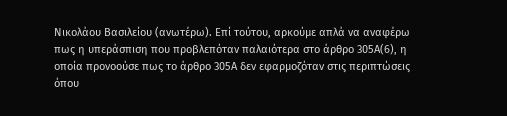Νικολάου Βασιλείου (ανωτέρω). Επί τούτου, αρκούμε απλά να αναφέρω πως η υπεράσπιση που προβλεπόταν παλαιότερα στο άρθρο 305Α(6), η οποία προνοούσε πως το άρθρο 305Α δεν εφαρμοζόταν στις περιπτώσεις όπου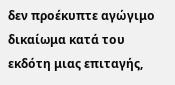δεν προέκυπτε αγώγιμο δικαίωμα κατά του εκδότη μιας επιταγής,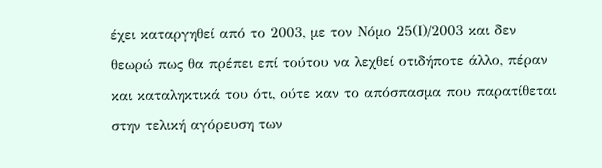έχει καταργηθεί από το 2003, με τον Νόμο 25(Ι)/2003 και δεν θεωρώ πως θα πρέπει επί τούτου να λεχθεί οτιδήποτε άλλο, πέραν και καταληκτικά του ότι, ούτε καν το απόσπασμα που παρατίθεται στην τελική αγόρευση των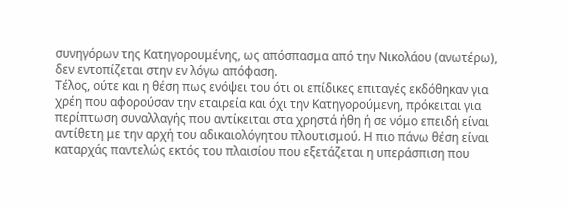συνηγόρων της Κατηγορουμένης, ως απόσπασμα από την Νικολάου (ανωτέρω), δεν εντοπίζεται στην εν λόγω απόφαση.
Τέλος, ούτε και η θέση πως ενόψει του ότι οι επίδικες επιταγές εκδόθηκαν για χρέη που αφορούσαν την εταιρεία και όχι την Κατηγορούμενη, πρόκειται για περίπτωση συναλλαγής που αντίκειται στα χρηστά ήθη ή σε νόμο επειδή είναι αντίθετη με την αρχή του αδικαιολόγητου πλουτισμού. Η πιο πάνω θέση είναι καταρχάς παντελώς εκτός του πλαισίου που εξετάζεται η υπεράσπιση που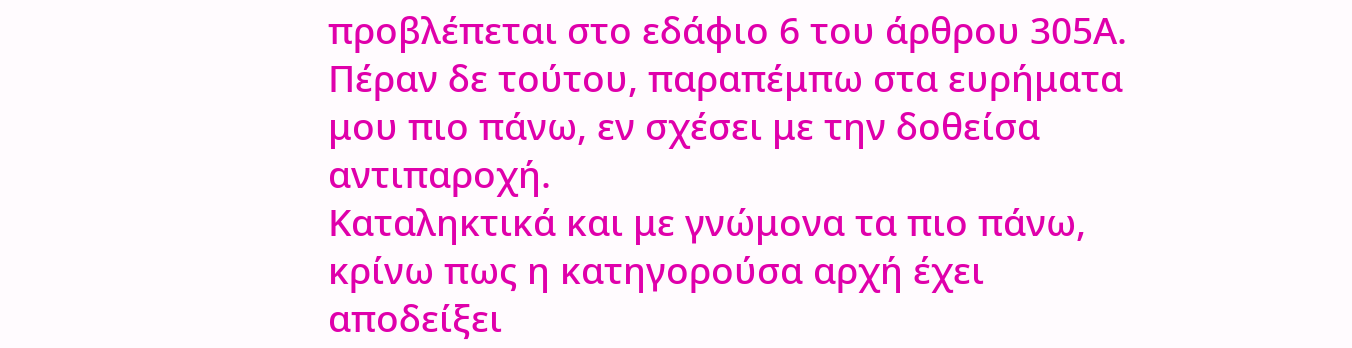προβλέπεται στο εδάφιο 6 του άρθρου 305Α. Πέραν δε τούτου, παραπέμπω στα ευρήματα μου πιο πάνω, εν σχέσει με την δοθείσα αντιπαροχή.
Καταληκτικά και με γνώμονα τα πιο πάνω, κρίνω πως η κατηγορούσα αρχή έχει αποδείξει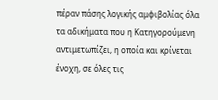πέραν πάσης λογικής αμφιβολίας όλα τα αδικήματα που η Κατηγορούμενη αντιμετωπίζει, η οποία και κρίνεται ένοχη, σε όλες τις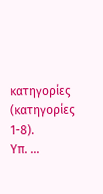κατηγορίες (κατηγορίες 1-8).
Υπ. ...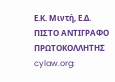Ε.Κ. Μιντή, Ε.Δ.
ΠΙΣΤΟ ΑΝΤΙΓΡΑΦΟ
ΠΡΩΤΟΚΟΛΛΗΤΗΣ
cylaw.org: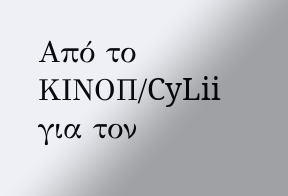Από το ΚΙΝOΠ/CyLii για τον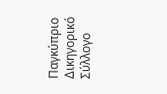Παγκύπριο Δικηγορικό Σύλλογο